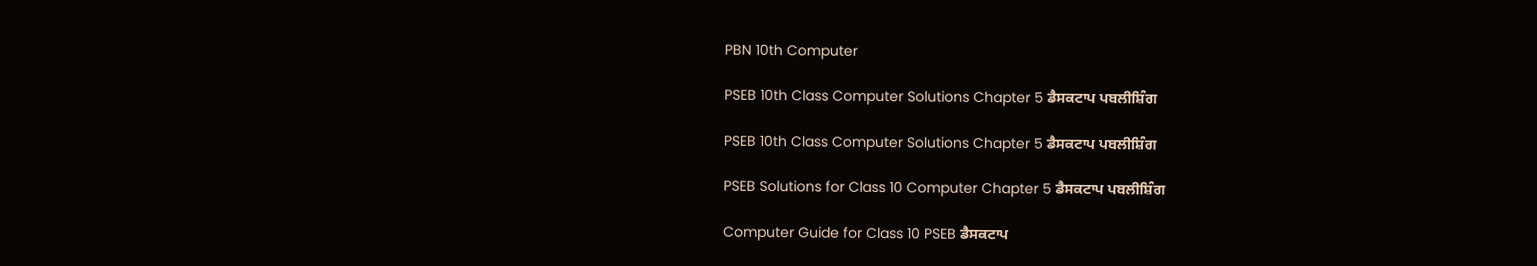PBN 10th Computer

PSEB 10th Class Computer Solutions Chapter 5 ਡੈਸਕਟਾਪ ਪਬਲੀਸ਼ਿੰਗ

PSEB 10th Class Computer Solutions Chapter 5 ਡੈਸਕਟਾਪ ਪਬਲੀਸ਼ਿੰਗ

PSEB Solutions for Class 10 Computer Chapter 5 ਡੈਸਕਟਾਪ ਪਬਲੀਸ਼ਿੰਗ

Computer Guide for Class 10 PSEB ਡੈਸਕਟਾਪ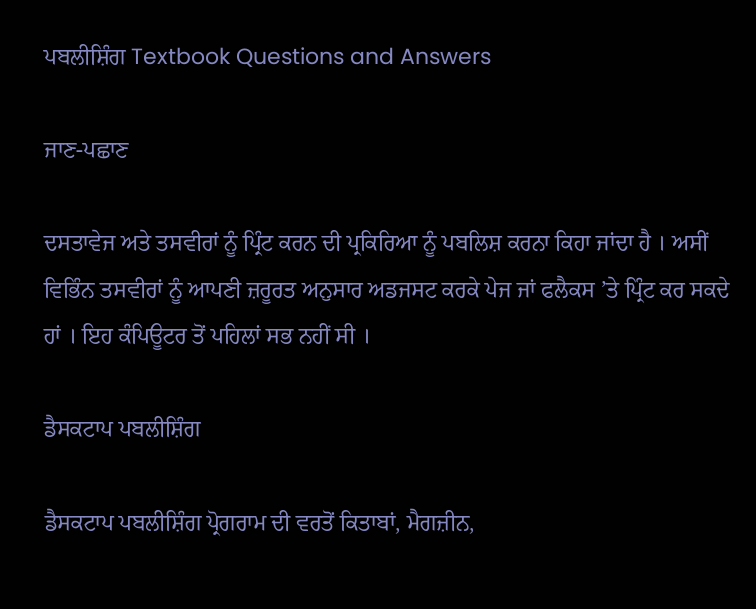ਪਬਲੀਸ਼ਿੰਗ Textbook Questions and Answers

ਜਾਣ-ਪਛਾਣ

ਦਸਤਾਵੇਜ ਅਤੇ ਤਸਵੀਰਾਂ ਨੂੰ ਪ੍ਰਿੰਟ ਕਰਨ ਦੀ ਪ੍ਰਕਿਰਿਆ ਨੂੰ ਪਬਲਿਸ਼ ਕਰਨਾ ਕਿਹਾ ਜਾਂਦਾ ਹੈ । ਅਸੀਂ ਵਿਭਿੰਨ ਤਸਵੀਰਾਂ ਨੂੰ ਆਪਣੀ ਜ਼ਰੂਰਤ ਅਨੁਸਾਰ ਅਡਜਸਟ ਕਰਕੇ ਪੇਜ ਜਾਂ ਫਲੈਕਸ ’ਤੇ ਪ੍ਰਿੰਟ ਕਰ ਸਕਦੇ ਹਾਂ । ਇਹ ਕੰਪਿਊਟਰ ਤੋਂ ਪਹਿਲਾਂ ਸਭ ਨਹੀਂ ਸੀ ।

ਡੈਸਕਟਾਪ ਪਬਲੀਸ਼ਿੰਗ

ਡੈਸਕਟਾਪ ਪਬਲੀਸ਼ਿੰਗ ਪ੍ਰੋਗਰਾਮ ਦੀ ਵਰਤੋਂ ਕਿਤਾਬਾਂ, ਮੈਗਜ਼ੀਨ,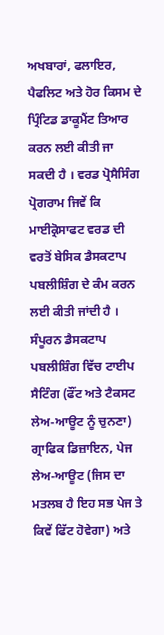ਅਖਬਾਰਾਂ, ਫਲਾਇਰ, ਪੈਫਲਿਟ ਅਤੇ ਹੋਰ ਕਿਸਮ ਦੇ ਪ੍ਰਿੰਟਿਡ ਡਾਕੂਮੈਂਟ ਤਿਆਰ ਕਰਨ ਲਈ ਕੀਤੀ ਜਾ ਸਕਦੀ ਹੈ । ਵਰਡ ਪ੍ਰੋਸੈਸਿੰਗ ਪ੍ਰੋਗਰਾਮ ਜਿਵੇਂ ਕਿ ਮਾਈਕ੍ਰੋਸਾਫਟ ਵਰਡ ਦੀ ਵਰਤੋਂ ਬੇਸਿਕ ਡੈਸਕਟਾਪ ਪਬਲੀਸ਼ਿੰਗ ਦੇ ਕੰਮ ਕਰਨ ਲਈ ਕੀਤੀ ਜਾਂਦੀ ਹੈ ।
ਸੰਪੂਰਨ ਡੈਸਕਟਾਪ ਪਬਲੀਸ਼ਿੰਗ ਵਿੱਚ ਟਾਈਪ ਸੈਟਿੰਗ (ਫੌਂਟ ਅਤੇ ਟੈਕਸਟ ਲੇਅ-ਆਊਟ ਨੂੰ ਚੁਨਣਾ) ਗ੍ਰਾਫਿਕ ਡਿਜ਼ਾਇਨ, ਪੇਜ ਲੇਅ-ਆਊਟ (ਜਿਸ ਦਾ ਮਤਲਬ ਹੈ ਇਹ ਸਭ ਪੇਜ ਤੇ ਕਿਵੇਂ ਫਿੱਟ ਹੋਵੇਗਾ) ਅਤੇ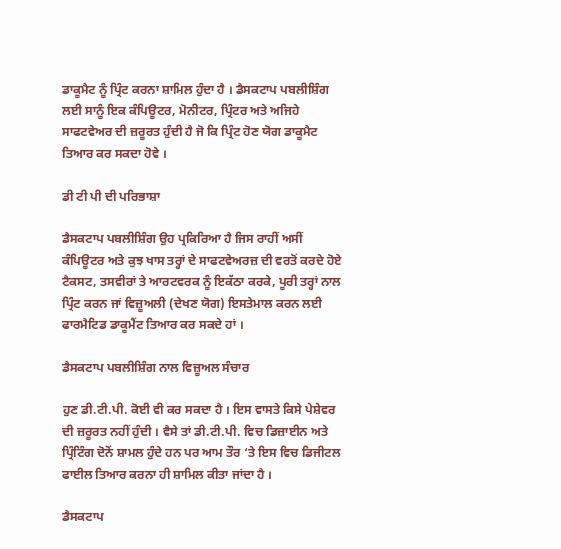ਡਾਕੂਮੈਟ ਨੂੰ ਪ੍ਰਿੰਟ ਕਰਨਾ ਸ਼ਾਮਿਲ ਹੁੰਦਾ ਹੈ । ਡੈਸਕਟਾਪ ਪਬਲੀਸ਼ਿੰਗ ਲਈ ਸਾਨੂੰ ਇਕ ਕੰਪਿਊਟਰ, ਮੋਨੀਟਰ, ਪ੍ਰਿੰਟਰ ਅਤੇ ਅਜਿਹੇ ਸਾਫਟਵੇਅਰ ਦੀ ਜ਼ਰੂਰਤ ਹੁੰਦੀ ਹੈ ਜੋ ਕਿ ਪ੍ਰਿੰਟ ਹੋਣ ਯੋਗ ਡਾਕੂਮੈਟ ਤਿਆਰ ਕਰ ਸਕਦਾ ਹੋਵੇ ।

ਡੀ ਟੀ ਪੀ ਦੀ ਪਰਿਭਾਸ਼ਾ

ਡੈਸਕਟਾਪ ਪਬਲੀਸ਼ਿੰਗ ਉਹ ਪ੍ਰਕਿਰਿਆ ਹੈ ਜਿਸ ਰਾਹੀਂ ਅਸੀਂ ਕੰਪਿਊਟਰ ਅਤੇ ਕੁਝ ਖਾਸ ਤਰ੍ਹਾਂ ਦੇ ਸਾਫਟਵੇਅਰਜ਼ ਦੀ ਵਰਤੋਂ ਕਰਦੇ ਹੋਏ ਟੈਕਸਟ, ਤਸਵੀਰਾਂ ਤੇ ਆਰਟਵਰਕ ਨੂੰ ਇਕੱਠਾ ਕਰਕੇ, ਪੂਰੀ ਤਰ੍ਹਾਂ ਨਾਲ ਪ੍ਰਿੰਟ ਕਰਨ ਜਾਂ ਵਿਜ਼ੂਅਲੀ (ਦੇਖਣ ਯੋਗ) ਇਸਤੇਮਾਲ ਕਰਨ ਲਈ ਫਾਰਮੈਟਿਡ ਡਾਕੂਮੈਂਟ ਤਿਆਰ ਕਰ ਸਕਦੇ ਹਾਂ ।

ਡੈਸਕਟਾਪ ਪਬਲੀਸ਼ਿੰਗ ਨਾਲ ਵਿਜ਼ੂਅਲ ਸੰਚਾਰ

ਹੁਣ ਡੀ.ਟੀ.ਪੀ. ਕੋਈ ਵੀ ਕਰ ਸਕਦਾ ਹੈ । ਇਸ ਵਾਸਤੇ ਕਿਸੇ ਪੇਸ਼ੇਵਰ ਦੀ ਜ਼ਰੂਰਤ ਨਹੀਂ ਹੁੰਦੀ । ਵੈਸੇ ਤਾਂ ਡੀ.ਟੀ.ਪੀ. ਵਿਚ ਡਿਜ਼ਾਈਨ ਅਤੇ ਪ੍ਰਿੰਟਿੰਗ ਦੋਨੋਂ ਸ਼ਾਮਲ ਹੁੰਦੇ ਹਨ ਪਰ ਆਮ ਤੌਰ ‘ਤੇ ਇਸ ਵਿਚ ਡਿਜੀਟਲ ਫਾਈਲ ਤਿਆਰ ਕਰਨਾ ਹੀ ਸ਼ਾਮਿਲ ਕੀਤਾ ਜਾਂਦਾ ਹੈ ।

ਡੈਸਕਟਾਪ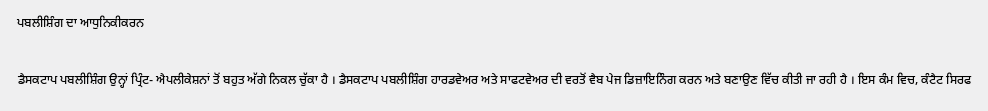ਪਬਲੀਸ਼ਿੰਗ ਦਾ ਆਧੁਨਿਕੀਕਰਨ

ਡੈਸਕਟਾਪ ਪਬਲੀਸ਼ਿੰਗ ਉਨ੍ਹਾਂ ਪ੍ਰਿੰਟ- ਐਪਲੀਕੇਸ਼ਨਾਂ ਤੋਂ ਬਹੁਤ ਅੱਗੇ ਨਿਕਲ ਚੁੱਕਾ ਹੈ । ਡੈਸਕਟਾਪ ਪਬਲੀਸ਼ਿੰਗ ਹਾਰਡਵੇਅਰ ਅਤੇ ਸਾਫਟਵੇਅਰ ਦੀ ਵਰਤੋਂ ਵੈਬ ਪੇਜ ਡਿਜ਼ਾਇਨਿੰਗ ਕਰਨ ਅਤੇ ਬਣਾਉਣ ਵਿੱਚ ਕੀਤੀ ਜਾ ਰਹੀ ਹੈ । ਇਸ ਕੰਮ ਵਿਚ, ਕੰਟੈਟ ਸਿਰਫ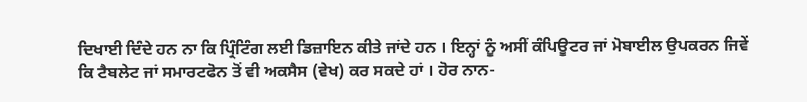ਦਿਖਾਈ ਦਿੰਦੇ ਹਨ ਨਾ ਕਿ ਪ੍ਰਿੰਟਿੰਗ ਲਈ ਡਿਜ਼ਾਇਨ ਕੀਤੇ ਜਾਂਦੇ ਹਨ । ਇਨ੍ਹਾਂ ਨੂੰ ਅਸੀਂ ਕੰਪਿਊਟਰ ਜਾਂ ਮੋਬਾਈਲ ਉਪਕਰਨ ਜਿਵੇਂ ਕਿ ਟੈਬਲੇਟ ਜਾਂ ਸਮਾਰਟਫੋਨ ਤੋਂ ਵੀ ਅਕਸੈਸ (ਵੇਖ) ਕਰ ਸਕਦੇ ਹਾਂ । ਹੋਰ ਨਾਨ-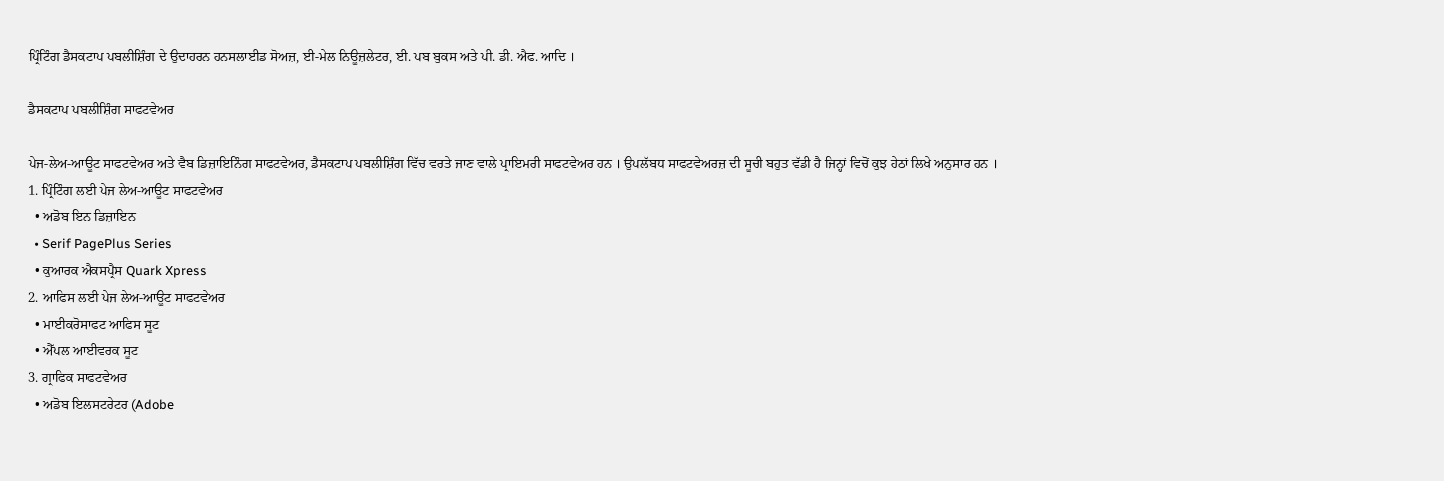ਪ੍ਰਿੰਟਿੰਗ ਡੈਸਕਟਾਪ ਪਬਲੀਸ਼ਿੰਗ ਦੇ ਉਦਾਹਰਨ ਹਨਸਲਾਈਡ ਸੋਅਜ਼, ਈ-ਮੇਲ ਨਿਊਜ਼ਲੇਟਰ, ਈ. ਪਬ ਬੁਕਸ ਅਤੇ ਪੀ. ਡੀ. ਐਫ. ਆਦਿ ।

ਡੈਸਕਟਾਪ ਪਬਲੀਸ਼ਿੰਗ ਸਾਫਟਵੇਅਰ

ਪੇਜ-ਲੇਅ-ਆਊਟ ਸਾਫਟਵੇਅਰ ਅਤੇ ਵੈਬ ਡਿਜ਼ਾਇਨਿੰਗ ਸਾਫਟਵੇਅਰ, ਡੈਸਕਟਾਪ ਪਬਲੀਸ਼ਿੰਗ ਵਿੱਚ ਵਰਤੇ ਜਾਣ ਵਾਲੇ ਪ੍ਰਾਇਮਰੀ ਸਾਫਟਵੇਅਰ ਹਨ । ਉਪਲੱਬਧ ਸਾਫਟਵੇਅਰਜ਼ ਦੀ ਸੂਚੀ ਬਹੁਤ ਵੱਡੀ ਹੈ ਜਿਨ੍ਹਾਂ ਵਿਚੋਂ ਕੁਝ ਹੇਠਾਂ ਲਿਖੇ ਅਨੁਸਾਰ ਹਨ ।
1. ਪ੍ਰਿੰਟਿੰਗ ਲਈ ਪੇਜ ਲੇਅ-ਆਊਟ ਸਾਫਟਵੇਅਰ
  • ਅਡੋਬ ਇਨ ਡਿਜ਼ਾਇਨ
  • Serif PagePlus Series
  • ਕੁਆਰਕ ਐਕਸਪ੍ਰੈਸ Quark Xpress
2. ਆਫਿਸ ਲਈ ਪੇਜ ਲੇਅ-ਆਊਟ ਸਾਫਟਵੇਅਰ
  • ਮਾਈਕਰੋਸਾਫਟ ਆਫਿਸ ਸੂਟ
  • ਐੱਪਲ ਆਈਵਰਕ ਸੂਟ
3. ਗ੍ਰਾਫਿਕ ਸਾਫਟਵੇਅਰ
  • ਅਡੋਬ ਇਲਸਟਰੇਟਰ (Adobe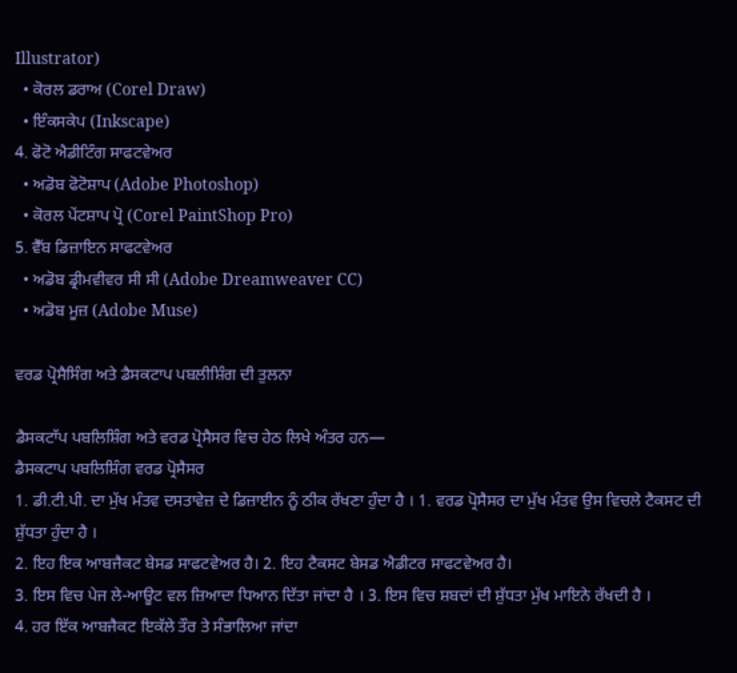Illustrator)
  • ਕੋਰਲ ਡਰਾਅ (Corel Draw)
  • ਇੰਕਸਕੇਪ (Inkscape)
4. ਫੋਟੋ ਐਡੀਟਿੰਗ ਸਾਫਟਵੇਅਰ
  • ਅਡੋਬ ਫੋਟੋਸ਼ਾਪ (Adobe Photoshop)
  • ਕੋਰਲ ਪੇਂਟਸ਼ਾਪ ਪ੍ਰੋ (Corel PaintShop Pro)
5. ਵੈੱਬ ਡਿਜ਼ਾਇਨ ਸਾਫਟਵੇਅਰ
  • ਅਡੋਬ ਡ੍ਰੀਮਵੀਵਰ ਸੀ ਸੀ (Adobe Dreamweaver CC)
  • ਅਡੋਬ ਮੂਜ਼ (Adobe Muse)

ਵਰਡ ਪ੍ਰੋਸੈਸਿੰਗ ਅਤੇ ਡੈਸਕਟਾਪ ਪਬਲੀਸ਼ਿੰਗ ਦੀ ਤੁਲਨਾ

ਡੈਸਕਟਾੱਪ ਪਬਲਿਸ਼ਿੰਗ ਅਤੇ ਵਰਡ ਪ੍ਰੋਸੈਸਰ ਵਿਚ ਹੇਠ ਲਿਖੇ ਅੰਤਰ ਹਨ—
ਡੈਸਕਟਾਪ ਪਬਲਿਸ਼ਿੰਗ ਵਰਡ ਪ੍ਰੋਸੈਸਰ
1. ਡੀ.ਟੀ.ਪੀ. ਦਾ ਮੁੱਖ ਮੰਤਵ ਦਸਤਾਵੇਜ਼ ਦੇ ਡਿਜ਼ਾਈਨ ਨੂੰ ਠੀਕ ਰੱਖਣਾ ਹੁੰਦਾ ਹੈ । 1. ਵਰਡ ਪ੍ਰੋਸੈਸਰ ਦਾ ਮੁੱਖ ਮੰਤਵ ਉਸ ਵਿਚਲੇ ਟੈਕਸਟ ਦੀ ਸ਼ੁੱਧਤਾ ਹੁੰਦਾ ਹੈ ।
2. ਇਹ ਇਕ ਆਬਜੈਕਟ ਬੇਸਡ ਸਾਫਟਵੇਅਰ ਹੈ। 2. ਇਹ ਟੈਕਸਟ ਬੇਸਡ ਐਡੀਟਰ ਸਾਫਟਵੇਅਰ ਹੈ।
3. ਇਸ ਵਿਚ ਪੇਜ ਲੇ-ਆਊਟ ਵਲ ਜ਼ਿਆਦਾ ਧਿਆਨ ਦਿੱਤਾ ਜਾਂਦਾ ਹੈ । 3. ਇਸ ਵਿਚ ਸ਼ਬਦਾਂ ਦੀ ਸ਼ੁੱਧਤਾ ਮੁੱਖ ਮਾਇਨੇ ਰੱਖਦੀ ਹੈ ।
4. ਹਰ ਇੱਕ ਆਬਜੈਕਟ ਇਕੱਲੇ ਤੌਰ ਤੇ ਸੰਭਾਲਿਆ ਜਾਂਦਾ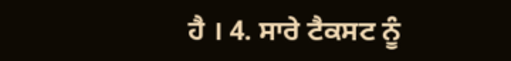ਹੈ । 4. ਸਾਰੇ ਟੈਕਸਟ ਨੂੰ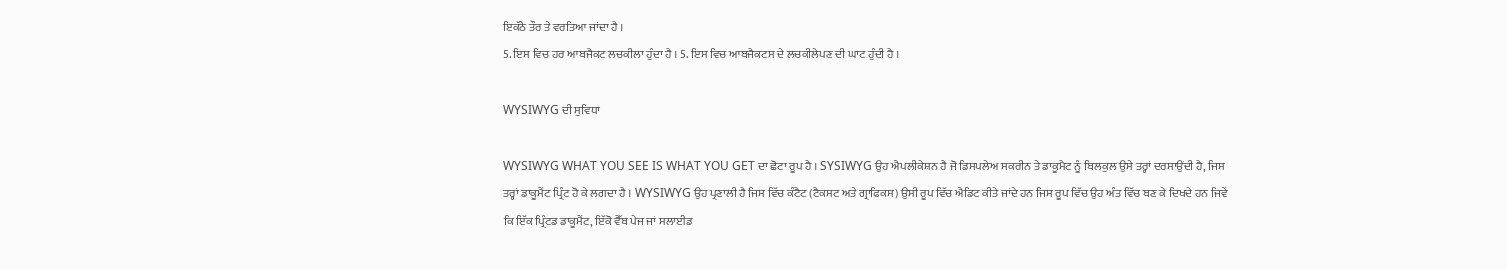ਇਕੱਠੇ ਤੌਰ ਤੇ ਵਰਤਿਆ ਜਾਂਦਾ ਹੈ ।
5. ਇਸ ਵਿਚ ਹਰ ਆਬਜੈਕਟ ਲਚਕੀਲਾ ਹੁੰਦਾ ਹੈ । 5. ਇਸ ਵਿਚ ਆਬਜੈਕਟਸ ਦੇ ਲਚਕੀਲੇਪਣ ਦੀ ਘਾਟ ਹੁੰਦੀ ਹੈ ।

WYSIWYG ਦੀ ਸੁਵਿਧਾ

WYSIWYG WHAT YOU SEE IS WHAT YOU GET ਦਾ ਛੋਟਾ ਰੂਪ ਹੈ । SYSIWYG ਉਹ ਐਪਲੀਕੇਸ਼ਨ ਹੈ ਜੋ ਡਿਸਪਲੇਅ ਸਕਰੀਨ ਤੇ ਡਾਕੂਮੈਟ ਨੂੰ ਬਿਲਕੁਲ ਉਸੇ ਤਰ੍ਹਾਂ ਦਰਸਾਉਂਦੀ ਹੈ, ਜਿਸ ਤਰ੍ਹਾਂ ਡਾਕੂਮੈਂਟ ਪ੍ਰਿੰਟ ਹੋ ਕੇ ਲਗਦਾ ਹੈ । WYSIWYG ਉਹ ਪ੍ਰਣਾਲੀ ਹੈ ਜਿਸ ਵਿੱਚ ਕੰਟੈਟ (ਟੈਕਸਟ ਅਤੇ ਗ੍ਰਾਫਿਕਸ) ਉਸੀ ਰੂਪ ਵਿੱਚ ਐਡਿਟ ਕੀਤੇ ਜਾਂਦੇ ਹਨ ਜਿਸ ਰੂਪ ਵਿੱਚ ਉਹ ਅੰਤ ਵਿੱਚ ਬਣ ਕੇ ਦਿਖਦੇ ਹਨ ਜਿਵੇਂ ਕਿ ਇੱਕ ਪ੍ਰਿੰਟਡ ਡਾਕੂਮੈਂਟ, ਇੱਕੋ ਵੈੱਬ ਪੇਜ ਜਾਂ ਸਲਾਈਡ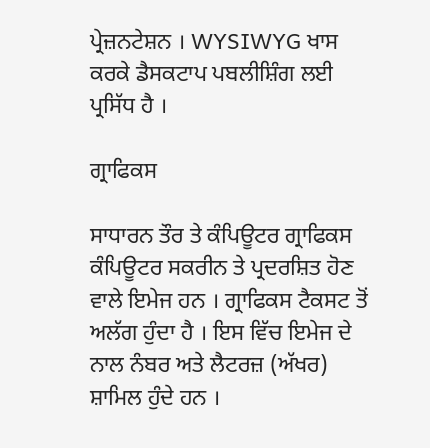ਪ੍ਰੇਜ਼ਨਟੇਸ਼ਨ । WYSIWYG ਖਾਸ ਕਰਕੇ ਡੈਸਕਟਾਪ ਪਬਲੀਸ਼ਿੰਗ ਲਈ ਪ੍ਰਸਿੱਧ ਹੈ ।

ਗ੍ਰਾਫਿਕਸ

ਸਾਧਾਰਨ ਤੌਰ ਤੇ ਕੰਪਿਊਟਰ ਗ੍ਰਾਫਿਕਸ ਕੰਪਿਊਟਰ ਸਕਰੀਨ ਤੇ ਪ੍ਰਦਰਸ਼ਿਤ ਹੋਣ ਵਾਲੇ ਇਮੇਜ ਹਨ । ਗ੍ਰਾਫਿਕਸ ਟੈਕਸਟ ਤੋਂ ਅਲੱਗ ਹੁੰਦਾ ਹੈ । ਇਸ ਵਿੱਚ ਇਮੇਜ ਦੇ ਨਾਲ ਨੰਬਰ ਅਤੇ ਲੈਟਰਜ਼ (ਅੱਖਰ) ਸ਼ਾਮਿਲ ਹੁੰਦੇ ਹਨ ।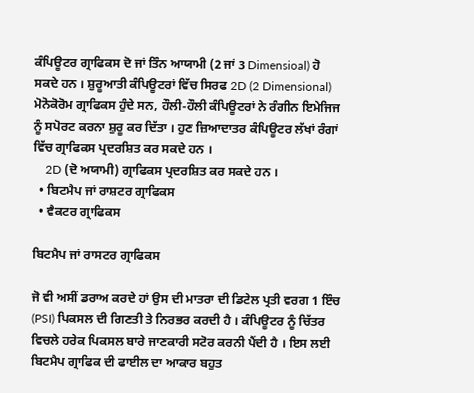ਕੰਪਿਊਟਰ ਗ੍ਰਾਫਿਕਸ ਦੋ ਜਾਂ ਤਿੰਨ ਆਯਾਮੀ (2 ਜਾਂ 3 Dimensioal) ਹੋ ਸਕਦੇ ਹਨ । ਸ਼ੁਰੂਆਤੀ ਕੰਪਿਊਟਰਾਂ ਵਿੱਚ ਸਿਰਫ 2D (2 Dimensional) ਮੋਨੋਕੋਰੋਮ ਗ੍ਰਾਫਿਕਸ ਹੁੰਦੇ ਸਨ, ਹੌਲੀ-ਹੌਲੀ ਕੰਪਿਊਟਰਾਂ ਨੇ ਰੰਗੀਨ ਇਮੇਜਿਜ ਨੂੰ ਸਪੋਰਟ ਕਰਨਾ ਸ਼ੁਰੂ ਕਰ ਦਿੱਤਾ । ਹੁਣ ਜ਼ਿਆਦਾਤਰ ਕੰਪਿਊਟਰ ਲੱਖਾਂ ਰੰਗਾਂ ਵਿੱਚ ਗ੍ਰਾਫਿਕਸ ਪ੍ਰਦਰਸ਼ਿਤ ਕਰ ਸਕਦੇ ਹਨ ।
    2D (ਦੋ ਅਯਾਮੀ) ਗ੍ਰਾਫਿਕਸ ਪ੍ਰਦਰਸ਼ਿਤ ਕਰ ਸਕਦੇ ਹਨ ।
  • ਬਿਟਮੈਪ ਜਾਂ ਰਾਸ਼ਟਰ ਗ੍ਰਾਫਿਕਸ
  • ਵੈਕਟਰ ਗ੍ਰਾਫਿਕਸ

ਬਿਟਮੈਪ ਜਾਂ ਰਾਸਟਰ ਗ੍ਰਾਫਿਕਸ

ਜੋ ਵੀ ਅਸੀਂ ਡਰਾਅ ਕਰਦੇ ਹਾਂ ਉਸ ਦੀ ਮਾਤਰਾ ਦੀ ਡਿਟੇਲ ਪ੍ਰਤੀ ਵਰਗ 1 ਇੰਚ (PSI) ਪਿਕਸਲ ਦੀ ਗਿਣਤੀ ਤੇ ਨਿਰਭਰ ਕਰਦੀ ਹੈ । ਕੰਪਿਊਟਰ ਨੂੰ ਚਿੱਤਰ ਵਿਚਲੇ ਹਰੇਕ ਪਿਕਸਲ ਬਾਰੇ ਜਾਣਕਾਰੀ ਸਟੋਰ ਕਰਨੀ ਪੈਂਦੀ ਹੈ । ਇਸ ਲਈ ਬਿਟਮੈਪ ਗ੍ਰਾਫਿਕ ਦੀ ਫਾਈਲ ਦਾ ਆਕਾਰ ਬਹੁਤ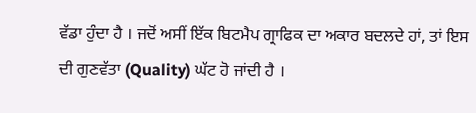ਵੱਡਾ ਹੁੰਦਾ ਹੈ । ਜਦੋਂ ਅਸੀਂ ਇੱਕ ਬਿਟਮੈਪ ਗ੍ਰਾਫਿਕ ਦਾ ਅਕਾਰ ਬਦਲਦੇ ਹਾਂ, ਤਾਂ ਇਸ ਦੀ ਗੁਣਵੱਤਾ (Quality) ਘੱਟ ਹੋ ਜਾਂਦੀ ਹੈ ।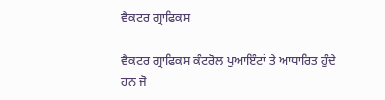ਵੈਕਟਰ ਗ੍ਰਾਫਿਕਸ

ਵੈਕਟਰ ਗ੍ਰਾਫਿਕਸ ਕੰਟਰੋਲ ਪੁਆਇੰਟਾਂ ਤੇ ਆਧਾਰਿਤ ਹੁੰਦੇ ਹਨ ਜੋ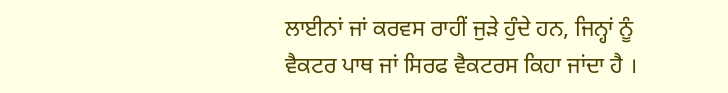ਲਾਈਨਾਂ ਜਾਂ ਕਰਵਸ ਰਾਹੀਂ ਜੁੜੇ ਹੁੰਦੇ ਹਨ, ਜਿਨ੍ਹਾਂ ਨੂੰ ਵੈਕਟਰ ਪਾਥ ਜਾਂ ਸਿਰਫ ਵੈਕਟਰਸ ਕਿਹਾ ਜਾਂਦਾ ਹੈ ।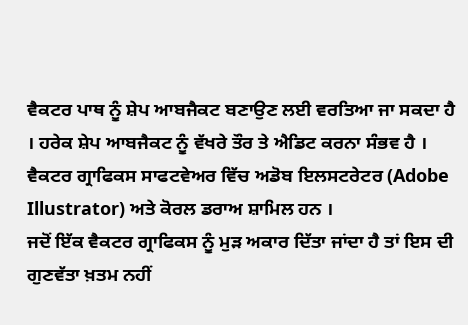ਵੈਕਟਰ ਪਾਥ ਨੂੰ ਸ਼ੇਪ ਆਬਜੈਕਟ ਬਣਾਉਣ ਲਈ ਵਰਤਿਆ ਜਾ ਸਕਦਾ ਹੈ । ਹਰੇਕ ਸ਼ੇਪ ਆਬਜੈਕਟ ਨੂੰ ਵੱਖਰੇ ਤੌਰ ਤੇ ਐਡਿਟ ਕਰਨਾ ਸੰਭਵ ਹੈ ।
ਵੈਕਟਰ ਗ੍ਰਾਫਿਕਸ ਸਾਫਟਵੇਅਰ ਵਿੱਚ ਅਡੋਬ ਇਲਸਟਰੇਟਰ (Adobe Illustrator) ਅਤੇ ਕੋਰਲ ਡਰਾਅ ਸ਼ਾਮਿਲ ਹਨ ।
ਜਦੋਂ ਇੱਕ ਵੈਕਟਰ ਗ੍ਰਾਫਿਕਸ ਨੂੰ ਮੁੜ ਅਕਾਰ ਦਿੱਤਾ ਜਾਂਦਾ ਹੈ ਤਾਂ ਇਸ ਦੀ ਗੁਣਵੱਤਾ ਖ਼ਤਮ ਨਹੀਂ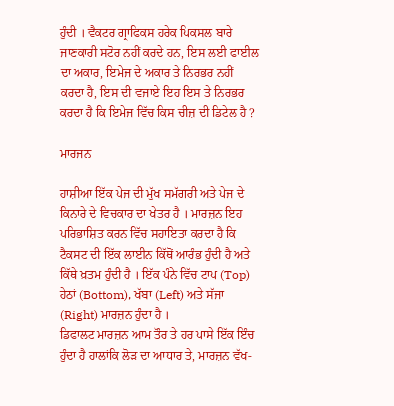ਹੁੰਦੀ । ਵੈਕਟਰ ਗ੍ਰਾਫਿਕਸ ਹਰੇਕ ਪਿਕਸਲ ਬਾਰੇ ਜਾਣਕਾਰੀ ਸਟੋਰ ਨਹੀਂ ਕਰਦੇ ਹਨ, ਇਸ ਲਈ ਫਾਈਲ ਦਾ ਅਕਾਰ, ਇਮੇਜ ਦੇ ਅਕਾਰ ਤੇ ਨਿਰਭਰ ਨਹੀਂ ਕਰਦਾ ਹੈ, ਇਸ ਦੀ ਵਜਾਏ ਇਹ ਇਸ ਤੇ ਨਿਰਭਰ ਕਰਦਾ ਹੈ ਕਿ ਇਮੇਜ ਵਿੱਚ ਕਿਸ ਚੀਜ਼ ਦੀ ਡਿਟੇਲ ਹੈ ?

ਮਾਰਜਨ

ਹਾਸ਼ੀਆ ਇੱਕ ਪੇਜ ਦੀ ਮੁੱਖ ਸਮੱਗਰੀ ਅਤੇ ਪੇਜ ਦੇ ਕਿਨਾਰੇ ਦੇ ਵਿਚਕਾਰ ਦਾ ਖੇਤਰ ਹੈ । ਮਾਰਜ਼ਨ ਇਹ ਪਰਿਭਾਸ਼ਿਤ ਕਰਨ ਵਿੱਚ ਸਹਾਇਤਾ ਕਰਦਾ ਹੈ ਕਿ ਟੈਕਸਟ ਦੀ ਇੱਕ ਲਾਈਨ ਕਿੱਥੋਂ ਆਰੰਭ ਹੁੰਦੀ ਹੈ ਅਤੇ ਕਿੱਥੇ ਖ਼ਤਮ ਹੁੰਦੀ ਹੈ । ਇੱਕ ਪੰਨੇ ਵਿੱਚ ਟਾਪ (Top) ਹੇਠਾਂ (Bottom), ਖੱਬਾ (Left) ਅਤੇ ਸੱਜਾ (Right) ਮਾਰਜ਼ਨ ਹੁੰਦਾ ਹੈ ।
ਡਿਫਾਲਟ ਮਾਰਜ਼ਨ ਆਮ ਤੌਰ ਤੇ ਹਰ ਪਾਸੇ ਇੱਕ ਇੰਚ ਹੁੰਦਾ ਹੈ ਹਾਲਾਂਕਿ ਲੋੜ ਦਾ ਆਧਾਰ ਤੇ, ਮਾਰਜ਼ਨ ਵੱਖ-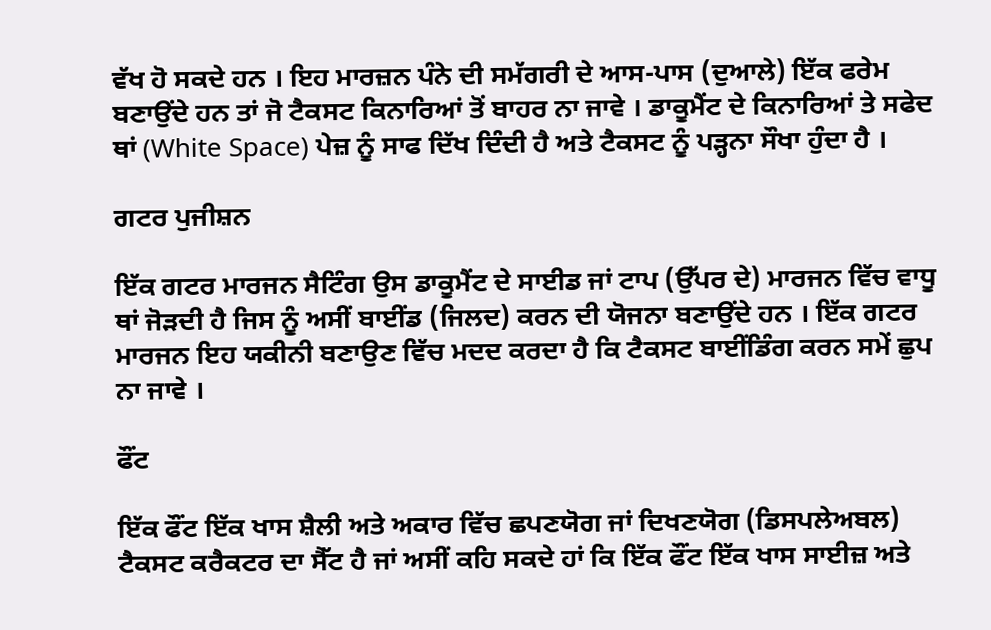ਵੱਖ ਹੋ ਸਕਦੇ ਹਨ । ਇਹ ਮਾਰਜ਼ਨ ਪੰਨੇ ਦੀ ਸਮੱਗਰੀ ਦੇ ਆਸ-ਪਾਸ (ਦੁਆਲੇ) ਇੱਕ ਫਰੇਮ ਬਣਾਉਂਦੇ ਹਨ ਤਾਂ ਜੋ ਟੈਕਸਟ ਕਿਨਾਰਿਆਂ ਤੋਂ ਬਾਹਰ ਨਾ ਜਾਵੇ । ਡਾਕੂਮੈਂਟ ਦੇ ਕਿਨਾਰਿਆਂ ਤੇ ਸਫੇਦ ਥਾਂ (White Space) ਪੇਜ਼ ਨੂੰ ਸਾਫ ਦਿੱਖ ਦਿੰਦੀ ਹੈ ਅਤੇ ਟੈਕਸਟ ਨੂੰ ਪੜ੍ਹਨਾ ਸੌਖਾ ਹੁੰਦਾ ਹੈ ।

ਗਟਰ ਪੁਜੀਸ਼ਨ

ਇੱਕ ਗਟਰ ਮਾਰਜਨ ਸੈਟਿੰਗ ਉਸ ਡਾਕੂਮੈਂਟ ਦੇ ਸਾਈਡ ਜਾਂ ਟਾਪ (ਉੱਪਰ ਦੇ) ਮਾਰਜਨ ਵਿੱਚ ਵਾਧੂ ਥਾਂ ਜੋੜਦੀ ਹੈ ਜਿਸ ਨੂੰ ਅਸੀਂ ਬਾਈਂਡ (ਜਿਲਦ) ਕਰਨ ਦੀ ਯੋਜਨਾ ਬਣਾਉਂਦੇ ਹਨ । ਇੱਕ ਗਟਰ ਮਾਰਜਨ ਇਹ ਯਕੀਨੀ ਬਣਾਉਣ ਵਿੱਚ ਮਦਦ ਕਰਦਾ ਹੈ ਕਿ ਟੈਕਸਟ ਬਾਈਂਡਿੰਗ ਕਰਨ ਸਮੇਂ ਛੁਪ ਨਾ ਜਾਵੇ ।

ਫੌਂਟ

ਇੱਕ ਫੌਂਟ ਇੱਕ ਖਾਸ ਸ਼ੈਲੀ ਅਤੇ ਅਕਾਰ ਵਿੱਚ ਛਪਣਯੋਗ ਜਾਂ ਦਿਖਣਯੋਗ (ਡਿਸਪਲੇਅਬਲ) ਟੈਕਸਟ ਕਰੈਕਟਰ ਦਾ ਸੈੱਟ ਹੈ ਜਾਂ ਅਸੀਂ ਕਹਿ ਸਕਦੇ ਹਾਂ ਕਿ ਇੱਕ ਫੌਂਟ ਇੱਕ ਖਾਸ ਸਾਈਜ਼ ਅਤੇ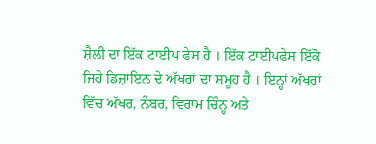ਸ਼ੈਲੀ ਦਾ ਇੱਕ ਟਾਈਪ ਫੇਸ ਹੈ । ਇੱਕ ਟਾਈਪਫੇਸ ਇੱਕੋ ਜਿਹੇ ਡਿਜ਼ਾਇਨ ਦੇ ਅੱਖਰਾਂ ਦਾ ਸਮੂਹ ਹੈ । ਇਨ੍ਹਾਂ ਅੱਖਰਾਂ ਵਿੱਚ ਅੱਖਰ, ਨੰਬਰ, ਵਿਰਾਮ ਚਿੰਨ੍ਹ ਅਤੇ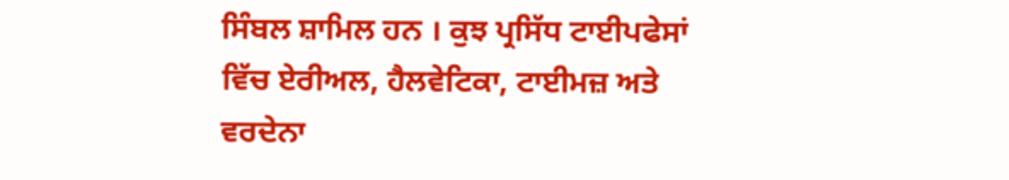ਸਿੰਬਲ ਸ਼ਾਮਿਲ ਹਨ । ਕੁਝ ਪ੍ਰਸਿੱਧ ਟਾਈਪਫੇਸਾਂ ਵਿੱਚ ਏਰੀਅਲ, ਹੈਲਵੇਟਿਕਾ, ਟਾਈਮਜ਼ ਅਤੇ ਵਰਦੇਨਾ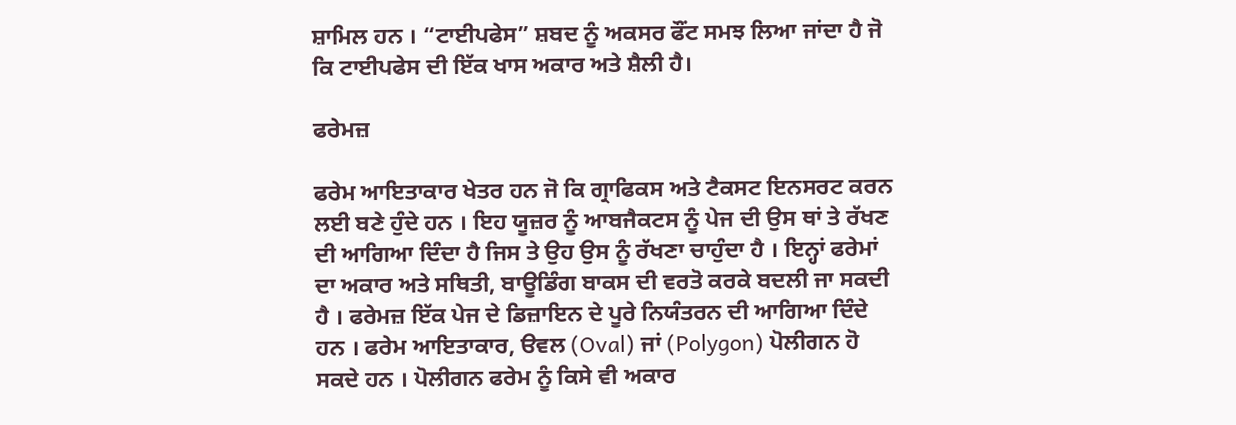ਸ਼ਾਮਿਲ ਹਨ । “ਟਾਈਪਫੇਸ” ਸ਼ਬਦ ਨੂੰ ਅਕਸਰ ਫੌਂਟ ਸਮਝ ਲਿਆ ਜਾਂਦਾ ਹੈ ਜੋ ਕਿ ਟਾਈਪਫੇਸ ਦੀ ਇੱਕ ਖਾਸ ਅਕਾਰ ਅਤੇ ਸ਼ੈਲੀ ਹੈ।

ਫਰੇਮਜ਼

ਫਰੇਮ ਆਇਤਾਕਾਰ ਖੇਤਰ ਹਨ ਜੋ ਕਿ ਗ੍ਰਾਫਿਕਸ ਅਤੇ ਟੈਕਸਟ ਇਨਸਰਟ ਕਰਨ ਲਈ ਬਣੇ ਹੁੰਦੇ ਹਨ । ਇਹ ਯੂਜ਼ਰ ਨੂੰ ਆਬਜੈਕਟਸ ਨੂੰ ਪੇਜ ਦੀ ਉਸ ਥਾਂ ਤੇ ਰੱਖਣ ਦੀ ਆਗਿਆ ਦਿੰਦਾ ਹੈ ਜਿਸ ਤੇ ਉਹ ਉਸ ਨੂੰ ਰੱਖਣਾ ਚਾਹੁੰਦਾ ਹੈ । ਇਨ੍ਹਾਂ ਫਰੇਮਾਂ ਦਾ ਅਕਾਰ ਅਤੇ ਸਥਿਤੀ, ਬਾਊਡਿੰਗ ਬਾਕਸ ਦੀ ਵਰਤੋ ਕਰਕੇ ਬਦਲੀ ਜਾ ਸਕਦੀ ਹੈ । ਫਰੇਮਜ਼ ਇੱਕ ਪੇਜ ਦੇ ਡਿਜ਼ਾਇਨ ਦੇ ਪੂਰੇ ਨਿਯੰਤਰਨ ਦੀ ਆਗਿਆ ਦਿੰਦੇ ਹਨ । ਫਰੇਮ ਆਇਤਾਕਾਰ, ੳਵਲ (Oval) ਜਾਂ (Polygon) ਪੋਲੀਗਨ ਹੋ ਸਕਦੇ ਹਨ । ਪੋਲੀਗਨ ਫਰੇਮ ਨੂੰ ਕਿਸੇ ਵੀ ਅਕਾਰ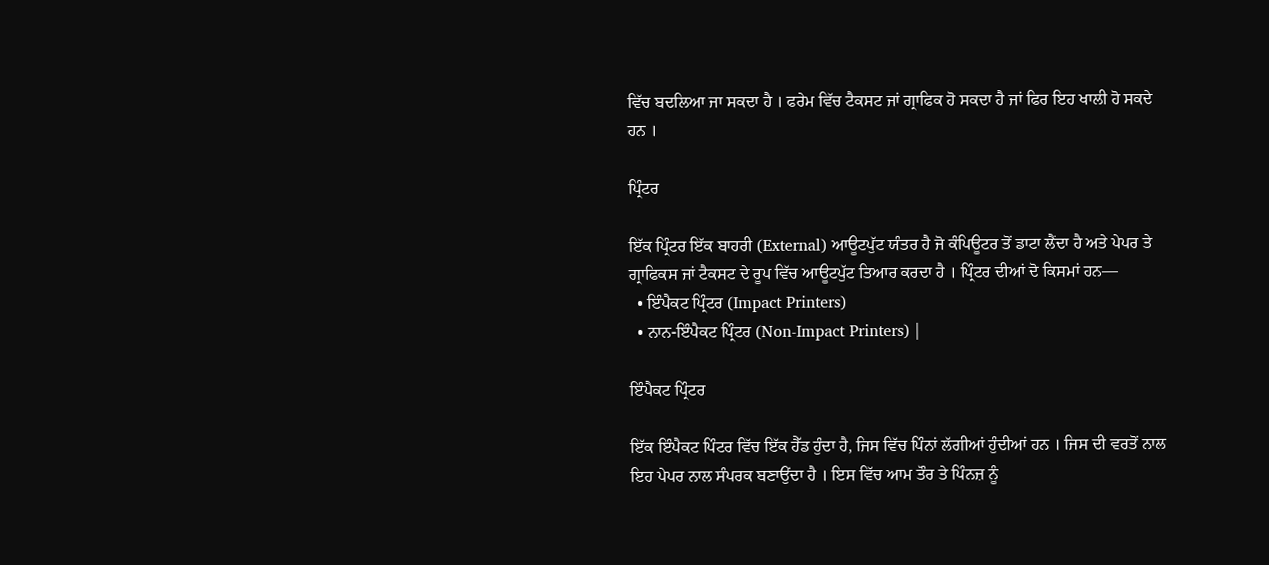ਵਿੱਚ ਬਦਲਿਆ ਜਾ ਸਕਦਾ ਹੈ । ਫਰੇਮ ਵਿੱਚ ਟੈਕਸਟ ਜਾਂ ਗ੍ਰਾਫਿਕ ਹੋ ਸਕਦਾ ਹੈ ਜਾਂ ਫਿਰ ਇਹ ਖਾਲੀ ਹੋ ਸਕਦੇ ਹਨ ।

ਪ੍ਰਿੰਟਰ

ਇੱਕ ਪ੍ਰਿੰਟਰ ਇੱਕ ਬਾਹਰੀ (External) ਆਊਟਪੁੱਟ ਯੰਤਰ ਹੈ ਜੋ ਕੰਪਿਊਟਰ ਤੋਂ ਡਾਟਾ ਲੈਂਦਾ ਹੈ ਅਤੇ ਪੇਪਰ ਤੇ ਗ੍ਰਾਫਿਕਸ ਜਾਂ ਟੈਕਸਟ ਦੇ ਰੂਪ ਵਿੱਚ ਆਊਟਪੁੱਟ ਤਿਆਰ ਕਰਦਾ ਹੈ । ਪ੍ਰਿੰਟਰ ਦੀਆਂ ਦੋ ਕਿਸਮਾਂ ਹਨ—
  • ਇੰਪੈਕਟ ਪ੍ਰਿੰਟਰ (Impact Printers)
  • ਨਾਨ-ਇੰਪੈਕਟ ਪ੍ਰਿੰਟਰ (Non-Impact Printers) |

ਇੰਪੈਕਟ ਪ੍ਰਿੰਟਰ

ਇੱਕ ਇੰਪੈਕਟ ਪਿੰਟਰ ਵਿੱਚ ਇੱਕ ਹੈੱਡ ਹੁੰਦਾ ਹੈ, ਜਿਸ ਵਿੱਚ ਪਿੰਨਾਂ ਲੱਗੀਆਂ ਹੁੰਦੀਆਂ ਹਨ । ਜਿਸ ਦੀ ਵਰਤੋਂ ਨਾਲ ਇਹ ਪੇਪਰ ਨਾਲ ਸੰਪਰਕ ਬਣਾਉਂਦਾ ਹੈ । ਇਸ ਵਿੱਚ ਆਮ ਤੌਰ ਤੇ ਪਿੰਨਜ਼ ਨੂੰ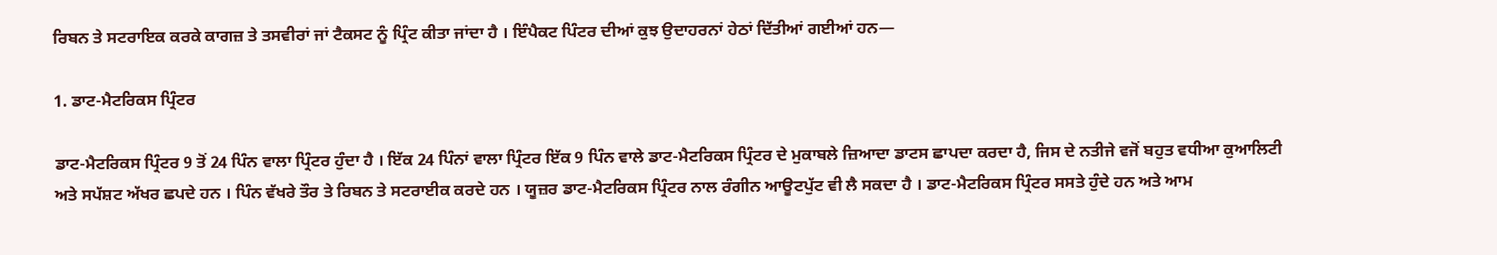ਰਿਬਨ ਤੇ ਸਟਰਾਇਕ ਕਰਕੇ ਕਾਗਜ਼ ਤੇ ਤਸਵੀਰਾਂ ਜਾਂ ਟੈਕਸਟ ਨੂੰ ਪ੍ਰਿੰਟ ਕੀਤਾ ਜਾਂਦਾ ਹੈ । ਇੰਪੈਕਟ ਪਿੰਟਰ ਦੀਆਂ ਕੁਝ ਉਦਾਹਰਨਾਂ ਹੇਠਾਂ ਦਿੱਤੀਆਂ ਗਈਆਂ ਹਨ—

1. ਡਾਟ-ਮੈਟਰਿਕਸ ਪ੍ਰਿੰਟਰ

ਡਾਟ-ਮੈਟਰਿਕਸ ਪ੍ਰਿੰਟਰ 9 ਤੋਂ 24 ਪਿੰਨ ਵਾਲਾ ਪ੍ਰਿੰਟਰ ਹੁੰਦਾ ਹੈ । ਇੱਕ 24 ਪਿੰਨਾਂ ਵਾਲਾ ਪ੍ਰਿੰਟਰ ਇੱਕ 9 ਪਿੰਨ ਵਾਲੇ ਡਾਟ-ਮੈਟਰਿਕਸ ਪ੍ਰਿੰਟਰ ਦੇ ਮੁਕਾਬਲੇ ਜ਼ਿਆਦਾ ਡਾਟਸ ਛਾਪਦਾ ਕਰਦਾ ਹੈ, ਜਿਸ ਦੇ ਨਤੀਜੇ ਵਜੋਂ ਬਹੁਤ ਵਧੀਆ ਕੁਆਲਿਟੀ ਅਤੇ ਸਪੱਸ਼ਟ ਅੱਖਰ ਛਪਦੇ ਹਨ । ਪਿੰਨ ਵੱਖਰੇ ਤੌਰ ਤੇ ਰਿਬਨ ਤੇ ਸਟਰਾਈਕ ਕਰਦੇ ਹਨ । ਯੂਜ਼ਰ ਡਾਟ-ਮੈਟਰਿਕਸ ਪ੍ਰਿੰਟਰ ਨਾਲ ਰੰਗੀਨ ਆਊਟਪੁੱਟ ਵੀ ਲੈ ਸਕਦਾ ਹੈ । ਡਾਟ-ਮੈਟਰਿਕਸ ਪ੍ਰਿੰਟਰ ਸਸਤੇ ਹੁੰਦੇ ਹਨ ਅਤੇ ਆਮ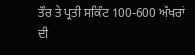ਤੌਰ ਤੇ ਪ੍ਰਤੀ ਸਕਿੰਟ 100-600 ਅੱਖਰਾਂ ਦੀ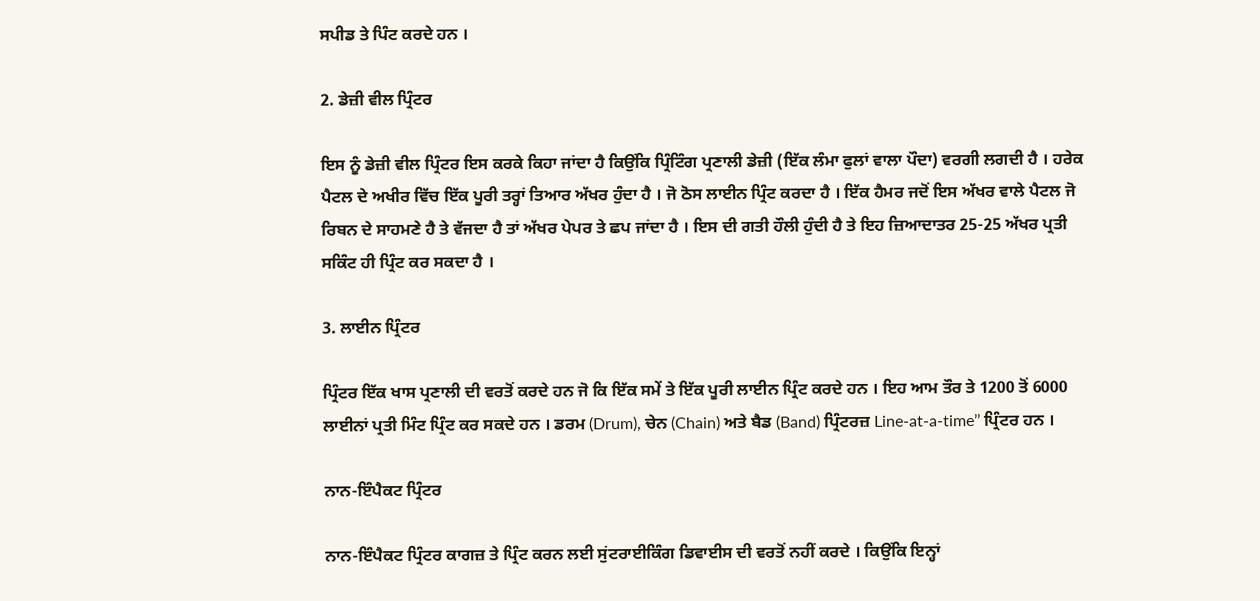ਸਪੀਡ ਤੇ ਪਿੰਟ ਕਰਦੇ ਹਨ ।

2. ਡੇਜ਼ੀ ਵੀਲ ਪ੍ਰਿੰਟਰ

ਇਸ ਨੂੰ ਡੇਜ਼ੀ ਵੀਲ ਪ੍ਰਿੰਟਰ ਇਸ ਕਰਕੇ ਕਿਹਾ ਜਾਂਦਾ ਹੈ ਕਿਉਂਕਿ ਪ੍ਰਿੰਟਿੰਗ ਪ੍ਰਣਾਲੀ ਡੇਜ਼ੀ (ਇੱਕ ਲੰਮਾ ਫੁਲਾਂ ਵਾਲਾ ਪੌਦਾ) ਵਰਗੀ ਲਗਦੀ ਹੈ । ਹਰੇਕ ਪੈਟਲ ਦੇ ਅਖੀਰ ਵਿੱਚ ਇੱਕ ਪੂਰੀ ਤਰ੍ਹਾਂ ਤਿਆਰ ਅੱਖਰ ਹੁੰਦਾ ਹੈ । ਜੋ ਠੋਸ ਲਾਈਨ ਪ੍ਰਿੰਟ ਕਰਦਾ ਹੈ । ਇੱਕ ਹੈਮਰ ਜਦੋਂ ਇਸ ਅੱਖਰ ਵਾਲੇ ਪੈਟਲ ਜੋ ਰਿਬਨ ਦੇ ਸਾਹਮਣੇ ਹੈ ਤੇ ਵੱਜਦਾ ਹੈ ਤਾਂ ਅੱਖਰ ਪੇਪਰ ਤੇ ਛਪ ਜਾਂਦਾ ਹੈ । ਇਸ ਦੀ ਗਤੀ ਹੌਲੀ ਹੁੰਦੀ ਹੈ ਤੇ ਇਹ ਜ਼ਿਆਦਾਤਰ 25-25 ਅੱਖਰ ਪ੍ਰਤੀ ਸਕਿੰਟ ਹੀ ਪ੍ਰਿੰਟ ਕਰ ਸਕਦਾ ਹੈ ।

3. ਲਾਈਨ ਪ੍ਰਿੰਟਰ

ਪ੍ਰਿੰਟਰ ਇੱਕ ਖਾਸ ਪ੍ਰਣਾਲੀ ਦੀ ਵਰਤੋਂ ਕਰਦੇ ਹਨ ਜੋ ਕਿ ਇੱਕ ਸਮੇਂ ਤੇ ਇੱਕ ਪੂਰੀ ਲਾਈਨ ਪ੍ਰਿੰਟ ਕਰਦੇ ਹਨ । ਇਹ ਆਮ ਤੌਰ ਤੇ 1200 ਤੋਂ 6000 ਲਾਈਨਾਂ ਪ੍ਰਤੀ ਮਿੰਟ ਪ੍ਰਿੰਟ ਕਰ ਸਕਦੇ ਹਨ । ਡਰਮ (Drum), ਚੇਨ (Chain) ਅਤੇ ਬੈਡ (Band) ਪ੍ਰਿੰਟਰਜ਼ Line-at-a-time’’ ਪ੍ਰਿੰਟਰ ਹਨ ।

ਨਾਨ-ਇੰਪੈਕਟ ਪ੍ਰਿੰਟਰ

ਨਾਨ-ਇੰਪੈਕਟ ਪ੍ਰਿੰਟਰ ਕਾਗਜ਼ ਤੇ ਪ੍ਰਿੰਟ ਕਰਨ ਲਈ ਸੁਂਟਰਾਈਕਿੰਗ ਡਿਵਾਈਸ ਦੀ ਵਰਤੋਂ ਨਹੀਂ ਕਰਦੇ । ਕਿਉਂਕਿ ਇਨ੍ਹਾਂ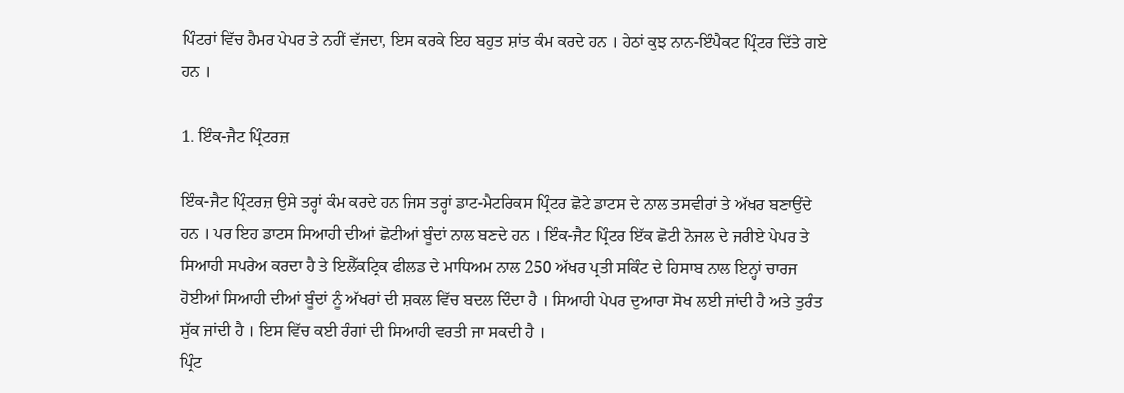ਪਿੰਟਰਾਂ ਵਿੱਚ ਹੈਮਰ ਪੇਪਰ ਤੇ ਨਹੀਂ ਵੱਜਦਾ, ਇਸ ਕਰਕੇ ਇਹ ਬਹੁਤ ਸ਼ਾਂਤ ਕੰਮ ਕਰਦੇ ਹਨ । ਹੇਠਾਂ ਕੁਝ ਨਾਨ-ਇੰਪੈਕਟ ਪ੍ਰਿੰਟਰ ਦਿੱਤੇ ਗਏ ਹਨ ।

1. ਇੰਕ-ਜੈਟ ਪ੍ਰਿੰਟਰਜ਼

ਇੰਕ-ਜੈਟ ਪ੍ਰਿੰਟਰਜ਼ ਉਸੇ ਤਰ੍ਹਾਂ ਕੰਮ ਕਰਦੇ ਹਨ ਜਿਸ ਤਰ੍ਹਾਂ ਡਾਟ-ਮੈਟਰਿਕਸ ਪ੍ਰਿੰਟਰ ਛੋਟੇ ਡਾਟਸ ਦੇ ਨਾਲ ਤਸਵੀਰਾਂ ਤੇ ਅੱਖਰ ਬਣਾਉਂਦੇ ਹਨ । ਪਰ ਇਹ ਡਾਟਸ ਸਿਆਹੀ ਦੀਆਂ ਛੋਟੀਆਂ ਬੂੰਦਾਂ ਨਾਲ ਬਣਦੇ ਹਨ । ਇੰਕ-ਜੈਟ ਪ੍ਰਿੰਟਰ ਇੱਕ ਛੋਟੀ ਨੋਜਲ ਦੇ ਜਰੀਏ ਪੇਪਰ ਤੇ ਸਿਆਹੀ ਸਪਰੇਅ ਕਰਦਾ ਹੈ ਤੇ ਇਲੈੱਕਟ੍ਰਿਕ ਫੀਲਡ ਦੇ ਮਾਧਿਅਮ ਨਾਲ 250 ਅੱਖਰ ਪ੍ਰਤੀ ਸਕਿੰਟ ਦੇ ਹਿਸਾਬ ਨਾਲ ਇਨ੍ਹਾਂ ਚਾਰਜ ਹੋਈਆਂ ਸਿਆਹੀ ਦੀਆਂ ਬੂੰਦਾਂ ਨੂੰ ਅੱਖਰਾਂ ਦੀ ਸ਼ਕਲ ਵਿੱਚ ਬਦਲ ਦਿੰਦਾ ਹੈ । ਸਿਆਹੀ ਪੇਪਰ ਦੁਆਰਾ ਸੋਖ ਲਈ ਜਾਂਦੀ ਹੈ ਅਤੇ ਤੁਰੰਤ ਸੁੱਕ ਜਾਂਦੀ ਹੈ । ਇਸ ਵਿੱਚ ਕਈ ਰੰਗਾਂ ਦੀ ਸਿਆਹੀ ਵਰਤੀ ਜਾ ਸਕਦੀ ਹੈ ।
ਪ੍ਰਿੰਟ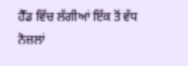ਹੈੱਡ ਵਿੱਚ ਲੱਗੀਆਂ ਇੱਕ ਤੋਂ ਵੱਧ ਨੋਜ਼ਲਾਂ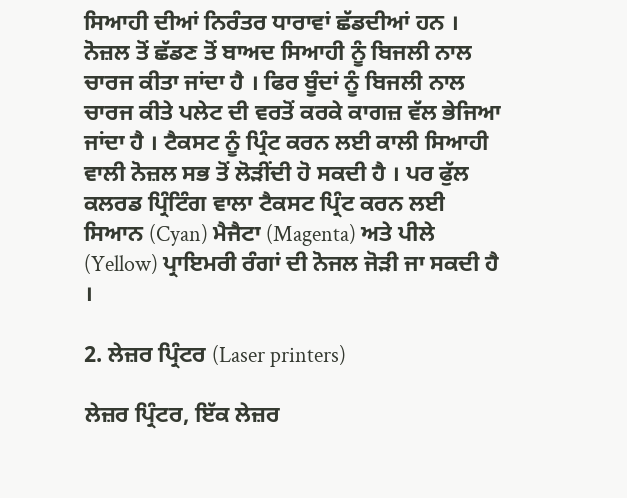ਸਿਆਹੀ ਦੀਆਂ ਨਿਰੰਤਰ ਧਾਰਾਵਾਂ ਛੱਡਦੀਆਂ ਹਨ । ਨੋਜ਼ਲ ਤੋਂ ਛੱਡਣ ਤੋਂ ਬਾਅਦ ਸਿਆਹੀ ਨੂੰ ਬਿਜਲੀ ਨਾਲ ਚਾਰਜ ਕੀਤਾ ਜਾਂਦਾ ਹੈ । ਫਿਰ ਬੂੰਦਾਂ ਨੂੰ ਬਿਜਲੀ ਨਾਲ ਚਾਰਜ ਕੀਤੇ ਪਲੇਟ ਦੀ ਵਰਤੋਂ ਕਰਕੇ ਕਾਗਜ਼ ਵੱਲ ਭੇਜਿਆ ਜਾਂਦਾ ਹੈ । ਟੈਕਸਟ ਨੂੰ ਪ੍ਰਿੰਟ ਕਰਨ ਲਈ ਕਾਲੀ ਸਿਆਹੀ ਵਾਲੀ ਨੋਜ਼ਲ ਸਭ ਤੋਂ ਲੋੜੀਂਦੀ ਹੋ ਸਕਦੀ ਹੈ । ਪਰ ਫੁੱਲ ਕਲਰਡ ਪ੍ਰਿੰਟਿੰਗ ਵਾਲਾ ਟੈਕਸਟ ਪ੍ਰਿੰਟ ਕਰਨ ਲਈ ਸਿਆਨ (Cyan) ਮੈਜੈਟਾ (Magenta) ਅਤੇ ਪੀਲੇ (Yellow) ਪ੍ਰਾਇਮਰੀ ਰੰਗਾਂ ਦੀ ਨੋਜਲ ਜੋੜੀ ਜਾ ਸਕਦੀ ਹੈ ।

2. ਲੇਜ਼ਰ ਪ੍ਰਿੰਟਰ (Laser printers)

ਲੇਜ਼ਰ ਪ੍ਰਿੰਟਰ, ਇੱਕ ਲੇਜ਼ਰ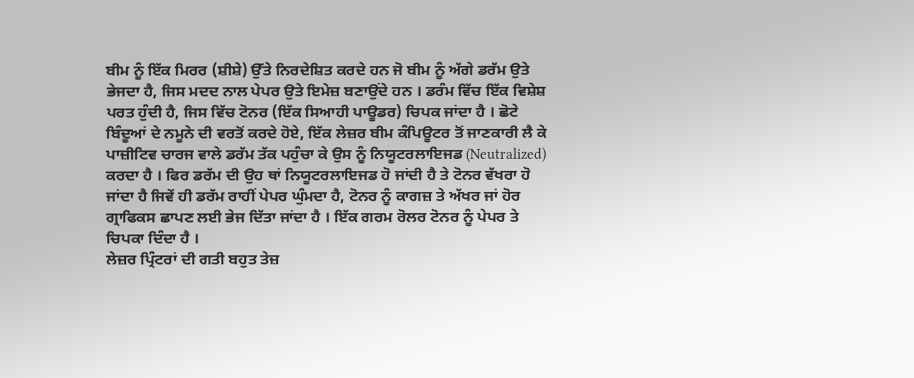ਬੀਮ ਨੂੰ ਇੱਕ ਮਿਰਰ (ਸ਼ੀਸ਼ੇ) ਉੱਤੇ ਨਿਰਦੇਸ਼ਿਤ ਕਰਦੇ ਹਨ ਜੋ ਬੀਮ ਨੂੰ ਅੱਗੇ ਡਰੱਮ ਉਤੇ ਭੇਜਦਾ ਹੈ, ਜਿਸ ਮਦਦ ਨਾਲ ਪੇਪਰ ਉਤੇ ਇਮੇਜ਼ ਬਣਾਉਂਦੇ ਹਨ । ਡਰੰਮ ਵਿੱਚ ਇੱਕ ਵਿਸ਼ੇਸ਼ ਪਰਤ ਹੁੰਦੀ ਹੈ, ਜਿਸ ਵਿੱਚ ਟੋਨਰ (ਇੱਕ ਸਿਆਹੀ ਪਾਊਡਰ) ਚਿਪਕ ਜਾਂਦਾ ਹੈ । ਛੋਟੇ ਬਿੰਦੂਆਂ ਦੇ ਨਮੂਨੇ ਦੀ ਵਰਤੋਂ ਕਰਦੇ ਹੋਏ, ਇੱਕ ਲੇਜ਼ਰ ਬੀਮ ਕੰਪਿਊਟਰ ਤੋਂ ਜਾਣਕਾਰੀ ਲੈ ਕੇ ਪਾਜ਼ੀਟਿਵ ਚਾਰਜ ਵਾਲੇ ਡਰੱਮ ਤੱਕ ਪਹੁੰਚਾ ਕੇ ਉਸ ਨੂੰ ਨਿਯੂਟਰਲਾਇਜਡ (Neutralized) ਕਰਦਾ ਹੈ । ਫਿਰ ਡਰੱਮ ਦੀ ਉਹ ਥਾਂ ਨਿਯੂਟਰਲਾਇਜਡ ਹੋ ਜਾਂਦੀ ਹੈ ਤੇ ਟੋਨਰ ਵੱਖਰਾ ਹੋ ਜਾਂਦਾ ਹੈ ਜਿਵੇਂ ਹੀ ਡਰੱਮ ਰਾਹੀਂ ਪੇਪਰ ਘੁੰਮਦਾ ਹੈ, ਟੋਨਰ ਨੂੰ ਕਾਗਜ਼ ਤੇ ਅੱਖਰ ਜਾਂ ਹੋਰ ਗ੍ਰਾਫਿਕਸ ਛਾਪਣ ਲਈ ਭੇਜ ਦਿੱਤਾ ਜਾਂਦਾ ਹੈ । ਇੱਕ ਗਰਮ ਰੋਲਰ ਟੋਨਰ ਨੂੰ ਪੇਪਰ ਤੇ ਚਿਪਕਾ ਦਿੰਦਾ ਹੈ ।
ਲੇਜ਼ਰ ਪ੍ਰਿੰਟਰਾਂ ਦੀ ਗਤੀ ਬਹੁਤ ਤੇਜ਼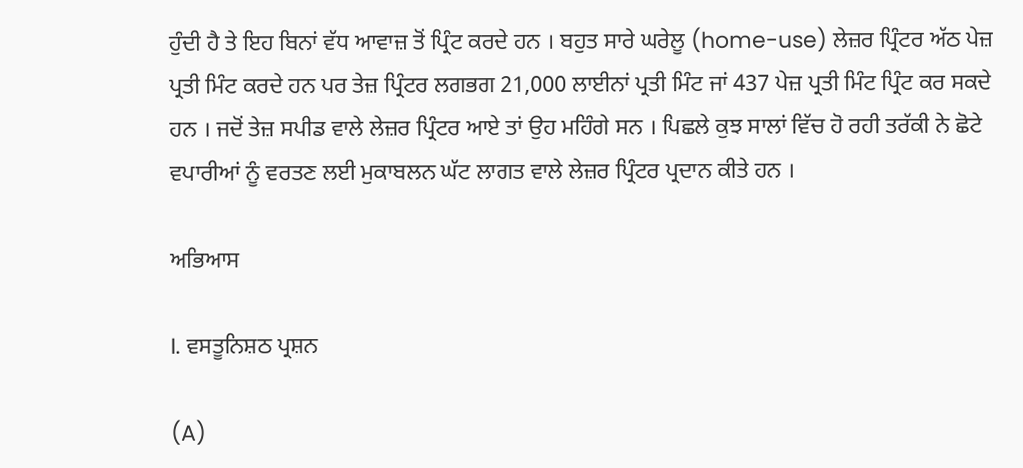ਹੁੰਦੀ ਹੈ ਤੇ ਇਹ ਬਿਨਾਂ ਵੱਧ ਆਵਾਜ਼ ਤੋਂ ਪ੍ਰਿੰਟ ਕਰਦੇ ਹਨ । ਬਹੁਤ ਸਾਰੇ ਘਰੇਲੂ (home-use) ਲੇਜ਼ਰ ਪ੍ਰਿੰਟਰ ਅੱਠ ਪੇਜ਼ ਪ੍ਰਤੀ ਮਿੰਟ ਕਰਦੇ ਹਨ ਪਰ ਤੇਜ਼ ਪ੍ਰਿੰਟਰ ਲਗਭਗ 21,000 ਲਾਈਨਾਂ ਪ੍ਰਤੀ ਮਿੰਟ ਜਾਂ 437 ਪੇਜ਼ ਪ੍ਰਤੀ ਮਿੰਟ ਪ੍ਰਿੰਟ ਕਰ ਸਕਦੇ ਹਨ । ਜਦੋਂ ਤੇਜ਼ ਸਪੀਡ ਵਾਲੇ ਲੇਜ਼ਰ ਪ੍ਰਿੰਟਰ ਆਏ ਤਾਂ ਉਹ ਮਹਿੰਗੇ ਸਨ । ਪਿਛਲੇ ਕੁਝ ਸਾਲਾਂ ਵਿੱਚ ਹੋ ਰਹੀ ਤਰੱਕੀ ਨੇ ਛੋਟੇ ਵਪਾਰੀਆਂ ਨੂੰ ਵਰਤਣ ਲਈ ਮੁਕਾਬਲਨ ਘੱਟ ਲਾਗਤ ਵਾਲੇ ਲੇਜ਼ਰ ਪ੍ਰਿੰਟਰ ਪ੍ਰਦਾਨ ਕੀਤੇ ਹਨ ।

ਅਭਿਆਸ

I. ਵਸਤੂਨਿਸ਼ਠ ਪ੍ਰਸ਼ਨ

(A)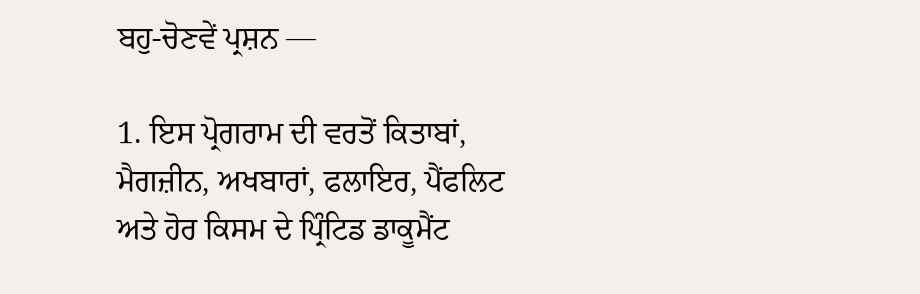ਬਹੁ-ਚੋਣਵੇਂ ਪ੍ਰਸ਼ਨ —

1. ਇਸ ਪ੍ਰੋਗਰਾਮ ਦੀ ਵਰਤੋਂ ਕਿਤਾਬਾਂ, ਮੈਗਜ਼ੀਨ, ਅਖਬਾਰਾਂ, ਫਲਾਇਰ, ਪੈਂਫਲਿਟ ਅਤੇ ਹੋਰ ਕਿਸਮ ਦੇ ਪ੍ਰਿੰਟਿਡ ਡਾਕੂਮੈਂਟ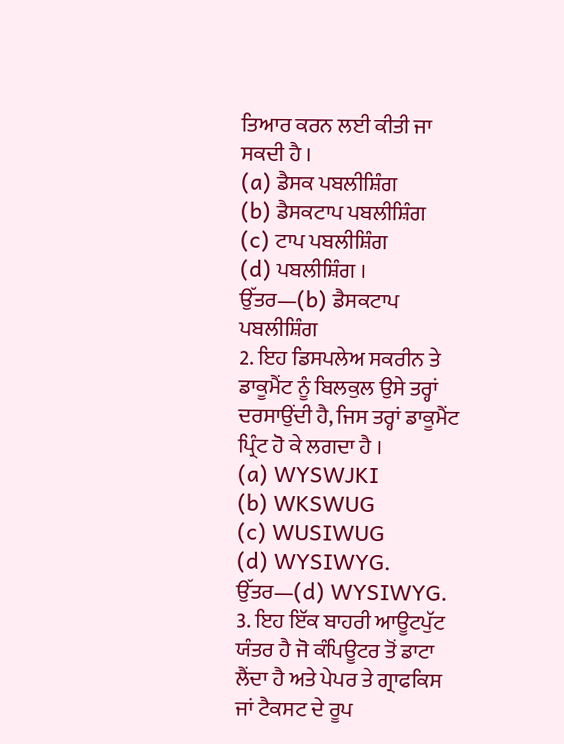ਤਿਆਰ ਕਰਨ ਲਈ ਕੀਤੀ ਜਾ ਸਕਦੀ ਹੈ ।
(a) ਡੈਸਕ ਪਬਲੀਸ਼ਿੰਗ
(b) ਡੈਸਕਟਾਪ ਪਬਲੀਸ਼ਿੰਗ
(c) ਟਾਪ ਪਬਲੀਸ਼ਿੰਗ
(d) ਪਬਲੀਸ਼ਿੰਗ ।
ਉੱਤਰ—(b) ਡੈਸਕਟਾਪ ਪਬਲੀਸ਼ਿੰਗ
2. ਇਹ ਡਿਸਪਲੇਅ ਸਕਰੀਨ ਤੇ ਡਾਕੂਮੈਂਟ ਨੂੰ ਬਿਲਕੁਲ ਉਸੇ ਤਰ੍ਹਾਂ ਦਰਸਾਉਂਦੀ ਹੈ, ਜਿਸ ਤਰ੍ਹਾਂ ਡਾਕੂਮੈਂਟ ਪ੍ਰਿੰਟ ਹੋ ਕੇ ਲਗਦਾ ਹੈ ।
(a) WYSWJKI
(b) WKSWUG
(c) WUSIWUG
(d) WYSIWYG.
ਉੱਤਰ—(d) WYSIWYG.
3. ਇਹ ਇੱਕ ਬਾਹਰੀ ਆਊਟਪੁੱਟ ਯੰਤਰ ਹੈ ਜੋ ਕੰਪਿਊਟਰ ਤੋਂ ਡਾਟਾ ਲੈਂਦਾ ਹੈ ਅਤੇ ਪੇਪਰ ਤੇ ਗ੍ਰਾਫਕਿਸ ਜਾਂ ਟੈਕਸਟ ਦੇ ਰੂਪ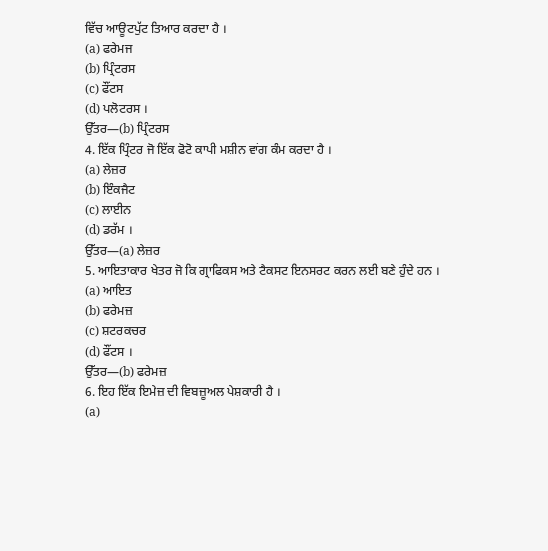ਵਿੱਚ ਆਊਟਪੁੱਟ ਤਿਆਰ ਕਰਦਾ ਹੈ ।
(a) ਫਰੇਮਜ
(b) ਪ੍ਰਿੰਟਰਸ
(c) ਫੌਂਟਸ
(d) ਪਲੋਟਰਸ ।
ਉੱਤਰ—(b) ਪ੍ਰਿੰਟਰਸ
4. ਇੱਕ ਪ੍ਰਿੰਟਰ ਜੋ ਇੱਕ ਫੋਟੋ ਕਾਪੀ ਮਸ਼ੀਨ ਵਾਂਗ ਕੰਮ ਕਰਦਾ ਹੈ ।
(a) ਲੇਜ਼ਰ
(b) ਇੰਕਜੈਟ
(c) ਲਾਈਨ
(d) ਡਰੱਮ ।
ਉੱਤਰ—(a) ਲੇਜ਼ਰ
5. ਆਇਤਾਕਾਰ ਖੇਤਰ ਜੋ ਕਿ ਗ੍ਰਾਫਿਕਸ ਅਤੇ ਟੈਕਸਟ ਇਨਸਰਟ ਕਰਨ ਲਈ ਬਣੇ ਹੁੰਦੇ ਹਨ ।
(a) ਆਇਤ
(b) ਫਰੇਮਜ਼
(c) ਸ਼ਟਰਕਚਰ
(d) ਫੌਂਟਸ ।
ਉੱਤਰ—(b) ਫਰੇਮਜ਼
6. ਇਹ ਇੱਕ ਇਮੇਜ਼ ਦੀ ਵਿਬਜ਼ੂਅਲ ਪੇਸ਼ਕਾਰੀ ਹੈ ।
(a)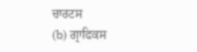ਚਾਰਟਸ
(b) ਗ੍ਰਾਫਿਕਸ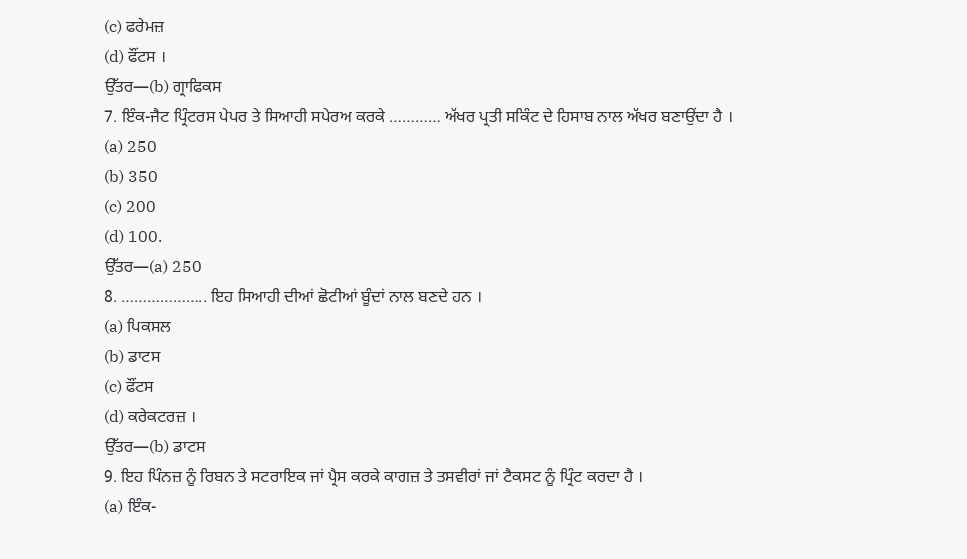(c) ਫਰੇਮਜ਼
(d) ਫੌਂਟਸ ।
ਉੱਤਰ—(b) ਗ੍ਰਾਫਿਕਸ
7. ਇੰਕ-ਜੈਟ ਪ੍ਰਿੰਟਰਸ ਪੇਪਰ ਤੇ ਸਿਆਹੀ ਸਪੇਰਅ ਕਰਕੇ ………… ਅੱਖਰ ਪ੍ਰਤੀ ਸਕਿੰਟ ਦੇ ਹਿਸਾਬ ਨਾਲ ਅੱਖਰ ਬਣਾਉਂਦਾ ਹੈ ।
(a) 250
(b) 350
(c) 200
(d) 100.
ਉੱਤਰ—(a) 250
8. ……………….. ਇਹ ਸਿਆਹੀ ਦੀਆਂ ਛੋਟੀਆਂ ਬੂੰਦਾਂ ਨਾਲ ਬਣਦੇ ਹਨ ।
(a) ਪਿਕਸਲ
(b) ਡਾਟਸ
(c) ਫੌਂਟਸ
(d) ਕਰੇਕਟਰਜ਼ ।
ਉੱਤਰ—(b) ਡਾਟਸ
9. ਇਹ ਪਿੰਨਜ਼ ਨੂੰ ਰਿਬਨ ਤੇ ਸਟਰਾਇਕ ਜਾਂ ਪ੍ਰੈਸ ਕਰਕੇ ਕਾਗਜ਼ ਤੇ ਤਸਵੀਰਾਂ ਜਾਂ ਟੈਕਸਟ ਨੂੰ ਪ੍ਰਿੰਟ ਕਰਦਾ ਹੈ ।
(a) ਇੰਕ-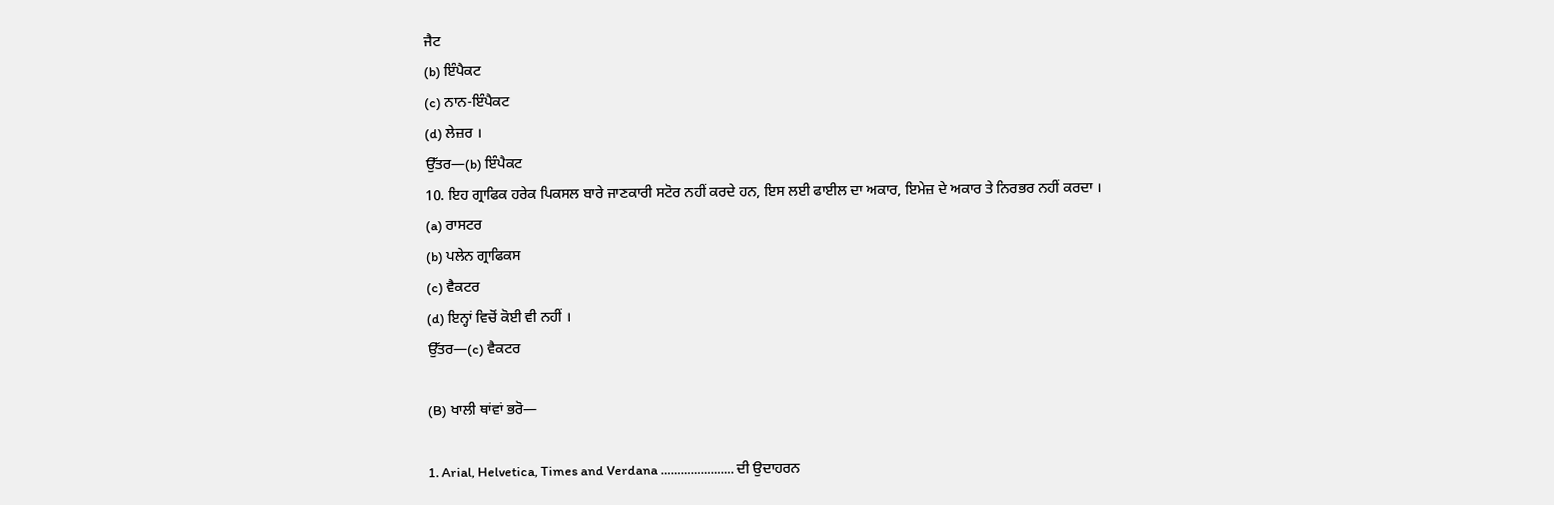ਜੈਟ
(b) ਇੰਪੈਕਟ
(c) ਨਾਨ-ਇੰਪੈਕਟ
(d) ਲੇਜ਼ਰ ।
ਉੱਤਰ—(b) ਇੰਪੈਕਟ
10. ਇਹ ਗ੍ਰਾਫਿਕ ਹਰੇਕ ਪਿਕਸਲ ਬਾਰੇ ਜਾਣਕਾਰੀ ਸਟੋਰ ਨਹੀਂ ਕਰਦੇ ਹਨ, ਇਸ ਲਈ ਫਾਈਲ ਦਾ ਅਕਾਰ, ਇਮੇਜ਼ ਦੇ ਅਕਾਰ ਤੇ ਨਿਰਭਰ ਨਹੀਂ ਕਰਦਾ ।
(a) ਰਾਸਟਰ
(b) ਪਲੇਨ ਗ੍ਰਾਫਿਕਸ
(c) ਵੈਕਟਰ
(d) ਇਨ੍ਹਾਂ ਵਿਚੋਂ ਕੋਈ ਵੀ ਨਹੀਂ ।
ਉੱਤਰ—(c) ਵੈਕਟਰ

(B) ਖਾਲੀ ਥਾਂਵਾਂ ਭਰੋ—

1. Arial, Helvetica, Times and Verdana …………………. ਦੀ ਉਦਾਹਰਨ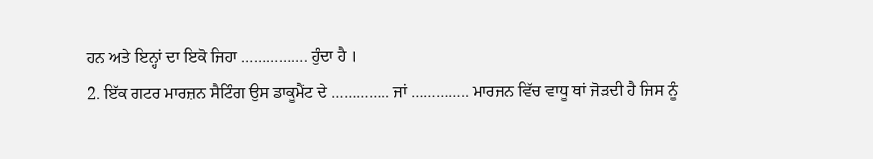ਹਨ ਅਤੇ ਇਨ੍ਹਾਂ ਦਾ ਇਕੋ ਜਿਹਾ ……………. ਹੁੰਦਾ ਹੈ ।
2. ਇੱਕ ਗਟਰ ਮਾਰਜ਼ਨ ਸੈਟਿੰਗ ਉਸ ਡਾਕੂਮੈਂਟ ਦੇ ………….. ਜਾਂ ………….. ਮਾਰਜਨ ਵਿੱਚ ਵਾਧੂ ਥਾਂ ਜੋੜਦੀ ਹੈ ਜਿਸ ਨੂੰ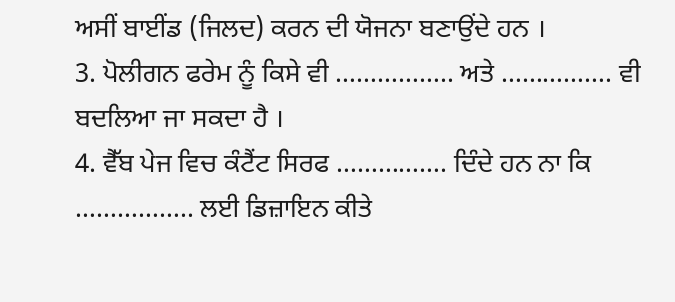ਅਸੀਂ ਬਾਈਂਡ (ਜਿਲਦ) ਕਰਨ ਦੀ ਯੋਜਨਾ ਬਣਾਉਂਦੇ ਹਨ ।
3. ਪੋਲੀਗਨ ਫਰੇਮ ਨੂੰ ਕਿਸੇ ਵੀ …………….. ਅਤੇ ……………. ਵੀ ਬਦਲਿਆ ਜਾ ਸਕਦਾ ਹੈ ।
4. ਵੈੱਬ ਪੇਜ ਵਿਚ ਕੰਟੈਂਟ ਸਿਰਫ ……………. ਦਿੰਦੇ ਹਨ ਨਾ ਕਿ …………….. ਲਈ ਡਿਜ਼ਾਇਨ ਕੀਤੇ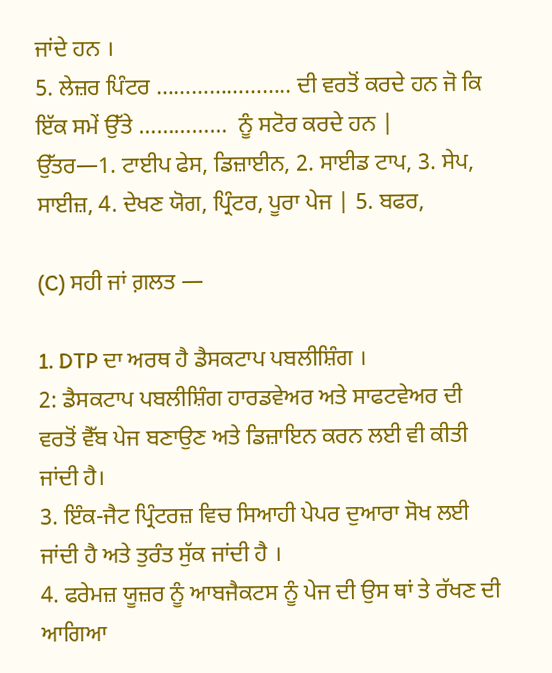ਜਾਂਦੇ ਹਨ ।
5. ਲੇਜ਼ਰ ਪਿੰਟਰ ………………….. ਦੀ ਵਰਤੋਂ ਕਰਦੇ ਹਨ ਜੋ ਕਿ ਇੱਕ ਸਮੇਂ ਉੱਤੇ ……………  ਨੂੰ ਸਟੋਰ ਕਰਦੇ ਹਨ |
ਉੱਤਰ—1. ਟਾਈਪ ਫੇਸ, ਡਿਜ਼ਾਈਨ, 2. ਸਾਈਡ ਟਾਪ, 3. ਸੇਪ, ਸਾਈਜ਼, 4. ਦੇਖਣ ਯੋਗ, ਪ੍ਰਿੰਟਰ, ਪੂਰਾ ਪੇਜ | 5. ਬਫਰ,

(C) ਸਹੀ ਜਾਂ ਗ਼ਲਤ —

1. DTP ਦਾ ਅਰਥ ਹੈ ਡੈਸਕਟਾਪ ਪਬਲੀਸ਼ਿੰਗ ।
2: ਡੈਸਕਟਾਪ ਪਬਲੀਸ਼ਿੰਗ ਹਾਰਡਵੇਅਰ ਅਤੇ ਸਾਫਟਵੇਅਰ ਦੀ ਵਰਤੋਂ ਵੈੱਬ ਪੇਜ ਬਣਾਉਣ ਅਤੇ ਡਿਜ਼ਾਇਨ ਕਰਨ ਲਈ ਵੀ ਕੀਤੀ ਜਾਂਦੀ ਹੈ।
3. ਇੰਕ-ਜੈਟ ਪ੍ਰਿੰਟਰਜ਼ ਵਿਚ ਸਿਆਹੀ ਪੇਪਰ ਦੁਆਰਾ ਸੋਖ ਲਈ ਜਾਂਦੀ ਹੈ ਅਤੇ ਤੁਰੰਤ ਸੁੱਕ ਜਾਂਦੀ ਹੈ ।
4. ਫਰੇਮਜ਼ ਯੂਜ਼ਰ ਨੂੰ ਆਬਜੈਕਟਸ ਨੂੰ ਪੇਜ ਦੀ ਉਸ ਥਾਂ ਤੇ ਰੱਖਣ ਦੀ ਆਗਿਆ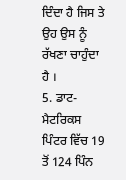ਦਿੰਦਾ ਹੈ ਜਿਸ ਤੇ ਉਹ ਉਸ ਨੂੰ ਰੱਖਣਾ ਚਾਹੁੰਦਾ ਹੈ ।
5. ਡਾਟ-ਮੈਟਰਿਕਸ ਪਿੰਟਰ ਵਿੱਚ 19 ਤੋਂ 124 ਪਿੰਨ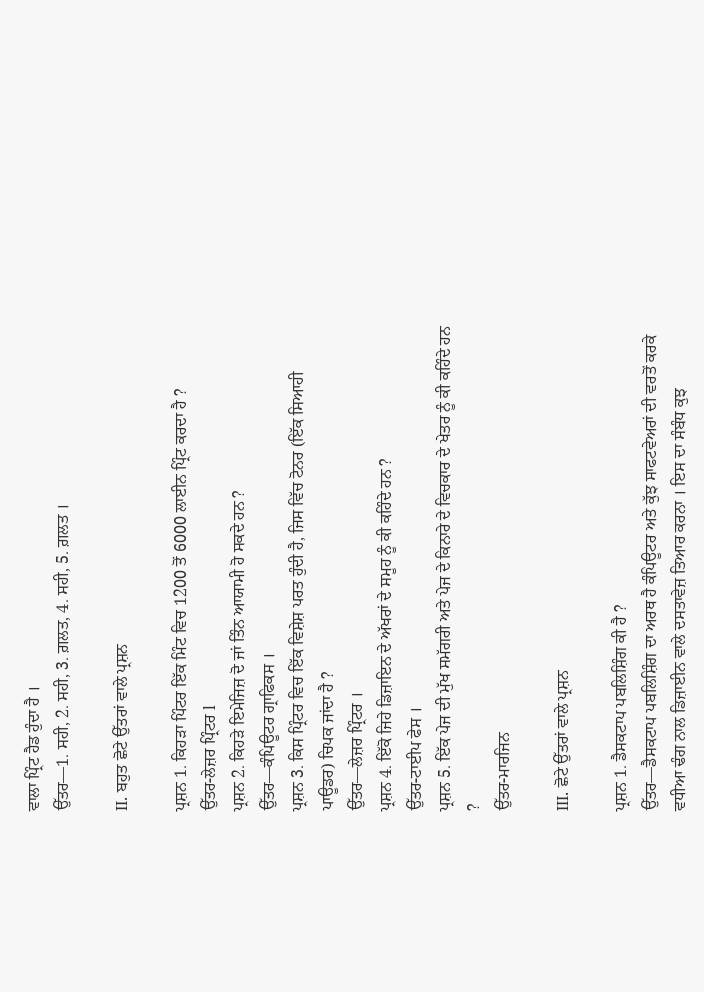ਵਾਲਾ ਪ੍ਰਿੰਟ ਹੈਡ ਹੁੰਦਾ ਹੈ ।
ਉੱਤਰ—1. ਸਹੀ, 2. ਸਹੀ, 3. ਗ਼ਲਤ, 4. ਸਹੀ, 5. ਗ਼ਲਤ ।

II. ਬਹੁਤ ਛੋਟੇ ਉੱਤਰਾਂ ਵਾਲੇ ਪ੍ਰਸ਼ਨ

ਪ੍ਰਸ਼ਨ 1. ਕਿਹੜਾ ਪਿੰਟਰ ਇੱਕ ਮਿੰਟ ਵਿਚ 1200 ਤੋਂ 6000 ਲਾਈਨ ਪ੍ਰਿੰਟ ਕਰਦਾ ਹੈ ?
ਉੱਤਰ-ਲੇਜ਼ਰ ਪ੍ਰਿੰਟਰ l
ਪ੍ਰਸ਼ਨ 2. ਕਿਹੜੇ ਇਮੇਜਿਜ਼ ਦੋ ਜਾਂ ਤਿੰਨ ਆਯਾਮੀ ਹੋ ਸਕਦੇ ਹਨ ?
ਉੱਤਰ—ਕੰਪਿਊਟਰ ਗ੍ਰਾਫਿਕਸ ।
ਪ੍ਰਸ਼ਨ 3. ਕਿਸ ਪ੍ਰਿੰਟਰ ਵਿਚ ਇੱਕ ਵਿਸ਼ੇਸ਼ ਪਰਤ ਹੁੰਦੀ ਹੈ, ਜਿਸ ਵਿੱਚ ਟੋਨਰ (ਇੱਕ ਸਿਆਹੀ ਪਾਊਡਰ) ਚਿਪਕ ਜਾਂਦਾ ਹੈ ?
ਉੱਤਰ—ਲੇਜ਼ਰ ਪ੍ਰਿੰਟਰ ।
ਪ੍ਰਸ਼ਨ 4. ਇੱਕੋ ਜਿਹੇ ਡਿਜ਼ਾਇਨ ਦੇ ਅੱਖਰਾਂ ਦੇ ਸਮੂਹ ਨੂੰ ਕੀ ਕਹਿੰਦੇ ਹਨ ?
ਉੱਤਰ-ਟਾਈਪ ਫੇਸ ।
ਪ੍ਰਸ਼ਨ 5. ਇੱਕ ਪੇਜ ਦੀ ਮੁੱਖ ਸਮੱਗਰੀ ਅਤੇ ਪੇਜ ਦੇ ਕਿਨਾਰੇ ਦੇ ਵਿਚਕਾਰ ਦੇ ਖੇਤਰ ਨੂੰ ਕੀ ਕਹਿੰਦੇ ਹਨ ?
ਉੱਤਰ-ਮਾਰਜਿਨ

III. ਛੋਟੇ ਉੱਤਰਾਂ ਵਾਲੇ ਪ੍ਰਸ਼ਨ

ਪ੍ਰਸ਼ਨ 1. ਡੈਸਕਟਾਪ ਪਬਲਿਸ਼ਿੰਗ ਕੀ ਹੈ ?
ਉੱਤਰ—ਡੈਸਕਟਾਪ ਪਬਲਿਸ਼ਿੰਗ ਦਾ ਅਰਥ ਹੈ ਕੰਪਿਊਟਰ ਅਤੇ ਕੁੱਝ ਸਾਫਟਵੇਅਰਾਂ ਦੀ ਵਰਤੋਂ ਕਰਕੇ ਵਧੀਆ ਢੰਗ ਨਾਲ ਡਿਜ਼ਾਈਨ ਵਾਲੇ ਦਸਤਾਵੇਜ਼ ਤਿਆਰ ਕਰਨਾ । ਇਸ ਦਾ ਸੰਬੰਧ ਕੁਝ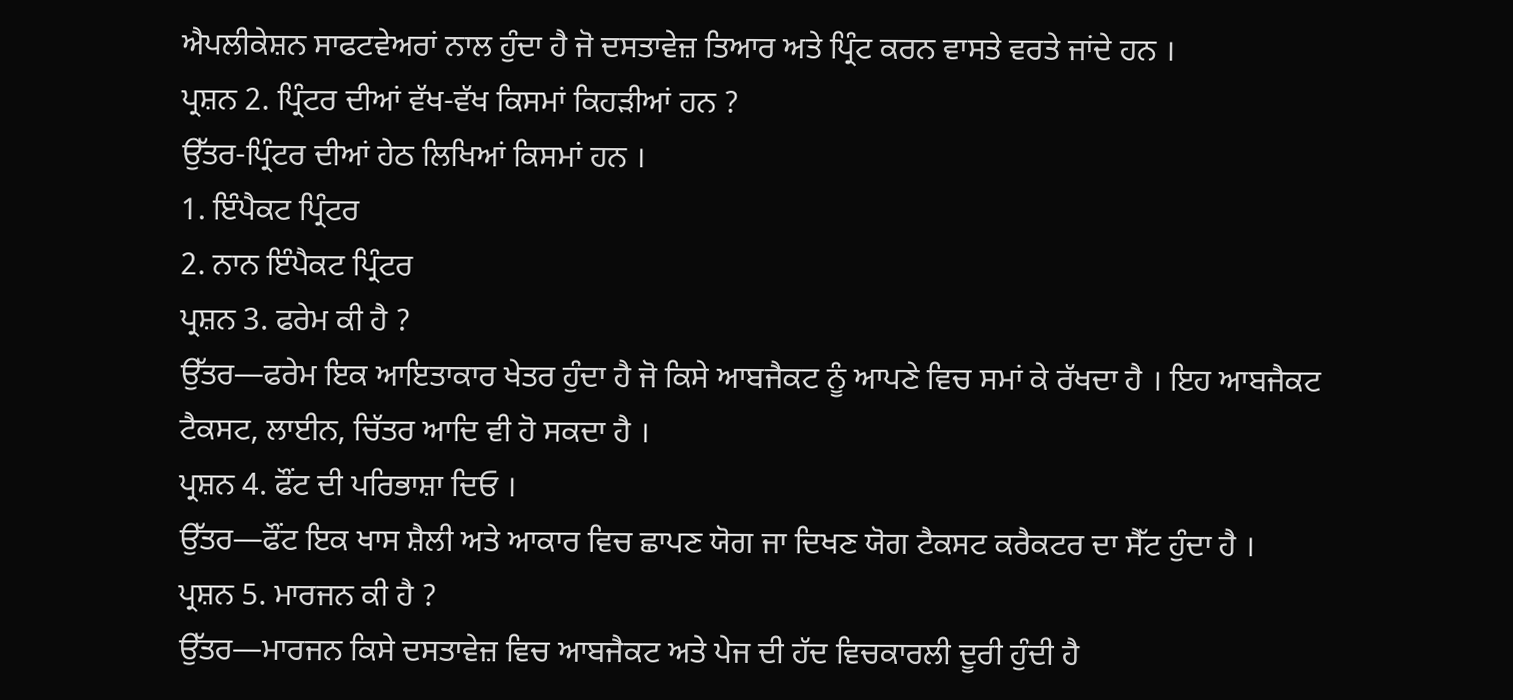ਐਪਲੀਕੇਸ਼ਨ ਸਾਫਟਵੇਅਰਾਂ ਨਾਲ ਹੁੰਦਾ ਹੈ ਜੋ ਦਸਤਾਵੇਜ਼ ਤਿਆਰ ਅਤੇ ਪ੍ਰਿੰਟ ਕਰਨ ਵਾਸਤੇ ਵਰਤੇ ਜਾਂਦੇ ਹਨ ।
ਪ੍ਰਸ਼ਨ 2. ਪ੍ਰਿੰਟਰ ਦੀਆਂ ਵੱਖ-ਵੱਖ ਕਿਸਮਾਂ ਕਿਹੜੀਆਂ ਹਨ ?
ਉੱਤਰ-ਪ੍ਰਿੰਟਰ ਦੀਆਂ ਹੇਠ ਲਿਖਿਆਂ ਕਿਸਮਾਂ ਹਨ ।
1. ਇੰਪੈਕਟ ਪ੍ਰਿੰਟਰ
2. ਨਾਨ ਇੰਪੈਕਟ ਪ੍ਰਿੰਟਰ
ਪ੍ਰਸ਼ਨ 3. ਫਰੇਮ ਕੀ ਹੈ ?
ਉੱਤਰ—ਫਰੇਮ ਇਕ ਆਇਤਾਕਾਰ ਖੇਤਰ ਹੁੰਦਾ ਹੈ ਜੋ ਕਿਸੇ ਆਬਜੈਕਟ ਨੂੰ ਆਪਣੇ ਵਿਚ ਸਮਾਂ ਕੇ ਰੱਖਦਾ ਹੈ । ਇਹ ਆਬਜੈਕਟ ਟੈਕਸਟ, ਲਾਈਨ, ਚਿੱਤਰ ਆਦਿ ਵੀ ਹੋ ਸਕਦਾ ਹੈ ।
ਪ੍ਰਸ਼ਨ 4. ਫੌਂਟ ਦੀ ਪਰਿਭਾਸ਼ਾ ਦਿਓ ।
ਉੱਤਰ—ਫੌਂਟ ਇਕ ਖਾਸ ਸ਼ੈਲੀ ਅਤੇ ਆਕਾਰ ਵਿਚ ਛਾਪਣ ਯੋਗ ਜਾ ਦਿਖਣ ਯੋਗ ਟੈਕਸਟ ਕਰੈਕਟਰ ਦਾ ਸੈੱਟ ਹੁੰਦਾ ਹੈ ।
ਪ੍ਰਸ਼ਨ 5. ਮਾਰਜਨ ਕੀ ਹੈ ?
ਉੱਤਰ—ਮਾਰਜਨ ਕਿਸੇ ਦਸਤਾਵੇਜ਼ ਵਿਚ ਆਬਜੈਕਟ ਅਤੇ ਪੇਜ ਦੀ ਹੱਦ ਵਿਚਕਾਰਲੀ ਦੂਰੀ ਹੁੰਦੀ ਹੈ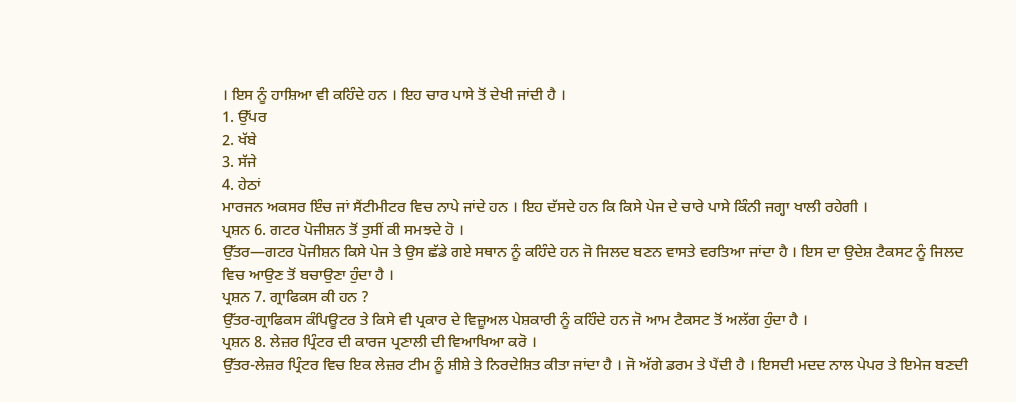। ਇਸ ਨੂੰ ਹਾਸ਼ਿਆ ਵੀ ਕਹਿੰਦੇ ਹਨ । ਇਹ ਚਾਰ ਪਾਸੇ ਤੋਂ ਦੇਖੀ ਜਾਂਦੀ ਹੈ ।
1. ਉੱਪਰ
2. ਖੱਬੇ
3. ਸੱਜੇ
4. ਹੇਠਾਂ
ਮਾਰਜਨ ਅਕਸਰ ਇੰਚ ਜਾਂ ਸੈਂਟੀਮੀਟਰ ਵਿਚ ਨਾਪੇ ਜਾਂਦੇ ਹਨ । ਇਹ ਦੱਸਦੇ ਹਨ ਕਿ ਕਿਸੇ ਪੇਜ ਦੇ ਚਾਰੇ ਪਾਸੇ ਕਿੰਨੀ ਜਗ੍ਹਾ ਖਾਲੀ ਰਹੇਗੀ ।
ਪ੍ਰਸ਼ਨ 6. ਗਟਰ ਪੋਜੀਸ਼ਨ ਤੋਂ ਤੁਸੀਂ ਕੀ ਸਮਝਦੇ ਹੋ ।
ਉੱਤਰ—ਗਟਰ ਪੋਜੀਸ਼ਨ ਕਿਸੇ ਪੇਜ ਤੇ ਉਸ ਛੱਡੇ ਗਏ ਸਥਾਨ ਨੂੰ ਕਹਿੰਦੇ ਹਨ ਜੋ ਜਿਲਦ ਬਣਨ ਵਾਸਤੇ ਵਰਤਿਆ ਜਾਂਦਾ ਹੈ । ਇਸ ਦਾ ਉਦੇਸ਼ ਟੈਕਸਟ ਨੂੰ ਜਿਲਦ ਵਿਚ ਆਉਣ ਤੋਂ ਬਚਾਉਣਾ ਹੁੰਦਾ ਹੈ ।
ਪ੍ਰਸ਼ਨ 7. ਗ੍ਰਾਫਿਕਸ ਕੀ ਹਨ ?
ਉੱਤਰ-ਗ੍ਰਾਫਿਕਸ ਕੰਪਿਊਟਰ ਤੇ ਕਿਸੇ ਵੀ ਪ੍ਰਕਾਰ ਦੇ ਵਿਜ਼ੂਅਲ ਪੇਸ਼ਕਾਰੀ ਨੂੰ ਕਹਿੰਦੇ ਹਨ ਜੋ ਆਮ ਟੈਕਸਟ ਤੋਂ ਅਲੱਗ ਹੁੰਦਾ ਹੈ ।
ਪ੍ਰਸ਼ਨ 8. ਲੇਜ਼ਰ ਪ੍ਰਿੰਟਰ ਦੀ ਕਾਰਜ ਪ੍ਰਣਾਲੀ ਦੀ ਵਿਆਖਿਆ ਕਰੋ ।
ਉੱਤਰ-ਲੇਜ਼ਰ ਪ੍ਰਿੰਟਰ ਵਿਚ ਇਕ ਲੇਜ਼ਰ ਟੀਮ ਨੂੰ ਸ਼ੀਸ਼ੇ ਤੇ ਨਿਰਦੇਸ਼ਿਤ ਕੀਤਾ ਜਾਂਦਾ ਹੈ । ਜੋ ਅੱਗੇ ਡਰਮ ਤੇ ਪੈਂਦੀ ਹੈ । ਇਸਦੀ ਮਦਦ ਨਾਲ ਪੇਪਰ ਤੇ ਇਮੇਜ ਬਣਦੀ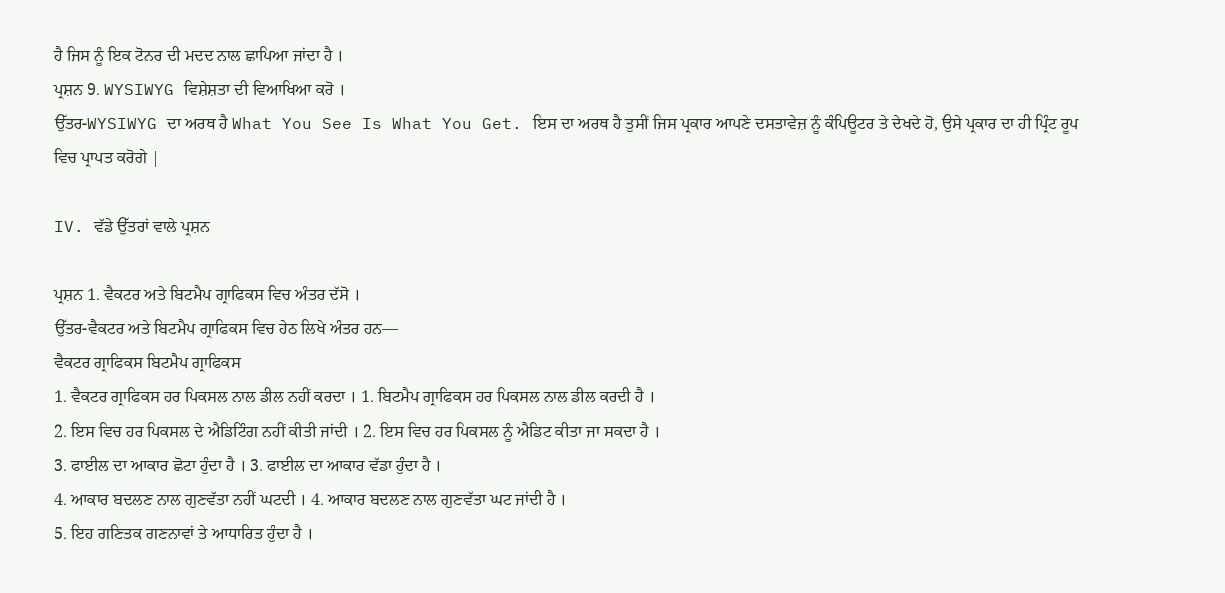ਹੈ ਜਿਸ ਨੂੰ ਇਕ ਟੋਨਰ ਦੀ ਮਦਦ ਨਾਲ ਛਾਪਿਆ ਜਾਂਦਾ ਹੈ ।
ਪ੍ਰਸ਼ਨ 9. WYSIWYG ਵਿਸ਼ੇਸ਼ਤਾ ਦੀ ਵਿਆਖਿਆ ਕਰੋ ।
ਉੱਤਰ-WYSIWYG ਦਾ ਅਰਥ ਹੈ What You See Is What You Get. ਇਸ ਦਾ ਅਰਥ ਹੈ ਤੁਸੀਂ ਜਿਸ ਪ੍ਰਕਾਰ ਆਪਣੇ ਦਸਤਾਵੇਜ਼ ਨੂੰ ਕੰਪਿਊਟਰ ਤੇ ਦੇਖਦੇ ਹੋ, ਉਸੇ ਪ੍ਰਕਾਰ ਦਾ ਹੀ ਪ੍ਰਿੰਟ ਰੂਪ ਵਿਚ ਪ੍ਰਾਪਤ ਕਰੋਗੇ |

IV. ਵੱਡੇ ਉੱਤਰਾਂ ਵਾਲੇ ਪ੍ਰਸ਼ਨ

ਪ੍ਰਸ਼ਨ 1. ਵੈਕਟਰ ਅਤੇ ਬਿਟਮੈਪ ਗ੍ਰਾਫਿਕਸ ਵਿਚ ਅੰਤਰ ਦੱਸੋ ।
ਉੱਤਰ-ਵੈਕਟਰ ਅਤੇ ਬਿਟਮੈਪ ਗ੍ਰਾਫਿਕਸ ਵਿਚ ਹੇਠ ਲਿਖੇ ਅੰਤਰ ਹਨ—
ਵੈਕਟਰ ਗ੍ਰਾਫਿਕਸ ਬਿਟਮੈਪ ਗ੍ਰਾਫਿਕਸ
1. ਵੈਕਟਰ ਗ੍ਰਾਫਿਕਸ ਹਰ ਪਿਕਸਲ ਨਾਲ ਡੀਲ ਨਹੀਂ ਕਰਦਾ । 1. ਬਿਟਮੈਪ ਗ੍ਰਾਫਿਕਸ ਹਰ ਪਿਕਸਲ ਨਾਲ ਡੀਲ ਕਰਦੀ ਹੈ ।
2. ਇਸ ਵਿਚ ਹਰ ਪਿਕਸਲ ਦੇ ਐਡਿਟਿੰਗ ਨਹੀਂ ਕੀਤੀ ਜਾਂਦੀ । 2. ਇਸ ਵਿਚ ਹਰ ਪਿਕਸਲ ਨੂੰ ਐਡਿਟ ਕੀਤਾ ਜਾ ਸਕਦਾ ਹੈ ।
3. ਫਾਈਲ ਦਾ ਆਕਾਰ ਛੋਟਾ ਹੁੰਦਾ ਹੈ । 3. ਫਾਈਲ ਦਾ ਆਕਾਰ ਵੱਡਾ ਹੁੰਦਾ ਹੈ ।
4. ਆਕਾਰ ਬਦਲਣ ਨਾਲ ਗੁਣਵੱਤਾ ਨਹੀਂ ਘਟਦੀ । 4. ਆਕਾਰ ਬਦਲਣ ਨਾਲ ਗੁਣਵੱਤਾ ਘਟ ਜਾਂਦੀ ਹੈ ।
5. ਇਹ ਗਣਿਤਕ ਗਣਨਾਵਾਂ ਤੇ ਆਧਾਰਿਤ ਹੁੰਦਾ ਹੈ ।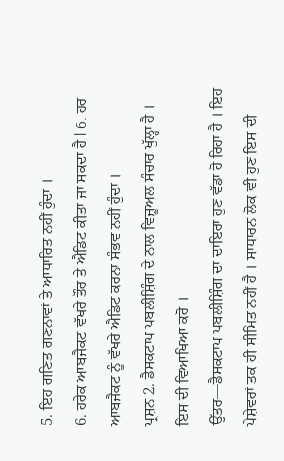5. ਇਹ ਗਣਿਤ ਗਣਨਾਵਾਂ ਤੇ ਆਧਾਰਿਤ ਨਹੀਂ ਹੁੰਦਾ ।
6. ਹਰੇਕ ਆਬਜੈਕਟ ਵੱਖਰੇ ਤੌਰ ਤੇ ਐਡਿਟ ਕੀਤਾ ਜਾ ਸਕਦਾ ਹੈ l 6. ਹਰ ਆਬਜੈਕਟ ਨੂੰ ਵੱਖਰੇ ਐਡਿਟ ਕਰਨਾ ਸੰਭਵ ਨਹੀਂ ਹੁੰਦਾ ।
ਪ੍ਰਸ਼ਨ 2. ਡੈਸਕਟਾਪ ਪਬਲੀਸ਼ਿੰਗ ਦੇ ਨਾਲ ਵਿਜ਼ੂਅਲ ਸੰਚਾਰ ਖੁੱਲ੍ਹਾ ਹੈ । ਇਸ ਦੀ ਵਿਆਖਿਆ ਕਰੋ ।
ਉੱਤਰ—ਡੈਸਕਟਾਪ ਪਬਲੀਸ਼ਿੰਗ ਦਾ ਦਾਇਰਾ ਹੁਣ ਵੱਡਾ ਹੋ ਰਿਹਾ ਹੈ । ਇਹ ਪੇਸ਼ੇਵਰਾਂ ਤਕ ਹੀ ਸੀਮਿਤ ਨਹੀਂ ਹੈ । ਸਾਧਾਰਨ ਲੋਕ ਵੀ ਹੁਣ ਇਸ ਦੀ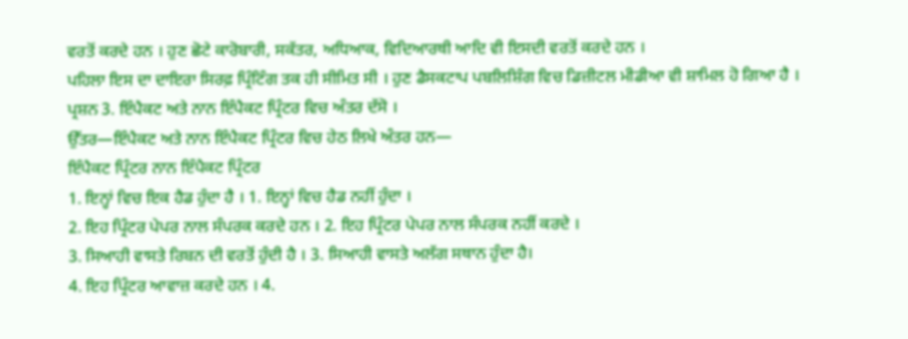ਵਰਤੋਂ ਕਰਦੇ ਹਨ । ਹੁਣ ਛੋਟੇ ਕਾਰੋਬਾਰੀ, ਸਕੱਤਰ, ਅਧਿਆਕ, ਵਿਦਿਆਰਥੀ ਆਦਿ ਵੀ ਇਸਦੀ ਵਰਤੋਂ ਕਰਦੇ ਹਨ ।
ਪਹਿਲਾ ਇਸ ਦਾ ਦਾਇਰਾ ਸਿਰਫ਼ ਪ੍ਰਿੰਟਿੰਗ ਤਕ ਹੀ ਸੀਮਿਤ ਸੀ । ਹੁਣ ਡੈਸਕਟਾਪ ਪਬਲਿਸ਼ਿੰਗ ਵਿਚ ਡਿਜ਼ੀਟਲ ਮੀਡੀਆ ਵੀ ਸ਼ਾਮਿਲ ਹੋ ਗਿਆ ਹੈ ।
ਪ੍ਰਸ਼ਨ 3. ਇੰਪੈਕਟ ਅਤੇ ਨਾਨ ਇੰਪੈਕਟ ਪ੍ਰਿੰਟਰ ਵਿਚ ਅੰਤਰ ਦੱਸੋ ।
ਉੱਤਰ—ਇੰਪੈਕਟ ਅਤੇ ਨਾਨ ਇੰਪੈਕਟ ਪ੍ਰਿੰਟਰ ਵਿਚ ਹੇਠ ਲਿਖੇ ਅੰਤਰ ਹਨ—
ਇੰਪੈਕਟ ਪ੍ਰਿੰਟਰ ਨਾਨ ਇੰਪੈਕਟ ਪ੍ਰਿੰਟਰ
1. ਇਨ੍ਹਾਂ ਵਿਚ ਇਕ ਹੈਡ ਹੁੰਦਾ ਹੈ । 1. ਇਨ੍ਹਾਂ ਵਿਚ ਹੈਡ ਨਹੀਂ ਹੁੰਦਾ ।
2. ਇਹ ਪ੍ਰਿੰਟਰ ਪੇਪਰ ਨਾਲ ਸੰਪਰਕ ਕਰਦੇ ਹਨ । 2. ਇਹ ਪ੍ਰਿੰਟਰ ਪੇਪਰ ਨਾਲ ਸੰਪਰਕ ਨਹੀਂ ਕਰਦੇ ।
3. ਸਿਆਹੀ ਵਾਸਤੇ ਰਿਬਨ ਦੀ ਵਰਤੋਂ ਹੁੰਦੀ ਹੈ । 3. ਸਿਆਹੀ ਵਾਸਤੇ ਅਲੱਗ ਸਥਾਨ ਹੁੰਦਾ ਹੈ।
4. ਇਹ ਪ੍ਰਿੰਟਰ ਆਵਾਜ਼ ਕਰਦੇ ਹਨ । 4.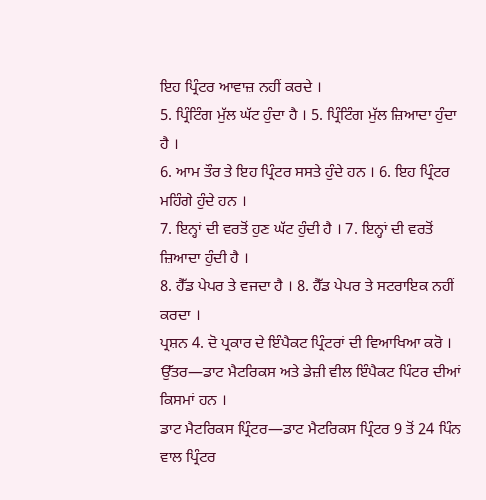ਇਹ ਪ੍ਰਿੰਟਰ ਆਵਾਜ਼ ਨਹੀਂ ਕਰਦੇ ।
5. ਪ੍ਰਿੰਟਿੰਗ ਮੁੱਲ ਘੱਟ ਹੁੰਦਾ ਹੈ । 5. ਪ੍ਰਿੰਟਿੰਗ ਮੁੱਲ ਜ਼ਿਆਦਾ ਹੁੰਦਾ ਹੈ ।
6. ਆਮ ਤੌਰ ਤੇ ਇਹ ਪ੍ਰਿੰਟਰ ਸਸਤੇ ਹੁੰਦੇ ਹਨ । 6. ਇਹ ਪ੍ਰਿੰਟਰ ਮਹਿੰਗੇ ਹੁੰਦੇ ਹਨ ।
7. ਇਨ੍ਹਾਂ ਦੀ ਵਰਤੋਂ ਹੁਣ ਘੱਟ ਹੁੰਦੀ ਹੈ । 7. ਇਨ੍ਹਾਂ ਦੀ ਵਰਤੋਂ ਜ਼ਿਆਦਾ ਹੁੰਦੀ ਹੈ ।
8. ਹੈੱਡ ਪੇਪਰ ਤੇ ਵਜਦਾ ਹੈ । 8. ਹੈੱਡ ਪੇਪਰ ਤੇ ਸਟਰਾਇਕ ਨਹੀਂ ਕਰਦਾ ।
ਪ੍ਰਸ਼ਨ 4. ਦੋ ਪ੍ਰਕਾਰ ਦੇ ਇੰਪੈਕਟ ਪ੍ਰਿੰਟਰਾਂ ਦੀ ਵਿਆਖਿਆ ਕਰੋ ।
ਉੱਤਰ—ਡਾਟ ਮੈਟਰਿਕਸ ਅਤੇ ਡੇਜ਼ੀ ਵੀਲ ਇੰਪੈਕਟ ਪਿੰਟਰ ਦੀਆਂ ਕਿਸਮਾਂ ਹਨ ।
ਡਾਟ ਮੈਟਰਿਕਸ ਪ੍ਰਿੰਟਰ—ਡਾਟ ਮੈਟਰਿਕਸ ਪ੍ਰਿੰਟਰ 9 ਤੋਂ 24 ਪਿੰਨ ਵਾਲ ਪ੍ਰਿੰਟਰ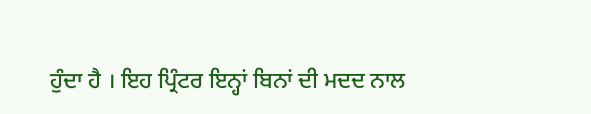ਹੁੰਦਾ ਹੈ । ਇਹ ਪ੍ਰਿੰਟਰ ਇਨ੍ਹਾਂ ਬਿਨਾਂ ਦੀ ਮਦਦ ਨਾਲ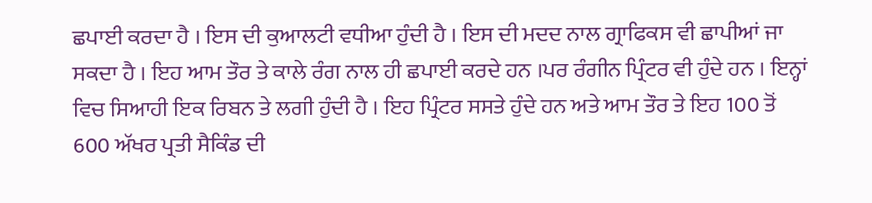ਛਪਾਈ ਕਰਦਾ ਹੈ । ਇਸ ਦੀ ਕੁਆਲਟੀ ਵਧੀਆ ਹੁੰਦੀ ਹੈ । ਇਸ ਦੀ ਮਦਦ ਨਾਲ ਗ੍ਰਾਫਿਕਸ ਵੀ ਛਾਪੀਆਂ ਜਾ ਸਕਦਾ ਹੈ । ਇਹ ਆਮ ਤੌਰ ਤੇ ਕਾਲੇ ਰੰਗ ਨਾਲ ਹੀ ਛਪਾਈ ਕਰਦੇ ਹਨ ।ਪਰ ਰੰਗੀਨ ਪ੍ਰਿੰਟਰ ਵੀ ਹੁੰਦੇ ਹਨ । ਇਨ੍ਹਾਂ ਵਿਚ ਸਿਆਹੀ ਇਕ ਰਿਬਨ ਤੇ ਲਗੀ ਹੁੰਦੀ ਹੈ । ਇਹ ਪ੍ਰਿੰਟਰ ਸਸਤੇ ਹੁੰਦੇ ਹਨ ਅਤੇ ਆਮ ਤੌਰ ਤੇ ਇਹ 100 ਤੋਂ 600 ਅੱਖਰ ਪ੍ਰਤੀ ਸੈਕਿੰਡ ਦੀ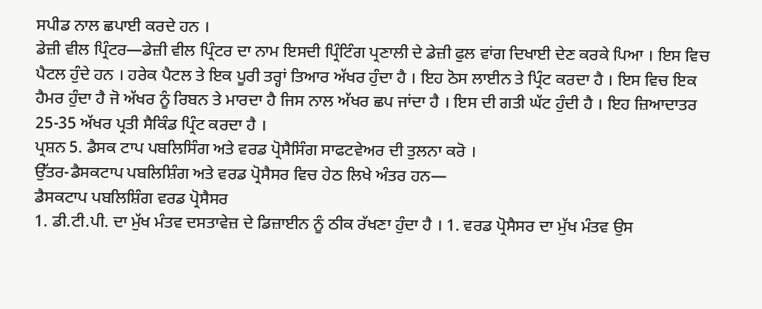ਸਪੀਡ ਨਾਲ ਛਪਾਈ ਕਰਦੇ ਹਨ ।
ਡੇਜ਼ੀ ਵੀਲ ਪ੍ਰਿੰਟਰ—ਡੇਜ਼ੀ ਵੀਲ ਪ੍ਰਿੰਟਰ ਦਾ ਨਾਮ ਇਸਦੀ ਪ੍ਰਿੰਟਿੰਗ ਪ੍ਰਣਾਲੀ ਦੇ ਡੇਜ਼ੀ ਫੁਲ ਵਾਂਗ ਦਿਖਾਈ ਦੇਣ ਕਰਕੇ ਪਿਆ । ਇਸ ਵਿਚ ਪੈਟਲ ਹੁੰਦੇ ਹਨ । ਹਰੇਕ ਪੈਟਲ ਤੇ ਇਕ ਪੂਰੀ ਤਰ੍ਹਾਂ ਤਿਆਰ ਅੱਖਰ ਹੁੰਦਾ ਹੈ । ਇਹ ਠੋਸ ਲਾਈਨ ਤੇ ਪ੍ਰਿੰਟ ਕਰਦਾ ਹੈ । ਇਸ ਵਿਚ ਇਕ ਹੈਮਰ ਹੁੰਦਾ ਹੈ ਜੋ ਅੱਖਰ ਨੂੰ ਰਿਬਨ ਤੇ ਮਾਰਦਾ ਹੈ ਜਿਸ ਨਾਲ ਅੱਖਰ ਛਪ ਜਾਂਦਾ ਹੈ । ਇਸ ਦੀ ਗਤੀ ਘੱਟ ਹੁੰਦੀ ਹੈ । ਇਹ ਜ਼ਿਆਦਾਤਰ 25-35 ਅੱਖਰ ਪ੍ਰਤੀ ਸੈਕਿੰਡ ਪ੍ਰਿੰਟ ਕਰਦਾ ਹੈ ।
ਪ੍ਰਸ਼ਨ 5. ਡੈਸਕ ਟਾਪ ਪਬਲਿਸਿੰਗ ਅਤੇ ਵਰਡ ਪ੍ਰੋਸੈਸਿੰਗ ਸਾਫਟਵੇਅਰ ਦੀ ਤੁਲਨਾ ਕਰੋ ।
ਉੱਤਰ-ਡੈਸਕਟਾਪ ਪਬਲਿਸ਼ਿੰਗ ਅਤੇ ਵਰਡ ਪ੍ਰੋਸੈਸਰ ਵਿਚ ਹੇਠ ਲਿਖੇ ਅੰਤਰ ਹਨ—
ਡੈਸਕਟਾਪ ਪਬਲਿਸ਼ਿੰਗ ਵਰਡ ਪ੍ਰੋਸੈਸਰ
1. ਡੀ.ਟੀ.ਪੀ. ਦਾ ਮੁੱਖ ਮੰਤਵ ਦਸਤਾਵੇਜ਼ ਦੇ ਡਿਜ਼ਾਈਨ ਨੂੰ ਠੀਕ ਰੱਖਣਾ ਹੁੰਦਾ ਹੈ । 1. ਵਰਡ ਪ੍ਰੋਸੈਸਰ ਦਾ ਮੁੱਖ ਮੰਤਵ ਉਸ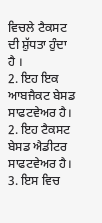ਵਿਚਲੇ ਟੈਕਸਟ ਦੀ ਸ਼ੁੱਧਤਾ ਹੁੰਦਾ ਹੈ ।
2. ਇਹ ਇਕ ਆਬਜੈਕਟ ਬੇਸਡ ਸਾਫਟਵੇਅਰ ਹੈ। 2. ਇਹ ਟੈਕਸਟ ਬੇਸਡ ਐਡੀਟਰ ਸਾਫਟਵੇਅਰ ਹੈ।
3. ਇਸ ਵਿਚ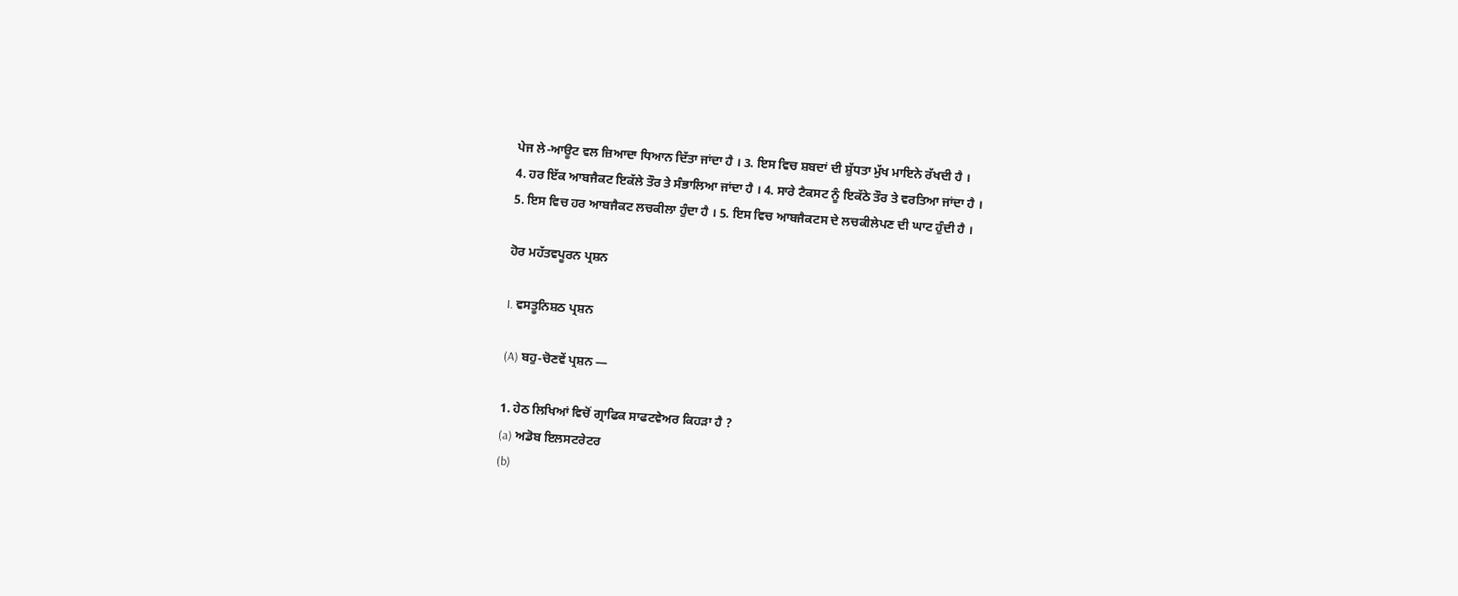ਪੇਜ ਲੇ-ਆਊਟ ਵਲ ਜ਼ਿਆਦਾ ਧਿਆਨ ਦਿੱਤਾ ਜਾਂਦਾ ਹੈ । 3. ਇਸ ਵਿਚ ਸ਼ਬਦਾਂ ਦੀ ਸ਼ੁੱਧਤਾ ਮੁੱਖ ਮਾਇਨੇ ਰੱਖਦੀ ਹੈ ।
4. ਹਰ ਇੱਕ ਆਬਜੈਕਟ ਇਕੱਲੇ ਤੌਰ ਤੇ ਸੰਭਾਲਿਆ ਜਾਂਦਾ ਹੈ । 4. ਸਾਰੇ ਟੈਕਸਟ ਨੂੰ ਇਕੱਠੇ ਤੌਰ ਤੇ ਵਰਤਿਆ ਜਾਂਦਾ ਹੈ ।
5. ਇਸ ਵਿਚ ਹਰ ਆਬਜੈਕਟ ਲਚਕੀਲਾ ਹੁੰਦਾ ਹੈ । 5. ਇਸ ਵਿਚ ਆਬਜੈਕਟਸ ਦੇ ਲਚਕੀਲੇਪਣ ਦੀ ਘਾਟ ਹੁੰਦੀ ਹੈ ।

ਹੋਰ ਮਹੱਤਵਪੂਰਨ ਪ੍ਰਸ਼ਨ

I. ਵਸਤੂਨਿਸ਼ਠ ਪ੍ਰਸ਼ਨ

(A) ਬਹੁ-ਚੋਣਵੇਂ ਪ੍ਰਸ਼ਨ —

1. ਹੇਠ ਲਿਖਿਆਂ ਵਿਚੋਂ ਗ੍ਰਾਫਿਕ ਸਾਫਟਵੇਅਰ ਕਿਹੜਾ ਹੈ ?
(a) ਅਡੋਬ ਇਲਸਟਰੇਟਰ
(b)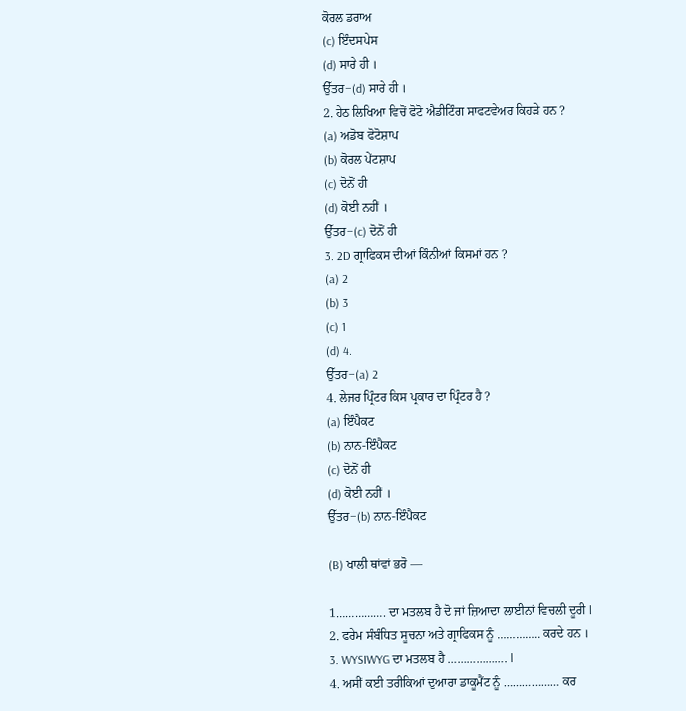ਕੋਰਲ ਡਰਾਅ
(c) ਇੰਦਸਪੇਸ
(d) ਸਾਰੇ ਹੀ ।
ਉੱਤਰ−(d) ਸਾਰੇ ਹੀ ।
2. ਹੇਠ ਲਿਖਿਆ ਵਿਚੋਂ ਫੋਟੋ ਐਡੀਟਿੰਗ ਸਾਫਟਵੇਅਰ ਕਿਹੜੇ ਹਨ ?
(a) ਅਡੋਬ ਫੋਟੋਸ਼ਾਪ
(b) ਕੋਰਲ ਪੇਂਟਸ਼ਾਪ
(c) ਦੋਨੋਂ ਹੀ
(d) ਕੋਈ ਨਹੀਂ ।
ਉੱਤਰ−(c) ਦੋਨੋਂ ਹੀ
3. 2D ਗ੍ਰਾਫਿਕਸ ਦੀਆਂ ਕਿੰਨੀਆਂ ਕਿਸਮਾਂ ਹਨ ?
(a) 2
(b) 3
(c) 1
(d) 4.
ਉੱਤਰ−(a) 2
4. ਲੇਜਰ ਪ੍ਰਿੰਟਰ ਕਿਸ ਪ੍ਰਕਾਰ ਦਾ ਪ੍ਰਿੰਟਰ ਹੈ ?
(a) ਇੰਪੈਕਟ
(b) ਨਾਨ-ਇੰਪੈਕਟ
(c) ਦੋਨੋਂ ਹੀ
(d) ਕੋਈ ਨਹੀਂ ।
ਉੱਤਰ−(b) ਨਾਨ-ਇੰਪੈਕਟ

(B) ਖਾਲੀ ਥਾਂਵਾਂ ਭਰੋ —

1……………. ਦਾ ਮਤਲਬ ਹੈ ਦੋ ਜਾਂ ਜ਼ਿਆਦਾ ਲਾਈਨਾਂ ਵਿਚਲੀ ਦੂਰੀ l
2. ਫਰੇਮ ਸੰਬੰਧਿਤ ਸੂਚਨਾ ਅਤੇ ਗ੍ਰਾਫਿਕਸ ਨੂੰ ………….. ਕਰਦੇ ਹਨ ।
3. WYSIWYG ਦਾ ਮਤਲਬ ਹੈ ………………. l
4. ਅਸੀਂ ਕਈ ਤਰੀਕਿਆਂ ਦੁਆਰਾ ਡਾਕੂਮੈਂਟ ਨੂੰ ……………… ਕਰ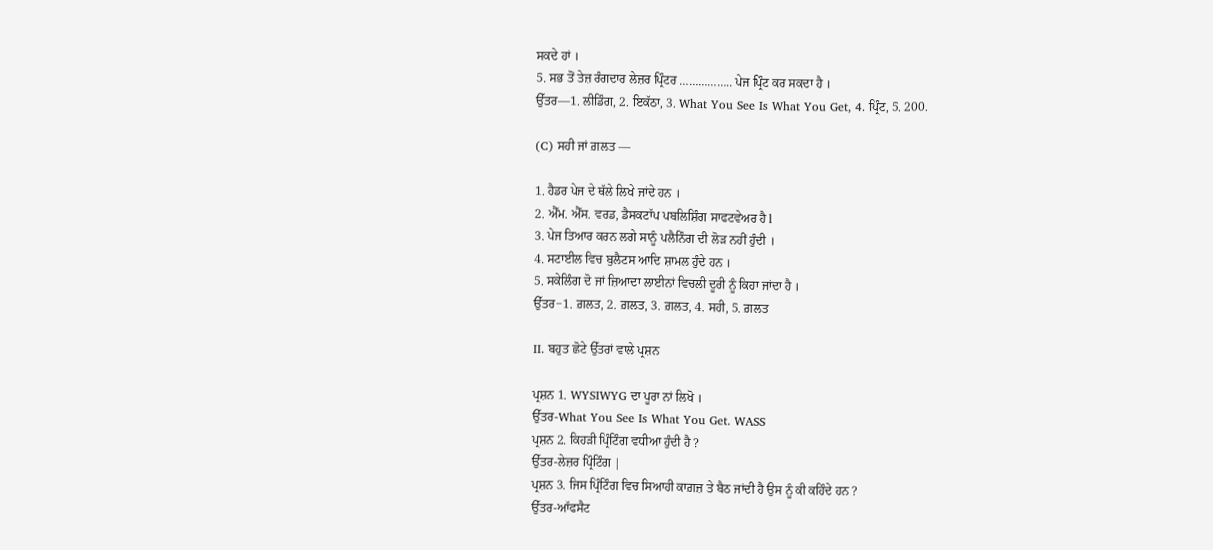ਸਕਦੇ ਹਾਂ ।
5. ਸਭ ਤੋਂ ਤੇਜ਼ ਰੰਗਦਾਰ ਲੇਜ਼ਰ ਪ੍ਰਿੰਟਰ …………….. ਪੇਜ ਪ੍ਰਿੰਟ ਕਰ ਸਕਦਾ ਹੈ ।
ਉੱਤਰ—1. ਲੀਡਿੰਗ, 2. ਇਕੱਠਾ, 3. What You See Is What You Get, 4. ਪ੍ਰਿੰਟ, 5. 200.

(C) ਸਹੀ ਜਾਂ ਗ਼ਲਤ —

1. ਹੈਡਰ ਪੇਜ ਦੇ ਥੱਲੇ ਲਿਖੇ ਜਾਂਦੇ ਹਨ ।
2. ਐੱਮ. ਐੱਸ. ਵਰਡ, ਡੈਸਕਟਾੱਪ ਪਬਲਿਸ਼ਿੰਗ ਸਾਫਟਵੇਅਰ ਹੈ l
3. ਪੇਜ ਤਿਆਰ ਕਰਨ ਲਗੇ ਸਾਨੂੰ ਪਲੈਨਿੰਗ ਦੀ ਲੋੜ ਨਹੀਂ ਹੁੰਦੀ ।
4. ਸਟਾਈਲ ਵਿਚ ਬੁਲੈਟਸ ਆਦਿ ਸ਼ਾਮਲ ਹੁੰਦੇ ਹਨ ।
5. ਸਕੇਲਿੰਗ ਦੋ ਜਾਂ ਜ਼ਿਆਦਾ ਲਾਈਨਾਂ ਵਿਚਲੀ ਦੂਰੀ ਨੂੰ ਕਿਹਾ ਜਾਂਦਾ ਹੈ ।
ਉੱਤਰ−1. ਗ਼ਲਤ, 2. ਗ਼ਲਤ, 3. ਗ਼ਲਤ, 4. ਸਹੀ, 5. ਗ਼ਲਤ

II. ਬਹੁਤ ਛੋਟੇ ਉੱਤਰਾਂ ਵਾਲੇ ਪ੍ਰਸ਼ਨ

ਪ੍ਰਸ਼ਨ 1. WYSIWYG ਦਾ ਪੂਰਾ ਨਾਂ ਲਿਖੋ ।
ਉੱਤਰ-What You See Is What You Get. WASS
ਪ੍ਰਸ਼ਨ 2. ਕਿਹੜੀ ਪ੍ਰਿੰਟਿੰਗ ਵਧੀਆ ਹੁੰਦੀ ਹੈ ?
ਉੱਤਰ-ਲੇਜ਼ਰ ਪ੍ਰਿੰਟਿੰਗ |
ਪ੍ਰਸ਼ਨ 3. ਜਿਸ ਪ੍ਰਿੰਟਿੰਗ ਵਿਚ ਸਿਆਹੀ ਕਾਗ਼ਜ਼ ਤੇ ਬੈਠ ਜਾਂਦੀ ਹੈ ਉਸ ਨੂੰ ਕੀ ਕਹਿੰਦੇ ਹਨ ?
ਉੱਤਰ-ਆੱਫਸੈਟ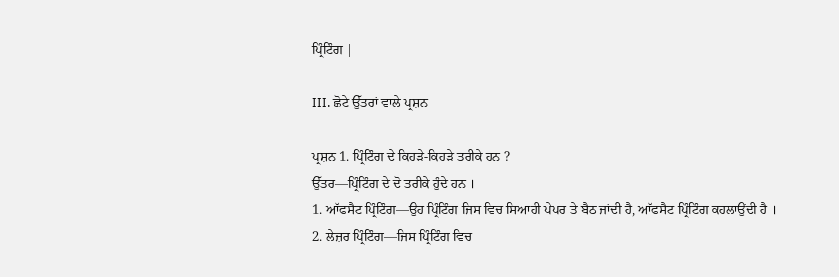ਪ੍ਰਿੰਟਿੰਗ |

III. ਛੋਟੇ ਉੱਤਰਾਂ ਵਾਲੇ ਪ੍ਰਸ਼ਨ

ਪ੍ਰਸ਼ਨ 1. ਪ੍ਰਿੰਟਿੰਗ ਦੇ ਕਿਹੜੇ-ਕਿਹੜੇ ਤਰੀਕੇ ਹਨ ?
ਉੱਤਰ—ਪ੍ਰਿੰਟਿੰਗ ਦੇ ਦੋ ਤਰੀਕੇ ਹੁੰਦੇ ਹਨ ।
1. ਆੱਫਸੈਟ ਪ੍ਰਿੰਟਿੰਗ—ਉਹ ਪ੍ਰਿੰਟਿੰਗ ਜਿਸ ਵਿਚ ਸਿਆਹੀ ਪੇਪਰ ਤੇ ਬੈਠ ਜਾਂਦੀ ਹੈ, ਆੱਫਸੈਟ ਪ੍ਰਿੰਟਿੰਗ ਕਹਲਾਉਂਦੀ ਹੈ ।
2. ਲੇਜ਼ਰ ਪ੍ਰਿੰਟਿੰਗ—ਜਿਸ ਪ੍ਰਿੰਟਿੰਗ ਵਿਚ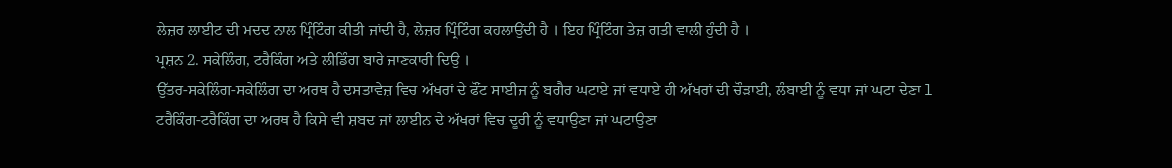ਲੇਜ਼ਰ ਲਾਈਟ ਦੀ ਮਦਦ ਨਾਲ ਪ੍ਰਿੰਟਿੰਗ ਕੀਤੀ ਜਾਂਦੀ ਹੈ, ਲੇਜ਼ਰ ਪ੍ਰਿੰਟਿੰਗ ਕਹਲਾਉਂਦੀ ਹੈ । ਇਹ ਪ੍ਰਿੰਟਿੰਗ ਤੇਜ਼ ਗਤੀ ਵਾਲੀ ਹੁੰਦੀ ਹੈ ।
ਪ੍ਰਸ਼ਨ 2. ਸਕੇਲਿੰਗ, ਟਰੈਕਿੰਗ ਅਤੇ ਲੀਡਿੰਗ ਬਾਰੇ ਜਾਣਕਾਰੀ ਦਿਉ ।
ਉੱਤਰ-ਸਕੇਲਿੰਗ-ਸਕੇਲਿੰਗ ਦਾ ਅਰਥ ਹੈ ਦਸਤਾਵੇਜ਼ ਵਿਚ ਅੱਖਰਾਂ ਦੇ ਫੌਂਟ ਸਾਈਜ ਨੂੰ ਬਗੈਰ ਘਟਾਏ ਜਾਂ ਵਧਾਏ ਹੀ ਅੱਖਰਾਂ ਦੀ ਚੌੜਾਈ, ਲੰਬਾਈ ਨੂੰ ਵਧਾ ਜਾਂ ਘਟਾ ਦੇਣਾ l
ਟਰੈਕਿੰਗ-ਟਰੈਕਿੰਗ ਦਾ ਅਰਥ ਹੈ ਕਿਸੇ ਵੀ ਸ਼ਬਦ ਜਾਂ ਲਾਈਨ ਦੇ ਅੱਖਰਾਂ ਵਿਚ ਦੂਰੀ ਨੂੰ ਵਧਾਉਣਾ ਜਾਂ ਘਟਾਉਣਾ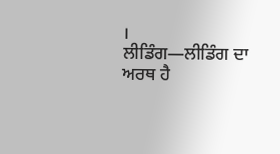।
ਲੀਡਿੰਗ—ਲੀਡਿੰਗ ਦਾ ਅਰਥ ਹੈ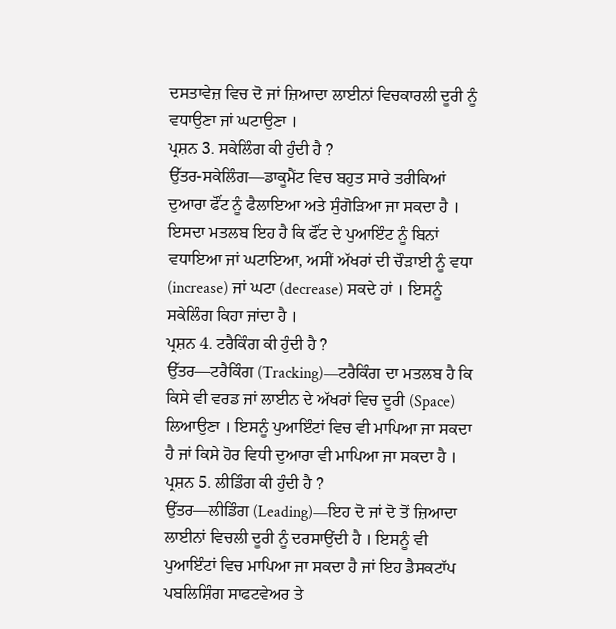ਦਸਤਾਵੇਜ਼ ਵਿਚ ਦੋ ਜਾਂ ਜ਼ਿਆਦਾ ਲਾਈਨਾਂ ਵਿਚਕਾਰਲੀ ਦੂਰੀ ਨੂੰ ਵਧਾਉਣਾ ਜਾਂ ਘਟਾਉਣਾ ।
ਪ੍ਰਸ਼ਨ 3. ਸਕੇਲਿੰਗ ਕੀ ਹੁੰਦੀ ਹੈ ?
ਉੱਤਰ-ਸਕੇਲਿੰਗ—ਡਾਕੂਮੈਂਟ ਵਿਚ ਬਹੁਤ ਸਾਰੇ ਤਰੀਕਿਆਂ ਦੁਆਰਾ ਫੌਂਟ ਨੂੰ ਫੈਲਾਇਆ ਅਤੇ ਸੁੰਗੋੜਿਆ ਜਾ ਸਕਦਾ ਹੈ । ਇਸਦਾ ਮਤਲਬ ਇਹ ਹੈ ਕਿ ਫੌਂਟ ਦੇ ਪੁਆਇੰਟ ਨੂੰ ਬਿਨਾਂ ਵਧਾਇਆ ਜਾਂ ਘਟਾਇਆ, ਅਸੀਂ ਅੱਖਰਾਂ ਦੀ ਚੌੜਾਈ ਨੂੰ ਵਧਾ (increase) ਜਾਂ ਘਟਾ (decrease) ਸਕਦੇ ਹਾਂ । ਇਸਨੂੰ ਸਕੇਲਿੰਗ ਕਿਹਾ ਜਾਂਦਾ ਹੈ ।
ਪ੍ਰਸ਼ਨ 4. ਟਰੈਕਿੰਗ ਕੀ ਹੁੰਦੀ ਹੈ ?
ਉੱਤਰ—ਟਰੈਕਿੰਗ (Tracking)—ਟਰੈਕਿੰਗ ਦਾ ਮਤਲਬ ਹੈ ਕਿ ਕਿਸੇ ਵੀ ਵਰਡ ਜਾਂ ਲਾਈਨ ਦੇ ਅੱਖਰਾਂ ਵਿਚ ਦੂਰੀ (Space) ਲਿਆਉਣਾ । ਇਸਨੂੰ ਪੁਆਇੰਟਾਂ ਵਿਚ ਵੀ ਮਾਪਿਆ ਜਾ ਸਕਦਾ ਹੈ ਜਾਂ ਕਿਸੇ ਹੋਰ ਵਿਧੀ ਦੁਆਰਾ ਵੀ ਮਾਪਿਆ ਜਾ ਸਕਦਾ ਹੈ ।
ਪ੍ਰਸ਼ਨ 5. ਲੀਡਿੰਗ ਕੀ ਹੁੰਦੀ ਹੈ ?
ਉੱਤਰ—ਲੀਡਿੰਗ (Leading)—ਇਹ ਦੋ ਜਾਂ ਦੋ ਤੋਂ ਜ਼ਿਆਦਾ ਲਾਈਨਾਂ ਵਿਚਲੀ ਦੂਰੀ ਨੂੰ ਦਰਸਾਉਂਦੀ ਹੈ । ਇਸਨੂੰ ਵੀ ਪੁਆਇੰਟਾਂ ਵਿਚ ਮਾਪਿਆ ਜਾ ਸਕਦਾ ਹੈ ਜਾਂ ਇਹ ਡੈਸਕਟਾੱਪ ਪਬਲਿਸ਼ਿੰਗ ਸਾਫਟਵੇਅਰ ਤੇ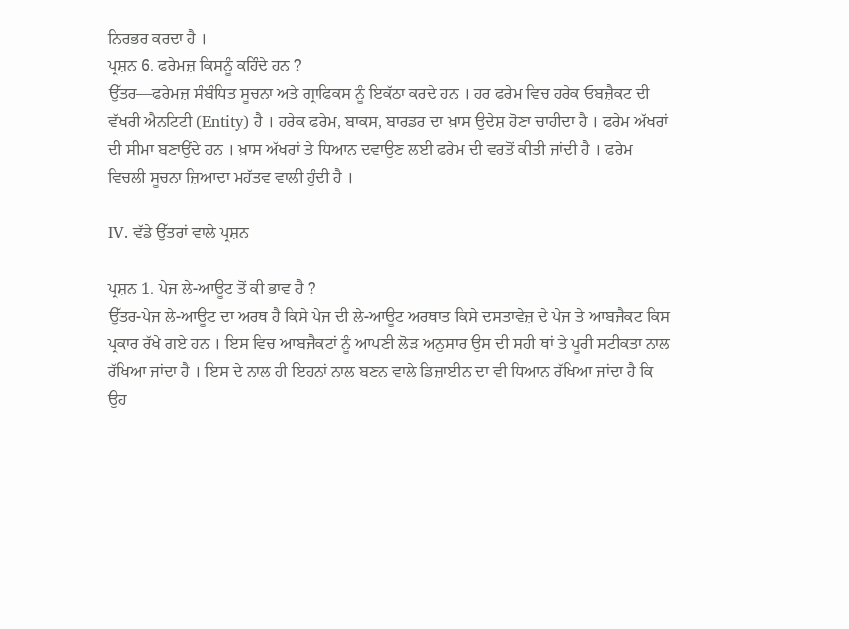ਨਿਰਭਰ ਕਰਦਾ ਹੈ ।
ਪ੍ਰਸ਼ਨ 6. ਫਰੇਮਜ਼ ਕਿਸਨੂੰ ਕਹਿੰਦੇ ਹਨ ?
ਉੱਤਰ—ਫਰੇਮਜ਼ ਸੰਬੰਧਿਤ ਸੂਚਨਾ ਅਤੇ ਗ੍ਰਾਫਿਕਸ ਨੂੰ ਇਕੱਠਾ ਕਰਦੇ ਹਨ । ਹਰ ਫਰੇਮ ਵਿਚ ਹਰੇਕ ਓਬਜ਼ੈਕਟ ਦੀ ਵੱਖਰੀ ਐਨਟਿਟੀ (Entity) ਹੈ । ਹਰੇਕ ਫਰੇਮ, ਬਾਕਸ, ਬਾਰਡਰ ਦਾ ਖ਼ਾਸ ਉਦੇਸ਼ ਹੋਣਾ ਚਾਹੀਦਾ ਹੈ । ਫਰੇਮ ਅੱਖਰਾਂ ਦੀ ਸੀਮਾ ਬਣਾਉਂਦੇ ਹਨ । ਖ਼ਾਸ ਅੱਖਰਾਂ ਤੇ ਧਿਆਨ ਦਵਾਉਣ ਲਈ ਫਰੇਮ ਦੀ ਵਰਤੋਂ ਕੀਤੀ ਜਾਂਦੀ ਹੈ । ਫਰੇਮ ਵਿਚਲੀ ਸੂਚਨਾ ਜ਼ਿਆਦਾ ਮਹੱਤਵ ਵਾਲੀ ਹੁੰਦੀ ਹੈ ।

IV. ਵੱਡੇ ਉੱਤਰਾਂ ਵਾਲੇ ਪ੍ਰਸ਼ਨ

ਪ੍ਰਸ਼ਨ 1. ਪੇਜ ਲੇ-ਆਊਟ ਤੋਂ ਕੀ ਭਾਵ ਹੈ ?
ਉੱਤਰ-ਪੇਜ ਲੇ-ਆਊਟ ਦਾ ਅਰਥ ਹੈ ਕਿਸੇ ਪੇਜ ਦੀ ਲੇ-ਆਊਟ ਅਰਥਾਤ ਕਿਸੇ ਦਸਤਾਵੇਜ਼ ਦੇ ਪੇਜ ਤੇ ਆਬਜੈਕਟ ਕਿਸ ਪ੍ਰਕਾਰ ਰੱਖੇ ਗਏ ਹਨ । ਇਸ ਵਿਚ ਆਬਜੈਕਟਾਂ ਨੂੰ ਆਪਣੀ ਲੋੜ ਅਨੁਸਾਰ ਉਸ ਦੀ ਸਹੀ ਥਾਂ ਤੇ ਪੂਰੀ ਸਟੀਕਤਾ ਨਾਲ ਰੱਖਿਆ ਜਾਂਦਾ ਹੈ । ਇਸ ਦੇ ਨਾਲ ਹੀ ਇਹਨਾਂ ਨਾਲ ਬਣਨ ਵਾਲੇ ਡਿਜ਼ਾਈਨ ਦਾ ਵੀ ਧਿਆਨ ਰੱਖਿਆ ਜਾਂਦਾ ਹੈ ਕਿ ਉਹ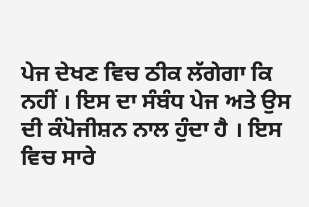ਪੇਜ ਦੇਖਣ ਵਿਚ ਠੀਕ ਲੱਗੇਗਾ ਕਿ ਨਹੀਂ । ਇਸ ਦਾ ਸੰਬੰਧ ਪੇਜ ਅਤੇ ਉਸ ਦੀ ਕੰਪੋਜੀਸ਼ਨ ਨਾਲ ਹੁੰਦਾ ਹੈ । ਇਸ ਵਿਚ ਸਾਰੇ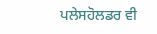ਪਲੇਸਹੋਲਡਰ ਵੀ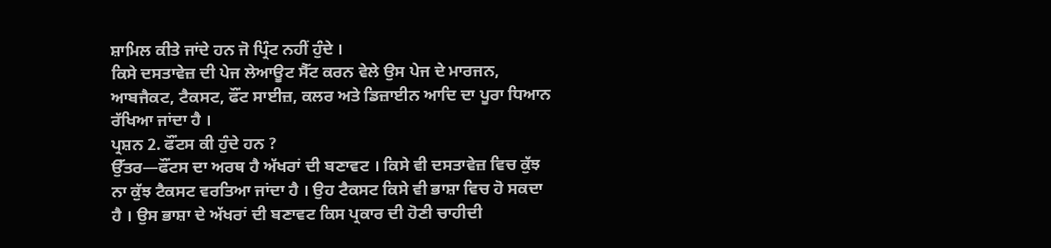ਸ਼ਾਮਿਲ ਕੀਤੇ ਜਾਂਦੇ ਹਨ ਜੋ ਪ੍ਰਿੰਟ ਨਹੀਂ ਹੁੰਦੇ ।
ਕਿਸੇ ਦਸਤਾਵੇਜ਼ ਦੀ ਪੇਜ ਲੇਆਊਟ ਸੈੱਟ ਕਰਨ ਵੇਲੇ ਉਸ ਪੇਜ ਦੇ ਮਾਰਜਨ, ਆਬਜੈਕਟ, ਟੈਕਸਟ, ਫੌਂਟ ਸਾਈਜ਼, ਕਲਰ ਅਤੇ ਡਿਜ਼ਾਈਨ ਆਦਿ ਦਾ ਪੂਰਾ ਧਿਆਨ ਰੱਖਿਆ ਜਾਂਦਾ ਹੈ ।
ਪ੍ਰਸ਼ਨ 2. ਫੌਂਟਸ ਕੀ ਹੁੰਦੇ ਹਨ ?
ਉੱਤਰ—ਫੌਂਟਸ ਦਾ ਅਰਥ ਹੈ ਅੱਖਰਾਂ ਦੀ ਬਣਾਵਟ । ਕਿਸੇ ਵੀ ਦਸਤਾਵੇਜ਼ ਵਿਚ ਕੁੱਝ ਨਾ ਕੁੱਝ ਟੈਕਸਟ ਵਰਤਿਆ ਜਾਂਦਾ ਹੈ । ਉਹ ਟੈਕਸਟ ਕਿਸੇ ਵੀ ਭਾਸ਼ਾ ਵਿਚ ਹੋ ਸਕਦਾ ਹੈ । ਉਸ ਭਾਸ਼ਾ ਦੇ ਅੱਖਰਾਂ ਦੀ ਬਣਾਵਟ ਕਿਸ ਪ੍ਰਕਾਰ ਦੀ ਹੋਣੀ ਚਾਹੀਦੀ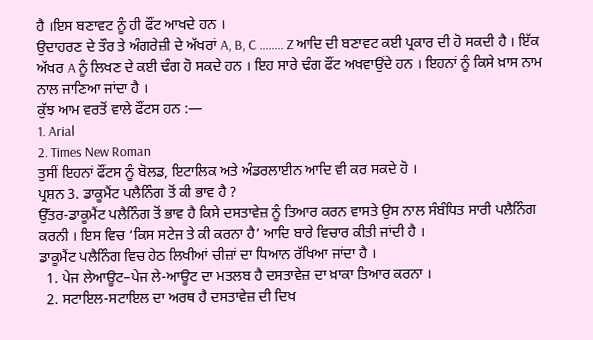ਹੈ ।ਇਸ ਬਣਾਵਟ ਨੂੰ ਹੀ ਫੌਂਟ ਆਖਦੇ ਹਨ ।
ਉਦਾਹਰਣ ਦੇ ਤੌਰ ਤੇ ਅੰਗਰੇਜ਼ੀ ਦੇ ਅੱਖਰਾਂ A, B, C …….. Z ਆਦਿ ਦੀ ਬਣਾਵਟ ਕਈ ਪ੍ਰਕਾਰ ਦੀ ਹੋ ਸਕਦੀ ਹੈ । ਇੱਕ ਅੱਖਰ A ਨੂੰ ਲਿਖਣ ਦੇ ਕਈ ਢੰਗ ਹੋ ਸਕਦੇ ਹਨ । ਇਹ ਸਾਰੇ ਢੰਗ ਫੌਂਟ ਅਖਵਾਉਂਦੇ ਹਨ । ਇਹਨਾਂ ਨੂੰ ਕਿਸੇ ਖ਼ਾਸ ਨਾਮ ਨਾਲ ਜਾਣਿਆ ਜਾਂਦਾ ਹੈ ।
ਕੁੱਝ ਆਮ ਵਰਤੋਂ ਵਾਲੇ ਫੌਂਟਸ ਹਨ :—
1. Arial
2. Times New Roman
ਤੁਸੀਂ ਇਹਨਾਂ ਫੌਂਟਸ ਨੂੰ ਬੋਲਡ, ਇਟਾਲਿਕ ਅਤੇ ਅੰਡਰਲਾਈਨ ਆਦਿ ਵੀ ਕਰ ਸਕਦੇ ਹੋ ।
ਪ੍ਰਸ਼ਨ 3. ਡਾਕੂਮੈਂਟ ਪਲੈਨਿੰਗ ਤੋਂ ਕੀ ਭਾਵ ਹੈ ?
ਉੱਤਰ-ਡਾਕੂਮੈਂਟ ਪਲੈਨਿੰਗ ਤੋਂ ਭਾਵ ਹੈ ਕਿਸੇ ਦਸਤਾਵੇਜ਼ ਨੂੰ ਤਿਆਰ ਕਰਨ ਵਾਸਤੇ ਉਸ ਨਾਲ ਸੰਬੰਧਿਤ ਸਾਰੀ ਪਲੈਨਿੰਗ ਕਰਨੀ । ਇਸ ਵਿਚ ‘ਕਿਸ ਸਟੇਜ ਤੇ ਕੀ ਕਰਨਾ ਹੈ’ ਆਦਿ ਬਾਰੇ ਵਿਚਾਰ ਕੀਤੀ ਜਾਂਦੀ ਹੈ ।
ਡਾਕੂਮੈਂਟ ਪਲੈਨਿੰਗ ਵਿਚ ਹੇਠ ਲਿਖੀਆਂ ਚੀਜ਼ਾਂ ਦਾ ਧਿਆਨ ਰੱਖਿਆ ਜਾਂਦਾ ਹੈ ।
  1. ਪੇਜ ਲੇਆਊਟ–ਪੇਜ ਲੇ-ਆਊਟ ਦਾ ਮਤਲਬ ਹੈ ਦਸਤਾਵੇਜ਼ ਦਾ ਖ਼ਾਕਾ ਤਿਆਰ ਕਰਨਾ ।
  2. ਸਟਾਇਲ-ਸਟਾਇਲ ਦਾ ਅਰਥ ਹੈ ਦਸਤਾਵੇਜ਼ ਦੀ ਦਿਖ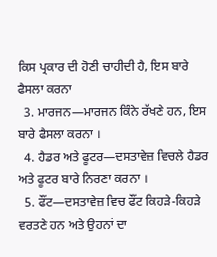ਕਿਸ ਪ੍ਰਕਾਰ ਦੀ ਹੋਣੀ ਚਾਹੀਦੀ ਹੈ, ਇਸ ਬਾਰੇ ਫੈਸਲਾ ਕਰਨਾ
  3. ਮਾਰਜਨ—ਮਾਰਜਨ ਕਿੰਨੇ ਰੱਖਣੇ ਹਨ, ਇਸ ਬਾਰੇ ਫੈਸਲਾ ਕਰਨਾ ।
  4. ਹੈਡਰ ਅਤੇ ਫੂਟਰ—ਦਸਤਾਵੇਜ਼ ਵਿਚਲੇ ਹੈਡਰ ਅਤੇ ਫੂਟਰ ਬਾਰੇ ਨਿਰਣਾ ਕਰਨਾ ।
  5. ਫੌਂਟ—ਦਸਤਾਵੇਜ਼ ਵਿਚ ਫੌਂਟ ਕਿਹੜੇ-ਕਿਹੜੇ ਵਰਤਣੇ ਹਨ ਅਤੇ ਉਹਨਾਂ ਦਾ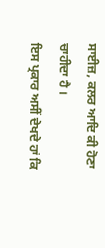ਸਾਈਜ਼, ਕਲਰ ਆਦਿ ਕੀ ਹੋਣਾ ਚਾਹੀਦਾ ਹੈ ।
ਇਸ ਪ੍ਰਕਾਰ ਅਸੀਂ ਦੇਖਦੇ ਹਾਂ ਕਿ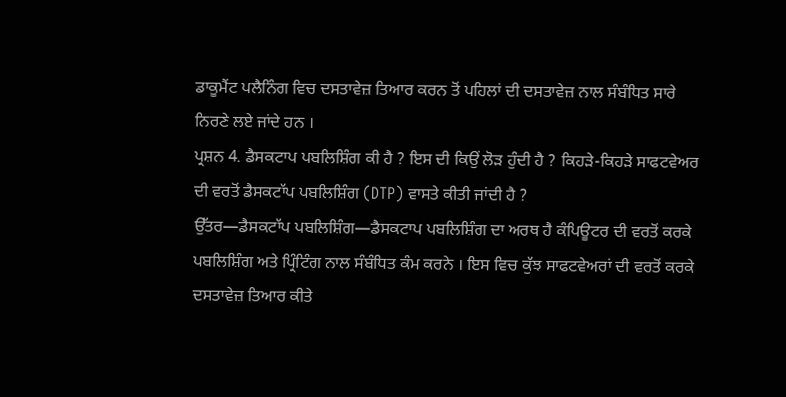ਡਾਕੂਮੈਂਟ ਪਲੈਨਿੰਗ ਵਿਚ ਦਸਤਾਵੇਜ਼ ਤਿਆਰ ਕਰਨ ਤੋਂ ਪਹਿਲਾਂ ਦੀ ਦਸਤਾਵੇਜ਼ ਨਾਲ ਸੰਬੰਧਿਤ ਸਾਰੇ ਨਿਰਣੇ ਲਏ ਜਾਂਦੇ ਹਨ ।
ਪ੍ਰਸ਼ਨ 4. ਡੈਸਕਟਾਪ ਪਬਲਿਸ਼ਿੰਗ ਕੀ ਹੈ ? ਇਸ ਦੀ ਕਿਉਂ ਲੋੜ ਹੁੰਦੀ ਹੈ ? ਕਿਹੜੇ-ਕਿਹੜੇ ਸਾਫਟਵੇਅਰ ਦੀ ਵਰਤੋਂ ਡੈਸਕਟਾੱਪ ਪਬਲਿਸ਼ਿੰਗ (DTP) ਵਾਸਤੇ ਕੀਤੀ ਜਾਂਦੀ ਹੈ ?
ਉੱਤਰ—ਡੈਸਕਟਾੱਪ ਪਬਲਿਸ਼ਿੰਗ—ਡੈਸਕਟਾਪ ਪਬਲਿਸ਼ਿੰਗ ਦਾ ਅਰਥ ਹੈ ਕੰਪਿਊਟਰ ਦੀ ਵਰਤੋਂ ਕਰਕੇ ਪਬਲਿਸ਼ਿੰਗ ਅਤੇ ਪ੍ਰਿੰਟਿੰਗ ਨਾਲ ਸੰਬੰਧਿਤ ਕੰਮ ਕਰਨੇ । ਇਸ ਵਿਚ ਕੁੱਝ ਸਾਫਟਵੇਅਰਾਂ ਦੀ ਵਰਤੋਂ ਕਰਕੇ ਦਸਤਾਵੇਜ਼ ਤਿਆਰ ਕੀਤੇ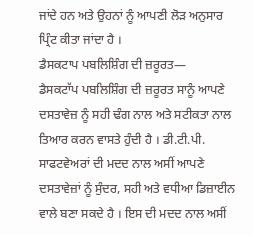ਜਾਂਦੇ ਹਨ ਅਤੇ ਉਹਨਾਂ ਨੂੰ ਆਪਣੀ ਲੋੜ ਅਨੁਸਾਰ ਪ੍ਰਿੰਟ ਕੀਤਾ ਜਾਂਦਾ ਹੈ ।
ਡੈਸਕਟਾਪ ਪਬਲਿਸ਼ਿੰਗ ਦੀ ਜ਼ਰੂਰਤ—
ਡੈਸਕਟਾੱਪ ਪਬਲਿਸ਼ਿੰਗ ਦੀ ਜ਼ਰੂਰਤ ਸਾਨੂੰ ਆਪਣੇ ਦਸਤਾਵੇਜ਼ ਨੂੰ ਸਹੀ ਢੰਗ ਨਾਲ ਅਤੇ ਸਟੀਕਤਾ ਨਾਲ ਤਿਆਰ ਕਰਨ ਵਾਸਤੇ ਹੁੰਦੀ ਹੈ । ਡੀ.ਟੀ.ਪੀ. ਸਾਫਟਵੇਅਰਾਂ ਦੀ ਮਦਦ ਨਾਲ ਅਸੀਂ ਆਪਣੇ ਦਸਤਾਵੇਜ਼ਾਂ ਨੂੰ ਸੁੰਦਰ, ਸਹੀ ਅਤੇ ਵਧੀਆ ਡਿਜ਼ਾਈਨ ਵਾਲੇ ਬਣਾ ਸਕਦੇ ਹੈ । ਇਸ ਦੀ ਮਦਦ ਨਾਲ ਅਸੀਂ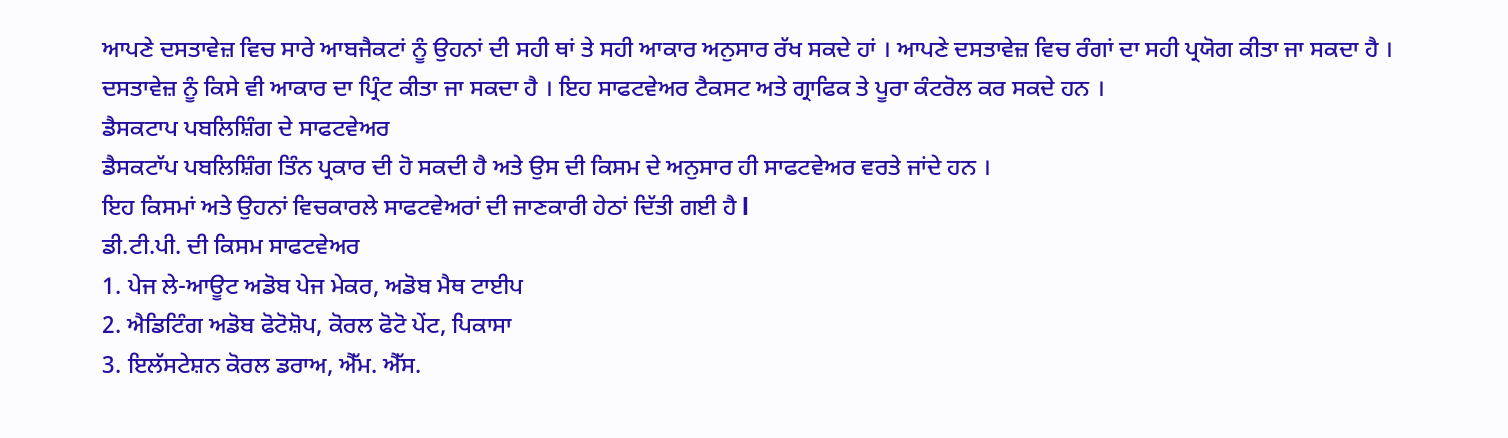ਆਪਣੇ ਦਸਤਾਵੇਜ਼ ਵਿਚ ਸਾਰੇ ਆਬਜੈਕਟਾਂ ਨੂੰ ਉਹਨਾਂ ਦੀ ਸਹੀ ਥਾਂ ਤੇ ਸਹੀ ਆਕਾਰ ਅਨੁਸਾਰ ਰੱਖ ਸਕਦੇ ਹਾਂ । ਆਪਣੇ ਦਸਤਾਵੇਜ਼ ਵਿਚ ਰੰਗਾਂ ਦਾ ਸਹੀ ਪ੍ਰਯੋਗ ਕੀਤਾ ਜਾ ਸਕਦਾ ਹੈ । ਦਸਤਾਵੇਜ਼ ਨੂੰ ਕਿਸੇ ਵੀ ਆਕਾਰ ਦਾ ਪ੍ਰਿੰਟ ਕੀਤਾ ਜਾ ਸਕਦਾ ਹੈ । ਇਹ ਸਾਫਟਵੇਅਰ ਟੈਕਸਟ ਅਤੇ ਗ੍ਰਾਫਿਕ ਤੇ ਪੂਰਾ ਕੰਟਰੋਲ ਕਰ ਸਕਦੇ ਹਨ ।
ਡੈਸਕਟਾਪ ਪਬਲਿਸ਼ਿੰਗ ਦੇ ਸਾਫਟਵੇਅਰ
ਡੈਸਕਟਾੱਪ ਪਬਲਿਸ਼ਿੰਗ ਤਿੰਨ ਪ੍ਰਕਾਰ ਦੀ ਹੋ ਸਕਦੀ ਹੈ ਅਤੇ ਉਸ ਦੀ ਕਿਸਮ ਦੇ ਅਨੁਸਾਰ ਹੀ ਸਾਫਟਵੇਅਰ ਵਰਤੇ ਜਾਂਦੇ ਹਨ ।
ਇਹ ਕਿਸਮਾਂ ਅਤੇ ਉਹਨਾਂ ਵਿਚਕਾਰਲੇ ਸਾਫਟਵੇਅਰਾਂ ਦੀ ਜਾਣਕਾਰੀ ਹੇਠਾਂ ਦਿੱਤੀ ਗਈ ਹੈ l
ਡੀ.ਟੀ.ਪੀ. ਦੀ ਕਿਸਮ ਸਾਫਟਵੇਅਰ
1. ਪੇਜ ਲੇ-ਆਊਟ ਅਡੋਬ ਪੇਜ ਮੇਕਰ, ਅਡੋਬ ਮੈਥ ਟਾਈਪ
2. ਐਡਿਟਿੰਗ ਅਡੋਬ ਫੋਟੋਸ਼ੋਪ, ਕੋਰਲ ਫੋਟੋ ਪੇਂਟ, ਪਿਕਾਸਾ
3. ਇਲੱਸਟੇਸ਼ਨ ਕੋਰਲ ਡਰਾਅ, ਐੱਮ. ਐੱਸ.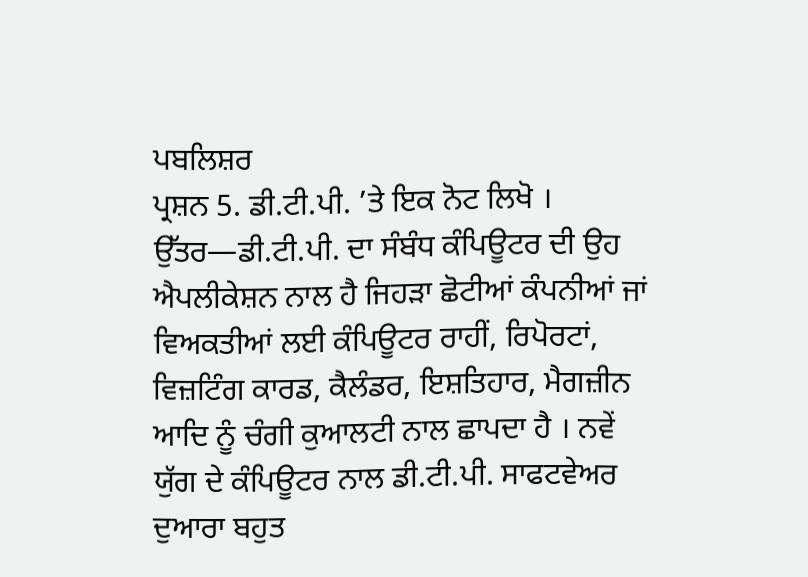ਪਬਲਿਸ਼ਰ
ਪ੍ਰਸ਼ਨ 5. ਡੀ.ਟੀ.ਪੀ. ’ਤੇ ਇਕ ਨੋਟ ਲਿਖੋ ।
ਉੱਤਰ—ਡੀ.ਟੀ.ਪੀ. ਦਾ ਸੰਬੰਧ ਕੰਪਿਊਟਰ ਦੀ ਉਹ ਐਪਲੀਕੇਸ਼ਨ ਨਾਲ ਹੈ ਜਿਹੜਾ ਛੋਟੀਆਂ ਕੰਪਨੀਆਂ ਜਾਂ ਵਿਅਕਤੀਆਂ ਲਈ ਕੰਪਿਊਟਰ ਰਾਹੀਂ, ਰਿਪੋਰਟਾਂ, ਵਿਜ਼ਟਿੰਗ ਕਾਰਡ, ਕੈਲੰਡਰ, ਇਸ਼ਤਿਹਾਰ, ਮੈਗਜ਼ੀਨ ਆਦਿ ਨੂੰ ਚੰਗੀ ਕੁਆਲਟੀ ਨਾਲ ਛਾਪਦਾ ਹੈ । ਨਵੇਂ ਯੁੱਗ ਦੇ ਕੰਪਿਊਟਰ ਨਾਲ ਡੀ.ਟੀ.ਪੀ. ਸਾਫਟਵੇਅਰ ਦੁਆਰਾ ਬਹੁਤ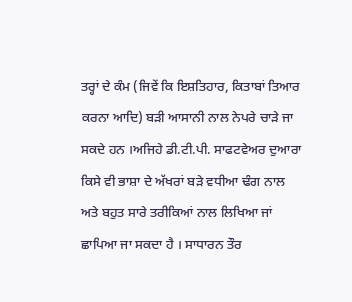ਤਰ੍ਹਾਂ ਦੇ ਕੰਮ (ਜਿਵੇਂ ਕਿ ਇਸ਼ਤਿਹਾਰ, ਕਿਤਾਬਾਂ ਤਿਆਰ ਕਰਨਾ ਆਦਿ) ਬੜੀ ਆਸਾਨੀ ਨਾਲ ਨੇਪਰੇ ਚਾੜੇ ਜਾ ਸਕਦੇ ਹਨ ।ਅਜਿਹੇ ਡੀ.ਟੀ.ਪੀ. ਸਾਫਟਵੇਅਰ ਦੁਆਰਾ ਕਿਸੇ ਵੀ ਭਾਸ਼ਾ ਦੇ ਅੱਖਰਾਂ ਬੜੇ ਵਧੀਆ ਢੰਗ ਨਾਲ ਅਤੇ ਬਹੁਤ ਸਾਰੇ ਤਰੀਕਿਆਂ ਨਾਲ ਲਿਖਿਆ ਜਾਂ ਛਾਪਿਆ ਜਾ ਸਕਦਾ ਹੈ । ਸਾਧਾਰਨ ਤੌਰ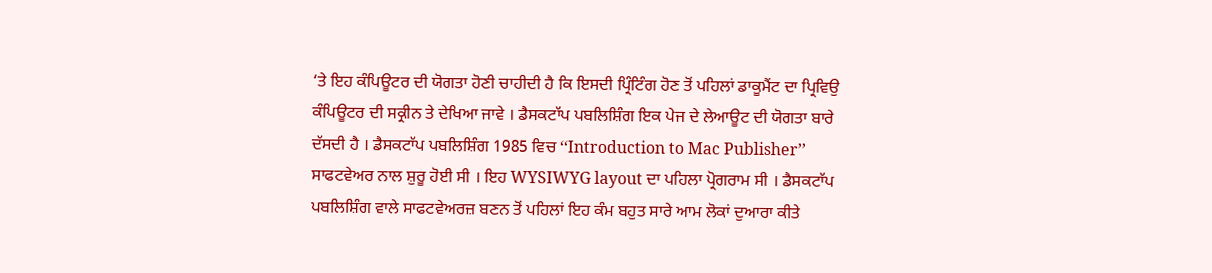‘ਤੇ ਇਹ ਕੰਪਿਊਟਰ ਦੀ ਯੋਗਤਾ ਹੋਣੀ ਚਾਹੀਦੀ ਹੈ ਕਿ ਇਸਦੀ ਪ੍ਰਿੰਟਿੰਗ ਹੋਣ ਤੋਂ ਪਹਿਲਾਂ ਡਾਕੂਮੈਂਟ ਦਾ ਪ੍ਰਿਵਿਉ ਕੰਪਿਊਟਰ ਦੀ ਸਕ੍ਰੀਨ ਤੇ ਦੇਖਿਆ ਜਾਵੇ । ਡੈਸਕਟਾੱਪ ਪਬਲਿਸ਼ਿੰਗ ਇਕ ਪੇਜ ਦੇ ਲੇਆਊਟ ਦੀ ਯੋਗਤਾ ਬਾਰੇ ਦੱਸਦੀ ਹੈ । ਡੈਸਕਟਾੱਪ ਪਬਲਿਸ਼ਿੰਗ 1985 ਵਿਚ ‘‘Introduction to Mac Publisher’’ ਸਾਫਟਵੇਅਰ ਨਾਲ ਸ਼ੁਰੂ ਹੋਈ ਸੀ । ਇਹ WYSIWYG layout ਦਾ ਪਹਿਲਾ ਪ੍ਰੋਗਰਾਮ ਸੀ । ਡੈਸਕਟਾੱਪ ਪਬਲਿਸ਼ਿੰਗ ਵਾਲੇ ਸਾਫਟਵੇਅਰਜ਼ ਬਣਨ ਤੋਂ ਪਹਿਲਾਂ ਇਹ ਕੰਮ ਬਹੁਤ ਸਾਰੇ ਆਮ ਲੋਕਾਂ ਦੁਆਰਾ ਕੀਤੇ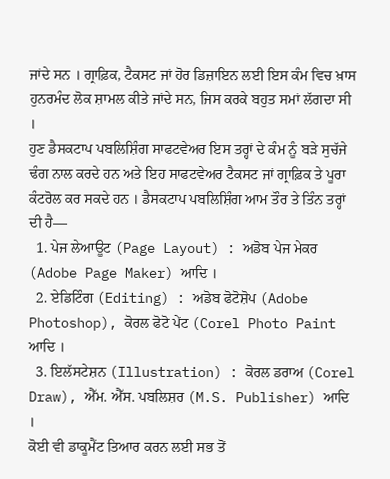ਜਾਂਦੇ ਸਨ । ਗ੍ਰਾਫ਼ਿਕ, ਟੈਕਸਟ ਜਾਂ ਹੋਰ ਡਿਜ਼ਾਇਨ ਲਈ ਇਸ ਕੰਮ ਵਿਚ ਖ਼ਾਸ ਹੁਨਰਮੰਦ ਲੋਕ ਸ਼ਾਮਲ ਕੀਤੇ ਜਾਂਦੇ ਸਨ, ਜਿਸ ਕਰਕੇ ਬਹੁਤ ਸਮਾਂ ਲੱਗਦਾ ਸੀ ।
ਹੁਣ ਡੈਸਕਟਾਪ ਪਬਲਿਸ਼ਿੰਗ ਸਾਫਟਵੇਅਰ ਇਸ ਤਰ੍ਹਾਂ ਦੇ ਕੰਮ ਨੂੰ ਬੜੇ ਸੁਚੱਜੇ ਢੰਗ ਨਾਲ ਕਰਦੇ ਹਨ ਅਤੇ ਇਹ ਸਾਫਟਵੇਅਰ ਟੈਕਸਟ ਜਾਂ ਗ੍ਰਾਫ਼ਿਕ ਤੇ ਪੂਰਾ ਕੰਟਰੋਲ ਕਰ ਸਕਦੇ ਹਨ । ਡੈਸਕਟਾਪ ਪਬਲਿਸ਼ਿੰਗ ਆਮ ਤੌਰ ਤੇ ਤਿੰਨ ਤਰ੍ਹਾਂ ਦੀ ਹੈ—
  1. ਪੇਜ ਲੇਆਊਟ (Page Layout) : ਅਡੋਬ ਪੇਜ ਮੇਕਰ (Adobe Page Maker) ਆਦਿ ।
  2. ਏਡਿਟਿੰਗ (Editing) : ਅਡੋਬ ਫੋਟੋਸ਼ੋਪ (Adobe Photoshop), ਕੋਰਲ ਫੋਟੋ ਪੇਂਟ (Corel Photo Paint ਆਦਿ ।
  3. ਇਲੱਸਟੇਸ਼ਨ (Illustration) : ਕੋਰਲ ਡਰਾਅ (Corel Draw), ਐੱਮ. ਐੱਸ. ਪਬਲਿਸ਼ਰ (M.S. Publisher) ਆਦਿ ।
ਕੋਈ ਵੀ ਡਾਕੂਮੈਂਟ ਤਿਆਰ ਕਰਨ ਲਈ ਸਭ ਤੋਂ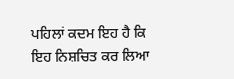ਪਹਿਲਾਂ ਕਦਮ ਇਹ ਹੈ ਕਿ ਇਹ ਨਿਸ਼ਚਿਤ ਕਰ ਲਿਆ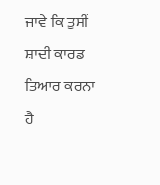ਜਾਵੇ ਕਿ ਤੁਸੀਂ ਸ਼ਾਦੀ ਕਾਰਡ ਤਿਆਰ ਕਰਨਾ ਹੈ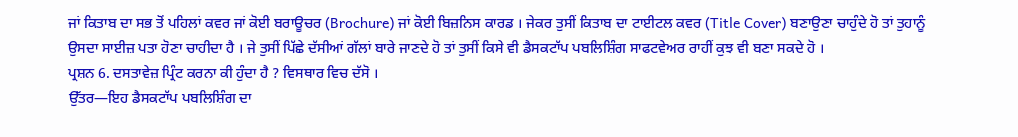ਜਾਂ ਕਿਤਾਬ ਦਾ ਸਭ ਤੋਂ ਪਹਿਲਾਂ ਕਵਰ ਜਾਂ ਕੋਈ ਬਰਾਊਚਰ (Brochure) ਜਾਂ ਕੋਈ ਬਿਜ਼ਨਿਸ ਕਾਰਡ । ਜੇਕਰ ਤੁਸੀਂ ਕਿਤਾਬ ਦਾ ਟਾਈਟਲ ਕਵਰ (Title Cover) ਬਣਾਉਣਾ ਚਾਹੁੰਦੇ ਹੋ ਤਾਂ ਤੁਹਾਨੂੰ ਉਸਦਾ ਸਾਈਜ਼ ਪਤਾ ਹੋਣਾ ਚਾਹੀਦਾ ਹੈ । ਜੇ ਤੁਸੀਂ ਪਿੱਛੇ ਦੱਸੀਆਂ ਗੱਲਾਂ ਬਾਰੇ ਜਾਣਦੇ ਹੋ ਤਾਂ ਤੁਸੀਂ ਕਿਸੇ ਵੀ ਡੈਸਕਟਾੱਪ ਪਬਲਿਸ਼ਿੰਗ ਸਾਫਟਵੇਅਰ ਰਾਹੀਂ ਕੁਝ ਵੀ ਬਣਾ ਸਕਦੇ ਹੋ ।
ਪ੍ਰਸ਼ਨ 6. ਦਸਤਾਵੇਜ਼ ਪ੍ਰਿੰਟ ਕਰਨਾ ਕੀ ਹੁੰਦਾ ਹੈ ? ਵਿਸਥਾਰ ਵਿਚ ਦੱਸੋ ।
ਉੱਤਰ—ਇਹ ਡੈਸਕਟਾੱਪ ਪਬਲਿਸ਼ਿੰਗ ਦਾ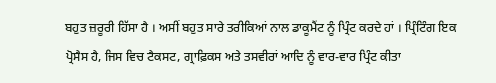ਬਹੁਤ ਜ਼ਰੂਰੀ ਹਿੱਸਾ ਹੈ । ਅਸੀਂ ਬਹੁਤ ਸਾਰੇ ਤਰੀਕਿਆਂ ਨਾਲ ਡਾਕੂਮੈਂਟ ਨੂੰ ਪ੍ਰਿੰਟ ਕਰਦੇ ਹਾਂ । ਪ੍ਰਿੰਟਿੰਗ ਇਕ ਪ੍ਰੋਸੈਸ ਹੈ, ਜਿਸ ਵਿਚ ਟੈਕਸਟ, ਗ੍ਰਾਫ਼ਿਕਸ ਅਤੇ ਤਸਵੀਰਾਂ ਆਦਿ ਨੂੰ ਵਾਰ-ਵਾਰ ਪ੍ਰਿੰਟ ਕੀਤਾ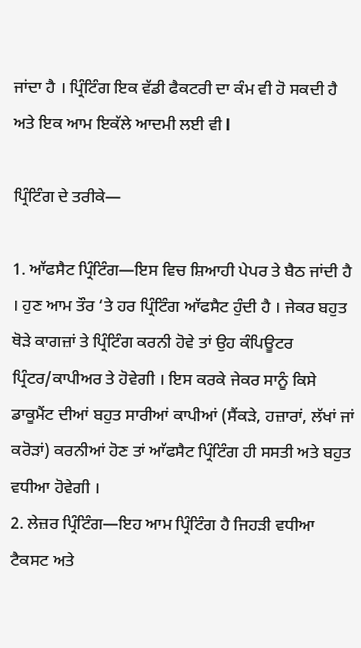ਜਾਂਦਾ ਹੈ । ਪ੍ਰਿੰਟਿੰਗ ਇਕ ਵੱਡੀ ਫੈਕਟਰੀ ਦਾ ਕੰਮ ਵੀ ਹੋ ਸਕਦੀ ਹੈ ਅਤੇ ਇਕ ਆਮ ਇਕੱਲੇ ਆਦਮੀ ਲਈ ਵੀ l

ਪ੍ਰਿੰਟਿੰਗ ਦੇ ਤਰੀਕੇ—

1. ਆੱਫਸੈਟ ਪ੍ਰਿੰਟਿੰਗ—ਇਸ ਵਿਚ ਸ਼ਿਆਹੀ ਪੇਪਰ ਤੇ ਬੈਠ ਜਾਂਦੀ ਹੈ । ਹੁਣ ਆਮ ਤੌਰ ‘ਤੇ ਹਰ ਪ੍ਰਿੰਟਿੰਗ ਆੱਫਸੈਟ ਹੁੰਦੀ ਹੈ । ਜੇਕਰ ਬਹੁਤ ਥੋੜੇ ਕਾਗਜ਼ਾਂ ਤੇ ਪ੍ਰਿੰਟਿੰਗ ਕਰਨੀ ਹੋਵੇ ਤਾਂ ਉਹ ਕੰਪਿਊਟਰ ਪ੍ਰਿੰਟਰ/ਕਾਪੀਅਰ ਤੇ ਹੋਵੇਗੀ । ਇਸ ਕਰਕੇ ਜੇਕਰ ਸਾਨੂੰ ਕਿਸੇ ਡਾਕੂਮੈਂਟ ਦੀਆਂ ਬਹੁਤ ਸਾਰੀਆਂ ਕਾਪੀਆਂ (ਸੈਂਕੜੇ, ਹਜ਼ਾਰਾਂ, ਲੱਖਾਂ ਜਾਂ ਕਰੋੜਾਂ) ਕਰਨੀਆਂ ਹੋਣ ਤਾਂ ਆੱਫਸੈਟ ਪ੍ਰਿੰਟਿੰਗ ਹੀ ਸਸਤੀ ਅਤੇ ਬਹੁਤ ਵਧੀਆ ਹੋਵੇਗੀ ।
2. ਲੇਜ਼ਰ ਪ੍ਰਿੰਟਿੰਗ—ਇਹ ਆਮ ਪ੍ਰਿੰਟਿੰਗ ਹੈ ਜਿਹੜੀ ਵਧੀਆ ਟੈਕਸਟ ਅਤੇ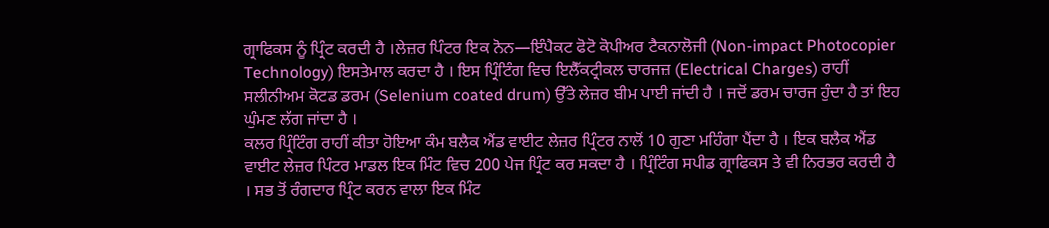ਗ੍ਰਾਫਿਕਸ ਨੂੰ ਪ੍ਰਿੰਟ ਕਰਦੀ ਹੈ ।ਲੇਜ਼ਰ ਪਿੰਟਰ ਇਕ ਨੋਨ—ਇੰਪੈਕਟ ਫੋਟੋ ਕੋਪੀਅਰ ਟੈਕਨਾਲੋਜੀ (Non-impact Photocopier Technology) ਇਸਤੇਮਾਲ ਕਰਦਾ ਹੈ । ਇਸ ਪ੍ਰਿੰਟਿੰਗ ਵਿਚ ਇਲੈੱਕਟ੍ਰੀਕਲ ਚਾਰਜਜ਼ (Electrical Charges) ਰਾਹੀਂ ਸਲੀਨੀਅਮ ਕੋਟਡ ਡਰਮ (Selenium coated drum) ਉੱਤੇ ਲੇਜ਼ਰ ਬੀਮ ਪਾਈ ਜਾਂਦੀ ਹੈ । ਜਦੋਂ ਡਰਮ ਚਾਰਜ ਹੁੰਦਾ ਹੈ ਤਾਂ ਇਹ ਘੁੰਮਣ ਲੱਗ ਜਾਂਦਾ ਹੈ ।
ਕਲਰ ਪ੍ਰਿੰਟਿੰਗ ਰਾਹੀਂ ਕੀਤਾ ਹੋਇਆ ਕੰਮ ਬਲੈਕ ਐਂਡ ਵਾਈਟ ਲੇਜ਼ਰ ਪ੍ਰਿੰਟਰ ਨਾਲੋਂ 10 ਗੁਣਾ ਮਹਿੰਗਾ ਪੈਂਦਾ ਹੈ । ਇਕ ਬਲੈਕ ਐਂਡ ਵਾਈਟ ਲੇਜ਼ਰ ਪਿੰਟਰ ਮਾਡਲ ਇਕ ਮਿੰਟ ਵਿਚ 200 ਪੇਜ ਪ੍ਰਿੰਟ ਕਰ ਸਕਦਾ ਹੈ । ਪ੍ਰਿੰਟਿੰਗ ਸਪੀਡ ਗ੍ਰਾਫਿਕਸ ਤੇ ਵੀ ਨਿਰਭਰ ਕਰਦੀ ਹੈ । ਸਭ ਤੋਂ ਰੰਗਦਾਰ ਪ੍ਰਿੰਟ ਕਰਨ ਵਾਲਾ ਇਕ ਮਿੰਟ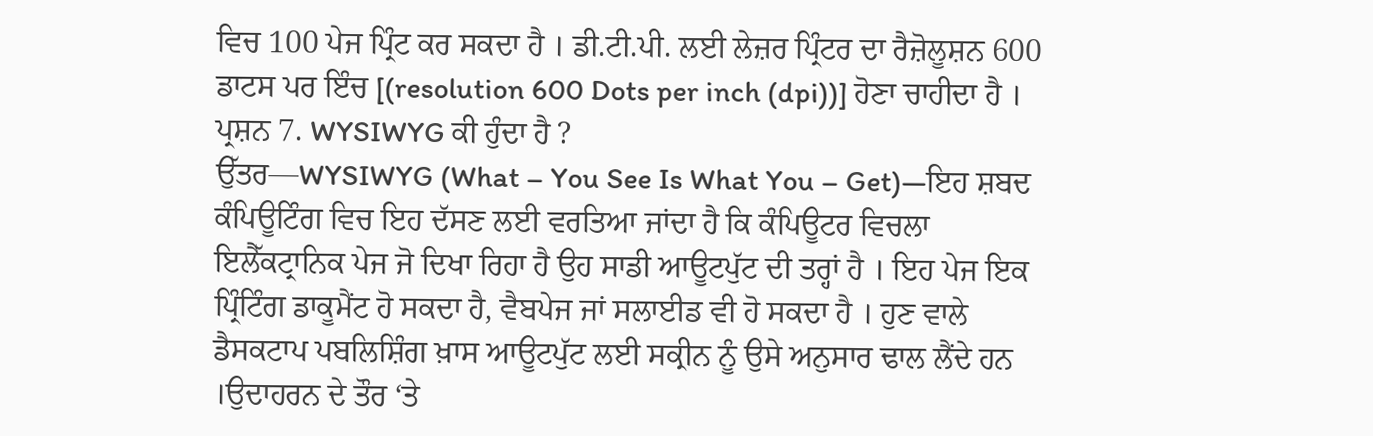ਵਿਚ 100 ਪੇਜ ਪ੍ਰਿੰਟ ਕਰ ਸਕਦਾ ਹੈ । ਡੀ.ਟੀ.ਪੀ. ਲਈ ਲੇਜ਼ਰ ਪ੍ਰਿੰਟਰ ਦਾ ਰੈਜ਼ੋਲੂਸ਼ਨ 600 ਡਾਟਸ ਪਰ ਇੰਚ [(resolution 600 Dots per inch (dpi))] ਹੋਣਾ ਚਾਹੀਦਾ ਹੈ ।
ਪ੍ਰਸ਼ਨ 7. WYSIWYG ਕੀ ਹੁੰਦਾ ਹੈ ?
ਉੱਤਰ—WYSIWYG (What – You See Is What You – Get)—ਇਹ ਸ਼ਬਦ ਕੰਪਿਊਟਿੰਗ ਵਿਚ ਇਹ ਦੱਸਣ ਲਈ ਵਰਤਿਆ ਜਾਂਦਾ ਹੈ ਕਿ ਕੰਪਿਊਟਰ ਵਿਚਲਾ ਇਲੈੱਕਟ੍ਰਾਨਿਕ ਪੇਜ ਜੋ ਦਿਖਾ ਰਿਹਾ ਹੈ ਉਹ ਸਾਡੀ ਆਊਟਪੁੱਟ ਦੀ ਤਰ੍ਹਾਂ ਹੈ । ਇਹ ਪੇਜ ਇਕ ਪ੍ਰਿੰਟਿੰਗ ਡਾਕੂਮੈਂਟ ਹੋ ਸਕਦਾ ਹੈ, ਵੈਬਪੇਜ ਜਾਂ ਸਲਾਈਡ ਵੀ ਹੋ ਸਕਦਾ ਹੈ । ਹੁਣ ਵਾਲੇ ਡੈਸਕਟਾਪ ਪਬਲਿਸ਼ਿੰਗ ਖ਼ਾਸ ਆਊਟਪੁੱਟ ਲਈ ਸਕ੍ਰੀਨ ਨੂੰ ਉਸੇ ਅਨੁਸਾਰ ਢਾਲ ਲੈਂਦੇ ਹਨ ।ਉਦਾਹਰਨ ਦੇ ਤੌਰ ‘ਤੇ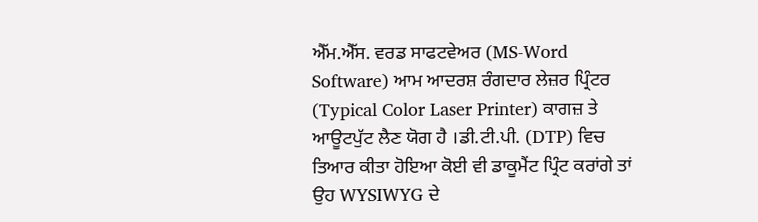ਐੱਮ.ਐੱਸ. ਵਰਡ ਸਾਫਟਵੇਅਰ (MS-Word Software) ਆਮ ਆਦਰਸ਼ ਰੰਗਦਾਰ ਲੇਜ਼ਰ ਪ੍ਰਿੰਟਰ (Typical Color Laser Printer) ਕਾਗਜ਼ ਤੇ ਆਊਟਪੁੱਟ ਲੈਣ ਯੋਗ ਹੈ ।ਡੀ.ਟੀ.ਪੀ. (DTP) ਵਿਚ ਤਿਆਰ ਕੀਤਾ ਹੋਇਆ ਕੋਈ ਵੀ ਡਾਕੂਮੈਂਟ ਪ੍ਰਿੰਟ ਕਰਾਂਗੇ ਤਾਂ ਉਹ WYSIWYG ਦੇ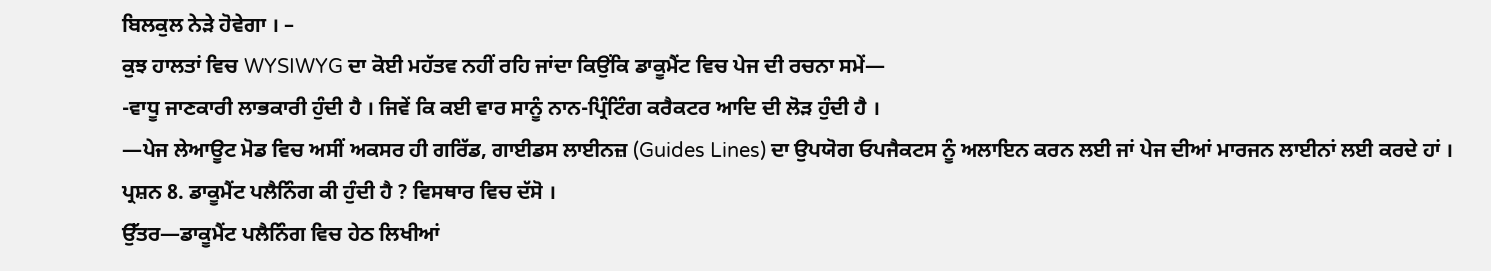ਬਿਲਕੁਲ ਨੇੜੇ ਹੋਵੇਗਾ । –
ਕੁਝ ਹਾਲਤਾਂ ਵਿਚ WYSIWYG ਦਾ ਕੋਈ ਮਹੱਤਵ ਨਹੀਂ ਰਹਿ ਜਾਂਦਾ ਕਿਉਂਕਿ ਡਾਕੂਮੈਂਟ ਵਿਚ ਪੇਜ ਦੀ ਰਚਨਾ ਸਮੇਂ—
-ਵਾਧੂ ਜਾਣਕਾਰੀ ਲਾਭਕਾਰੀ ਹੁੰਦੀ ਹੈ । ਜਿਵੇਂ ਕਿ ਕਈ ਵਾਰ ਸਾਨੂੰ ਨਾਨ-ਪ੍ਰਿੰਟਿੰਗ ਕਰੈਕਟਰ ਆਦਿ ਦੀ ਲੋੜ ਹੁੰਦੀ ਹੈ ।
—ਪੇਜ ਲੇਆਊਟ ਮੋਡ ਵਿਚ ਅਸੀਂ ਅਕਸਰ ਹੀ ਗਰਿੱਡ, ਗਾਈਡਸ ਲਾਈਨਜ਼ (Guides Lines) ਦਾ ਉਪਯੋਗ ਓਪਜੈਕਟਸ ਨੂੰ ਅਲਾਇਨ ਕਰਨ ਲਈ ਜਾਂ ਪੇਜ ਦੀਆਂ ਮਾਰਜਨ ਲਾਈਨਾਂ ਲਈ ਕਰਦੇ ਹਾਂ ।
ਪ੍ਰਸ਼ਨ 8. ਡਾਕੂਮੈਂਟ ਪਲੈਨਿੰਗ ਕੀ ਹੁੰਦੀ ਹੈ ? ਵਿਸਥਾਰ ਵਿਚ ਦੱਸੋ ।
ਉੱਤਰ—ਡਾਕੂਮੈਂਟ ਪਲੈਨਿੰਗ ਵਿਚ ਹੇਠ ਲਿਖੀਆਂ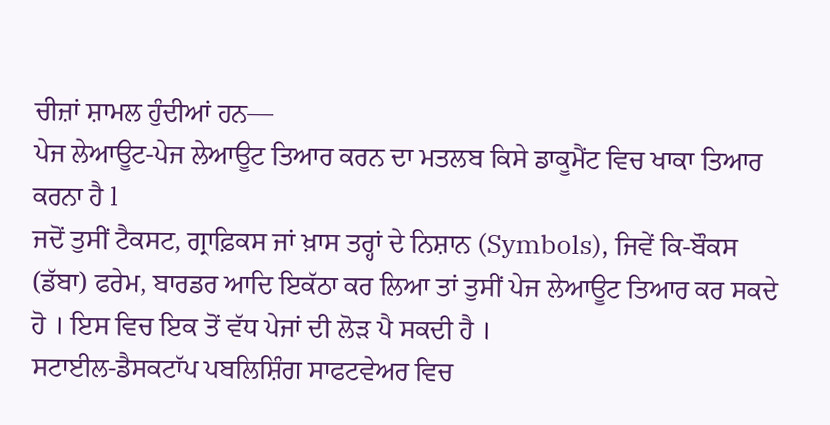ਚੀਜ਼ਾਂ ਸ਼ਾਮਲ ਹੁੰਦੀਆਂ ਹਨ—
ਪੇਜ ਲੇਆਊਟ-ਪੇਜ ਲੇਆਊਟ ਤਿਆਰ ਕਰਨ ਦਾ ਮਤਲਬ ਕਿਸੇ ਡਾਕੂਮੈਂਟ ਵਿਚ ਖਾਕਾ ਤਿਆਰ ਕਰਨਾ ਹੈ l
ਜਦੋਂ ਤੁਸੀਂ ਟੈਕਸਟ, ਗ੍ਰਾਫ਼ਿਕਸ ਜਾਂ ਖ਼ਾਸ ਤਰ੍ਹਾਂ ਦੇ ਨਿਸ਼ਾਨ (Symbols), ਜਿਵੇਂ ਕਿ-ਬੌਕਸ (ਡੱਬਾ) ਫਰੇਮ, ਬਾਰਡਰ ਆਦਿ ਇਕੱਠਾ ਕਰ ਲਿਆ ਤਾਂ ਤੁਸੀਂ ਪੇਜ ਲੇਆਊਟ ਤਿਆਰ ਕਰ ਸਕਦੇ ਹੋ । ਇਸ ਵਿਚ ਇਕ ਤੋਂ ਵੱਧ ਪੇਜਾਂ ਦੀ ਲੋੜ ਪੈ ਸਕਦੀ ਹੈ ।
ਸਟਾਈਲ-ਡੈਸਕਟਾੱਪ ਪਬਲਿਸ਼ਿੰਗ ਸਾਫਟਵੇਅਰ ਵਿਚ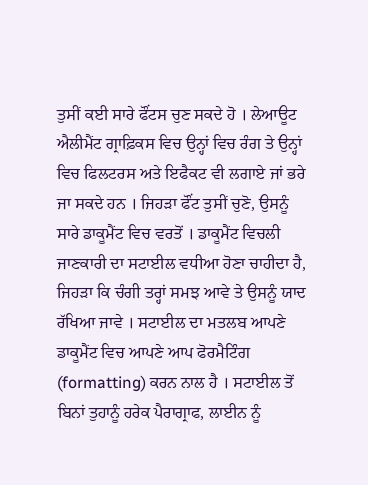ਤੁਸੀਂ ਕਈ ਸਾਰੇ ਫੌਂਟਸ ਚੁਣ ਸਕਦੇ ਹੋ । ਲੇਆਊਟ ਐਲੀਮੈਂਟ ਗ੍ਰਾਫ਼ਿਕਸ ਵਿਚ ਉਨ੍ਹਾਂ ਵਿਚ ਰੰਗ ਤੇ ਉਨ੍ਹਾਂ ਵਿਚ ਫਿਲਟਰਸ ਅਤੇ ਇਫੈਕਟ ਵੀ ਲਗਾਏ ਜਾਂ ਭਰੇ ਜਾ ਸਕਦੇ ਹਨ । ਜਿਹੜਾ ਫੌਂਟ ਤੁਸੀਂ ਚੁਣੋ, ਉਸਨੂੰ ਸਾਰੇ ਡਾਕੂਮੈਂਟ ਵਿਚ ਵਰਤੋਂ । ਡਾਕੂਮੈਂਟ ਵਿਚਲੀ ਜਾਣਕਾਰੀ ਦਾ ਸਟਾਈਲ ਵਧੀਆ ਹੋਣਾ ਚਾਹੀਦਾ ਹੈ, ਜਿਹੜਾ ਕਿ ਚੰਗੀ ਤਰ੍ਹਾਂ ਸਮਝ ਆਵੇ ਤੇ ਉਸਨੂੰ ਯਾਦ ਰੱਖਿਆ ਜਾਵੇ । ਸਟਾਈਲ ਦਾ ਮਤਲਬ ਆਪਣੇ ਡਾਕੂਮੈਂਟ ਵਿਚ ਆਪਣੇ ਆਪ ਫੋਰਮੈਟਿੰਗ (formatting) ਕਰਨ ਨਾਲ ਹੈ । ਸਟਾਈਲ ਤੋਂ ਬਿਨਾਂ ਤੁਹਾਨੂੰ ਹਰੇਕ ਪੈਰਾਗ੍ਰਾਫ, ਲਾਈਨ ਨੂੰ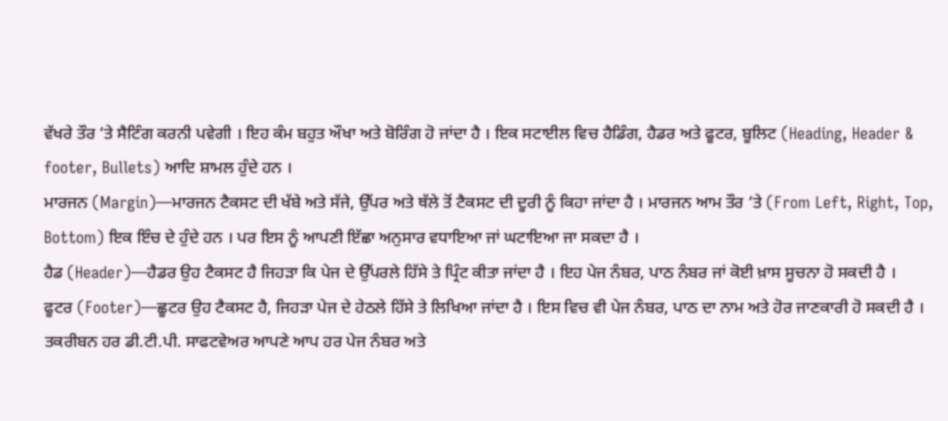ਵੱਖਰੇ ਤੌਰ ‘ਤੇ ਸੈਟਿੰਗ ਕਰਨੀ ਪਵੇਗੀ । ਇਹ ਕੰਮ ਬਹੁਤ ਔਖਾ ਅਤੇ ਬੋਰਿੰਗ ਹੋ ਜਾਂਦਾ ਹੈ । ਇਕ ਸਟਾਈਲ ਵਿਚ ਹੈਡਿੰਗ, ਹੈਡਰ ਅਤੇ ਫੂਟਰ, ਬੂਲਿਟ (Heading, Header & footer, Bullets) ਆਦਿ ਸ਼ਾਮਲ ਹੁੰਦੇ ਹਨ ।
ਮਾਰਜਨ (Margin)—ਮਾਰਜਨ ਟੈਕਸਟ ਦੀ ਖੱਬੇ ਅਤੇ ਸੱਜੇ, ਉੱਪਰ ਅਤੇ ਥੱਲੇ ਤੋਂ ਟੈਕਸਟ ਦੀ ਦੂਰੀ ਨੂੰ ਕਿਹਾ ਜਾਂਦਾ ਹੈ । ਮਾਰਜਨ ਆਮ ਤੌਰ ‘ਤੇ (From Left, Right, Top, Bottom) ਇਕ ਇੰਚ ਦੇ ਹੁੰਦੇ ਹਨ । ਪਰ ਇਸ ਨੂੰ ਆਪਣੀ ਇੱਛਾ ਅਨੁਸਾਰ ਵਧਾਇਆ ਜਾਂ ਘਟਾਇਆ ਜਾ ਸਕਦਾ ਹੈ ।
ਹੈਡ (Header)—ਹੈਡਰ ਉਹ ਟੈਕਸਟ ਹੈ ਜਿਹੜਾ ਕਿ ਪੇਜ ਦੇ ਉੱਪਰਲੇ ਹਿੱਸੇ ਤੇ ਪ੍ਰਿੰਟ ਕੀਤਾ ਜਾਂਦਾ ਹੈ । ਇਹ ਪੇਜ ਨੰਬਰ, ਪਾਠ ਨੰਬਰ ਜਾਂ ਕੋਈ ਖ਼ਾਸ ਸੂਚਨਾ ਹੋ ਸਕਦੀ ਹੈ ।
ਫੂਟਰ (Footer)—ਛੂਟਰ ਉਹ ਟੈਕਸਟ ਹੈ, ਜਿਹੜਾ ਪੇਜ ਦੇ ਹੇਠਲੇ ਹਿੱਸੇ ਤੇ ਲਿਖਿਆ ਜਾਂਦਾ ਹੈ । ਇਸ ਵਿਚ ਵੀ ਪੇਜ ਨੰਬਰ, ਪਾਠ ਦਾ ਨਾਮ ਅਤੇ ਹੋਰ ਜਾਣਕਾਰੀ ਹੋ ਸਕਦੀ ਹੈ । ਤਕਰੀਬਨ ਹਰ ਡੀ.ਟੀ.ਪੀ. ਸਾਫਟਵੇਅਰ ਆਪਣੇ ਆਪ ਹਰ ਪੇਜ ਨੰਬਰ ਅਤੇ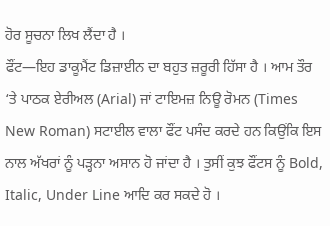ਹੋਰ ਸੂਚਨਾ ਲਿਖ ਲੈਂਦਾ ਹੈ ।
ਫੌਂਟ—ਇਹ ਡਾਕੂਮੈਂਟ ਡਿਜ਼ਾਈਨ ਦਾ ਬਹੁਤ ਜ਼ਰੂਰੀ ਹਿੱਸਾ ਹੈ । ਆਮ ਤੌਰ ‘ਤੇ ਪਾਠਕ ਏਰੀਅਲ (Arial) ਜਾਂ ਟਾਇਮਜ਼ ਨਿਊ ਰੋਮਨ (Times New Roman) ਸਟਾਈਲ ਵਾਲਾ ਫੌਂਟ ਪਸੰਦ ਕਰਦੇ ਹਨ ਕਿਉਂਕਿ ਇਸ ਨਾਲ ਅੱਖਰਾਂ ਨੂੰ ਪੜ੍ਹਨਾ ਅਸਾਨ ਹੋ ਜਾਂਦਾ ਹੈ । ਤੁਸੀਂ ਕੁਝ ਫੌਂਟਸ ਨੂੰ Bold, Italic, Under Line ਆਦਿ ਕਰ ਸਕਦੇ ਹੋ ।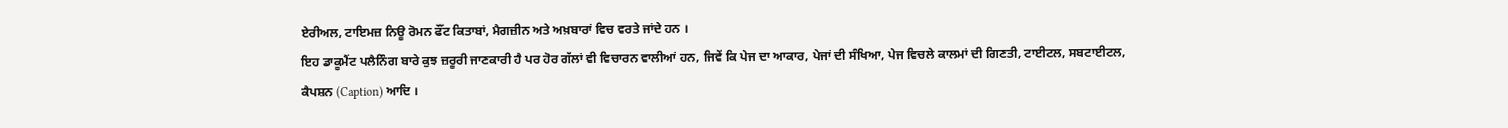ਏਰੀਅਲ, ਟਾਇਮਜ਼ ਨਿਊ ਰੋਮਨ ਫੌਂਟ ਕਿਤਾਬਾਂ, ਮੈਗਜ਼ੀਨ ਅਤੇ ਅਖ਼ਬਾਰਾਂ ਵਿਚ ਵਰਤੇ ਜਾਂਦੇ ਹਨ ।
ਇਹ ਡਾਕੂਮੈਂਟ ਪਲੈਨਿੰਗ ਬਾਰੇ ਕੁਝ ਜ਼ਰੂਰੀ ਜਾਣਕਾਰੀ ਹੈ ਪਰ ਹੋਰ ਗੱਲਾਂ ਵੀ ਵਿਚਾਰਨ ਵਾਲੀਆਂ ਹਨ, ਜਿਵੇਂ ਕਿ ਪੇਜ ਦਾ ਆਕਾਰ, ਪੇਜਾਂ ਦੀ ਸੰਖਿਆ, ਪੇਜ ਵਿਚਲੇ ਕਾਲਮਾਂ ਦੀ ਗਿਣਤੀ, ਟਾਈਟਲ, ਸਬਟਾਈਟਲ, ਕੈਪਸ਼ਨ (Caption) ਆਦਿ ।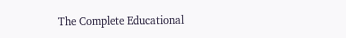The Complete Educational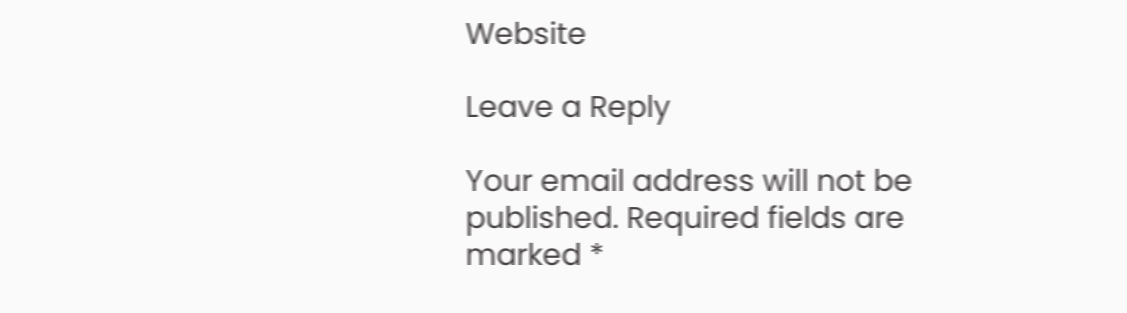Website

Leave a Reply

Your email address will not be published. Required fields are marked *